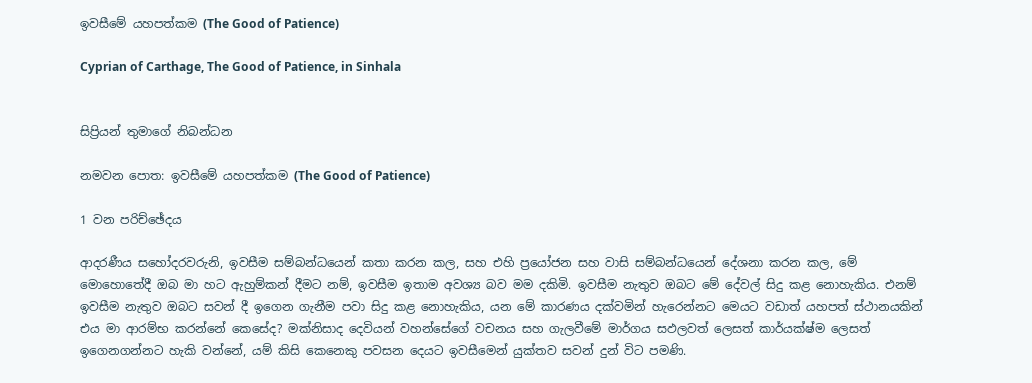ඉවසීමේ යහපත්කම (The Good of Patience)

Cyprian of Carthage, The Good of Patience, in Sinhala


සිප්‍රියන් තුමාගේ නිබන්ධන

නමවන පොත: ඉවසීමේ යහපත්කම (The Good of Patience)

1 වන පරිච්ඡේදය

ආදරණීය සහෝදරවරුනි, ඉවසීම සම්බන්ධයෙන් කතා කරන කල, සහ එහි ප්‍රයෝජන සහ වාසි සම්බන්ධයෙන් දේශනා කරන කල, මේ මොහොතේදී ඔබ මා හට ඇහුම්කන් දීමට නම්, ඉවසීම ඉතාම අවශ්‍ය බව මම දකිමි. ඉවසීම නැතුව ඔබට මේ දේවල් සිදු කළ නොහැකිය. එනම් ඉවසීම නැතුව ඔබට සවන් දී ඉගෙන ගැනීම පවා සිදු කළ නොහැකිය, යන මේ කාරණය දක්වමින් හැරෙන්නට මෙයට වඩාත් යහපත් ස්ථානයකින් එය මා ආරම්භ කරන්නේ කෙසේද? මක්නිසාද දෙවියන් වහන්සේගේ වචනය සහ ගැලවීමේ මාර්ගය සඵලවත් ලෙසත් කාර්යක්ෂ්ම ලෙසත් ඉගෙනගන්නට හැකි වන්නේ, යම් කිසි කෙනෙකු පවසන දෙයට ඉවසීමෙන් යුක්තව සවන් දුන් විට පමණි.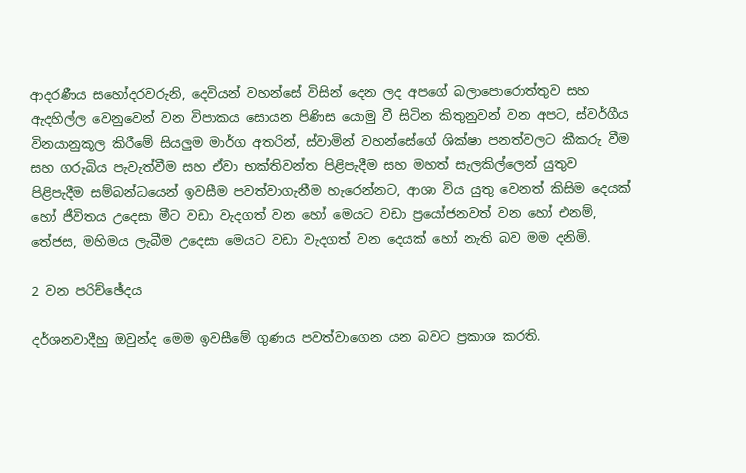ආදරණීය සහෝදරවරුනි, දෙවියන් වහන්සේ විසින් දෙන ලද අපගේ බලාපොරොත්තුව සහ ඇදහිල්ල වෙනුවෙන් වන විපාකය සොයන පිණිස යොමු වී සිටින කිතුනුවන් වන අපට, ස්වර්ගීය විනයානුකූල කිරීමේ සියලුම මාර්ග අතරින්, ස්වාමින් වහන්සේගේ ශික්ෂා පනත්වලට කීකරු වීම සහ ගරුබිය පැවැත්වීම සහ ඒවා භක්තිවන්ත පිළිපැදීම සහ මහත් සැලකිල්ලෙන් යුතුව පිළිපැදීම සම්බන්ධයෙන් ඉවසීම පවත්වාගැනීම හැරෙන්නට, ආශා විය යුතු වෙනත් කිසිම දෙයක් හෝ ජීවිතය උදෙසා මීට වඩා වැදගත් වන හෝ මෙයට වඩා ප්‍රයෝජනවත් වන හෝ එනම්, තේජස, මහිමය ලැබීම උදෙසා මෙයට වඩා වැදගත් වන දෙයක් හෝ නැති බව මම දනිමි.

2 වන පරිච්ඡේදය

දර්ශනවාදීහු ඔවුන්ද මෙම ඉවසීමේ ගුණය පවත්වාගෙන යන බවට ප්‍රකාශ කරති.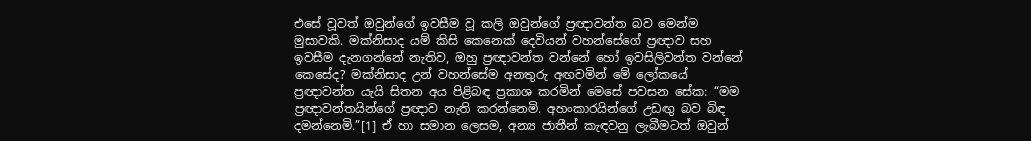එසේ වූවත් ඔවුන්ගේ ඉවසීම වූ කලි ඔවුන්ගේ ප්‍රඥාවන්ත බව මෙන්ම මුසාවකි. මක්නිසාද යම් කිසි කෙනෙක් දෙවියන් වහන්සේගේ ප්‍රඥාව සහ ඉවසීම දැනගන්නේ නැතිව, ඔහු ප්‍රඥාවන්ත වන්නේ හෝ ඉවසිලිවන්ත වන්නේ කෙසේද? මක්නිසාද උන් වහන්සේම අනතුරු අඟවමින් මේ ලෝකයේ ප්‍රඥාවන්ත යැයි සිතන අය පිළිබඳ ප්‍රකාශ කරමින් මෙසේ පවසන සේක: “මම ප්‍රඥාවන්තයින්ගේ ප්‍රඥාව නැති කරන්නෙමි. අහංකාරයින්ගේ උඩඟු බව බිඳ දමන්නෙමි.”[1] ඒ හා සමාන ලෙසම, අන්‍ය ජාතීන් කැඳවනු ලැබීමටත් ඔවුන්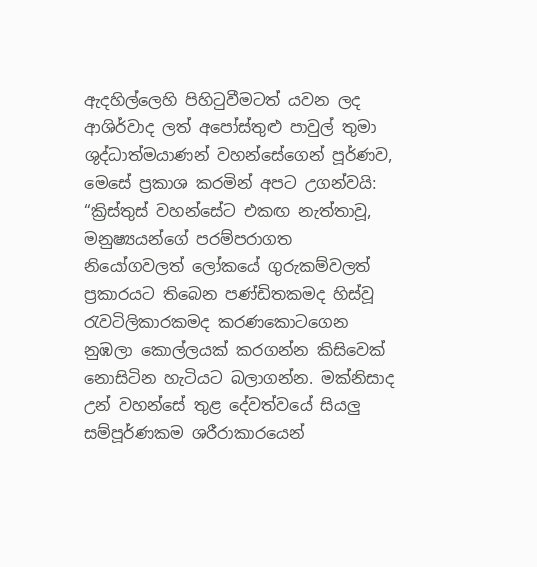ඇදහිල්ලෙහි පිහිටුවීමටත් යවන ලද ආශිර්වාද ලත් අපෝස්තුළු පාවුල් තුමා ශුද්ධාත්මයාණන් වහන්සේගෙන් පූර්ණව, මෙසේ ප්‍රකාශ කරමින් අපට උගන්වයි: “ක්‍රිස්තුස් වහන්සේට එකඟ නැත්තාවූ, මනුෂ්‍යයන්ගේ පරම්පරාගත නියෝගවලත් ලෝකයේ ගුරුකම්වලත් ප්‍රකාරයට තිබෙන පණ්ඩිතකමද හිස්වූ රැවටිලිකාරකමද කරණකොටගෙන නුඹලා කොල්ලයක් කරගන්න කිසිවෙක් නොසිටින හැටියට බලාගන්න. මක්නිසාද උන් වහන්සේ තුළ දේවත්වයේ සියලු සම්පූර්ණකම ශරීරාකාරයෙන්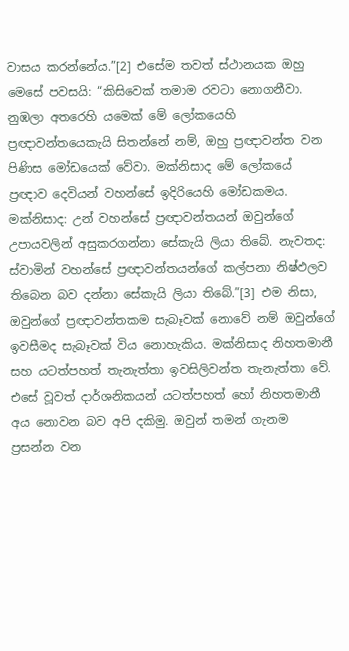වාසය කරන්නේය.”[2] එසේම තවත් ස්ථානයක ඔහු මෙසේ පවසයි: “කිසිවෙක් තමාම රවටා නොගනීවා. නුඹලා අතරෙහි යමෙක් මේ ලෝකයෙහි ප්‍රඥාවන්තයෙකැයි සිතන්නේ නම්, ඔහු ප්‍රඥාවන්ත වන පිණිස මෝඩයෙක් වේවා. මක්නිසාද මේ ලෝකයේ ප්‍රඥාව දෙවියන් වහන්සේ ඉදිරියෙහි මෝඩකමය. මක්නිසාද: උන් වහන්සේ ප්‍රඥාවන්තයන් ඔවුන්ගේ උපායවලින් අසුකරගන්නා සේකැයි ලියා තිබේ. නැවතද: ස්වාමින් වහන්සේ ප්‍රඥාවන්තයන්ගේ කල්පනා නිෂ්ඵලව තිබෙන බව දන්නා සේකැයි ලියා තිබේ.”[3] එම නිසා, ඔවුන්ගේ ප්‍රඥාවන්තකම සැබෑවක් නොවේ නම් ඔවුන්ගේ ඉවසීමද සැබෑවක් විය නොහැකිය. මක්නිසාද නිහතමානී සහ යටත්පහත් තැනැත්තා ඉවසිලිවන්ත තැනැත්තා වේ. එසේ වූවත් දාර්ශනිකයන් යටත්පහත් හෝ නිහතමානී අය නොවන බව අපි දකිමු. ඔවුන් තමන් ගැනම ප්‍රසන්න වන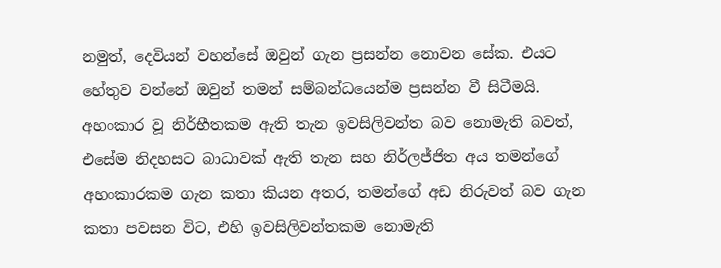නමුත්, දෙවියන් වහන්සේ ඔවුන් ගැන ප්‍රසන්න නොවන සේක. එයට හේතුව වන්නේ ඔවුන් තමන් සම්බන්ධයෙන්ම ප්‍රසන්න වී සිටීමයි. අහංකාර වූ නිර්භීතකම ඇති තැන ඉවසිලිවන්ත බව නොමැති බවත්, එසේම නිදහසට බාධාවක් ඇති තැන සහ නිර්ලජ්ජිත අය තමන්ගේ අහංකාරකම ගැන කතා කියන අතර, තමන්ගේ අඩ නිරුවත් බව ගැන කතා පවසන විට, එහි ඉවසිලිවන්තකම නොමැති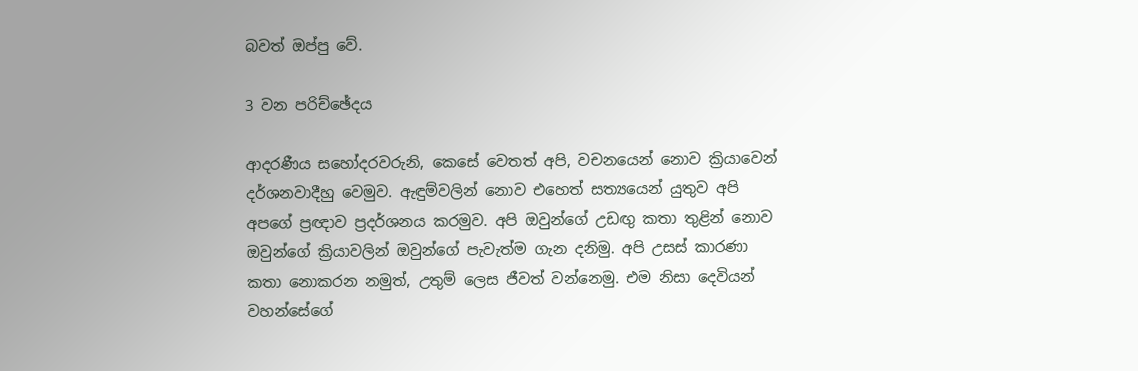බවත් ඔප්පු වේ.

3 වන පරිච්ඡේදය

ආදරණීය සහෝදරවරුනි, කෙසේ වෙතත් අපි, වචනයෙන් නොව ‍ක්‍රියාවෙන් දර්ශනවාදීහු වෙමුව. ඇඳුම්වලින් නොව එහෙත් සත්‍යයෙන් යුතුව අපි අපගේ ප්‍රඥාව ප්‍රදර්ශනය කරමුව. අපි ඔවුන්ගේ උඩඟු කතා තුළින් නොව ඔවුන්ගේ ක්‍රියාවලින් ඔවුන්ගේ පැවැත්ම ගැන දනිමු. අපි උසස් කාරණා කතා නොකරන නමුත්, උතුම් ලෙස ජීවත් වන්නෙමු. එම නිසා දෙවියන් වහන්සේගේ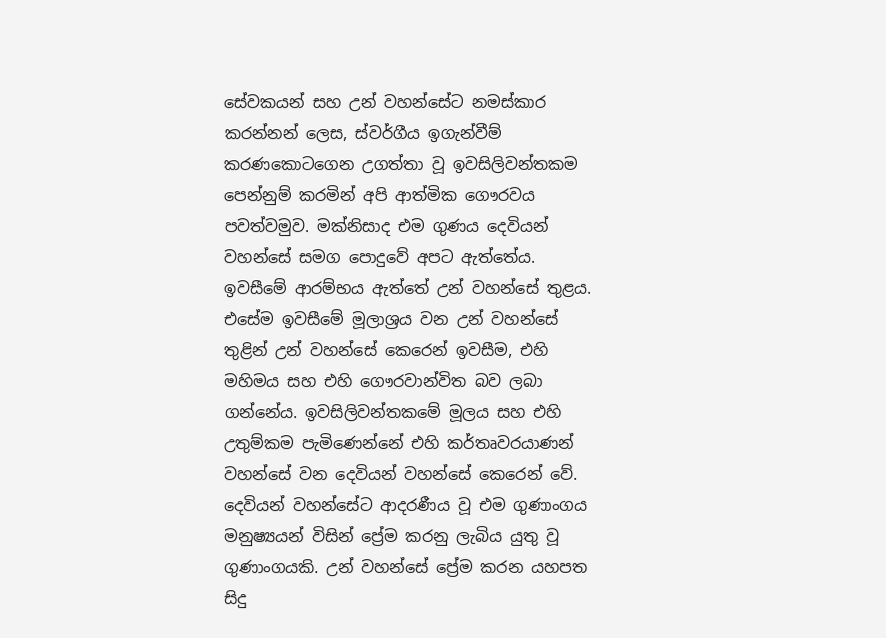සේවකයන් සහ උන් වහන්සේට නමස්කාර කරන්නන් ලෙස, ස්වර්ගීය ඉගැන්වීම් කරණකොටගෙන උගත්තා වූ ඉවසිලිවන්තකම පෙන්නුම් කරමින් අපි ආත්මික ගෞරවය පවත්වමුව. මක්නිසාද එම ගුණය දෙවියන් වහන්සේ සමග පොදුවේ අපට ඇත්තේය. ඉවසීමේ ආරම්භය ඇත්තේ උන් වහන්සේ තුළය. එසේම ඉවසීමේ මූලාශ්‍රය වන උන් වහන්සේ තුළින් උන් වහන්සේ කෙරෙන් ඉවසීම, එහි මහිමය සහ එහි ගෞරවාන්විත බව ලබා ගන්නේය. ඉවසිලිවන්තකමේ මූලය සහ එහි උතුම්කම පැමිණෙන්නේ එහි කර්තෘවරයාණන් වහන්සේ වන දෙවියන් වහන්සේ කෙරෙන් වේ. දෙවියන් වහන්සේට ආදරණීය වූ එම ගුණාංගය මනුෂ්‍යයන් විසින් ප්‍රේම කරනු ලැබිය යුතු වූ ගුණාංගයකි. උන් වහන්සේ ප්‍රේම කරන යහපත සිදු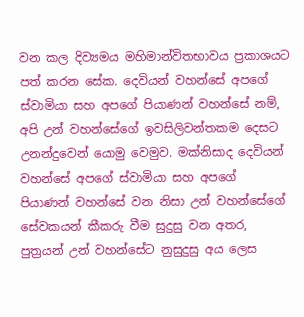වන කල දිව්‍යමය මහිමාන්විතභාවය ප්‍රකාශයට පත් කරන සේක. දෙවියන් වහන්සේ අපගේ ස්වාමියා සහ අපගේ පියාණන් වහන්සේ නම්, අපි උන් වහන්සේගේ ඉවසිලිවන්තකම දෙසට උනන්දුවෙන් යොමු වෙමුව. මක්නිසාද දෙවියන් වහන්සේ අපගේ ස්වාමියා සහ අපගේ පියාණන් වහන්සේ වන නිසා උන් වහන්සේගේ සේවකයන් කීකරු වීම සුදුසු වන අතර, පුත්‍රයන් උන් වහන්සේට නුසුදුසු අය ලෙස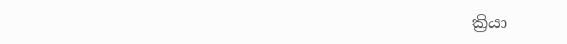ක්‍රියා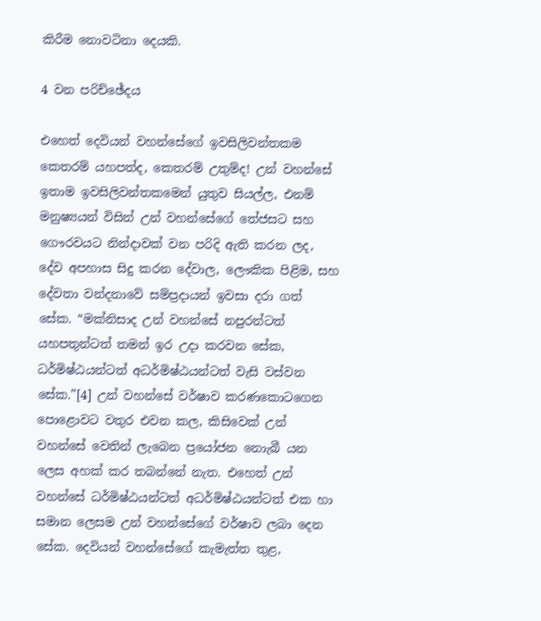කිරීම නොවටිනා දෙයකි.

4 වන පරිච්ඡේදය

එහෙත් දෙවියන් වහන්සේගේ ඉවසිලිවන්තකම කෙතරම් යහපත්ද, කෙතරම් උතුම්ද! උන් වහන්සේ ඉතාම ඉවසිලිවන්තකමෙන් යුතුව සියල්ල, එනම් මනුෂ්‍යයන් විසින් උන් වහන්සේගේ තේජසට සහ ගෞරවයට නින්දාවක් වන පරිදි ඇති කරන ලද, දේව අපහාස සිදු කරන දේවාල, ලෞකික පිළිම, සහ දේවතා වන්දනාවේ සම්ප්‍රදායන් ඉවසා දරා ගත් සේක. “මක්නිසාද උන් වහන්සේ නපුරන්ටත් යහපතුන්ටත් තමන් ඉර උදා කරවන සේක, ධර්මිෂ්ඨයන්ටත් අධර්මිෂ්ඨයන්ටත් වැසි වස්වන සේක.”[4] උන් වහන්සේ වර්ෂාව කරණකොටගෙන පොළොවට වතුර එවන කල, කිසිවෙක් උන් වහන්සේ වෙතින් ලැබෙන ප්‍රයෝජන නොැබී යන ලෙස අහක් කර තබන්නේ නැත. එහෙත් උන් වහන්සේ ධර්මිෂ්ඨයන්ටත් අධර්මිෂ්ඨයන්ටත් එක හා සමාන ලෙසම උන් වහන්සේගේ වර්ෂාව ලබා දෙන සේක. දෙවියන් වහන්සේගේ කැමැත්ත තුළ,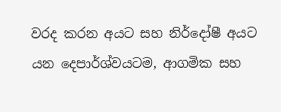වරද කරන අයට සහ නිර්දෝෂී අයට යන දෙපාර්ශ්වයටම, ආගමික සහ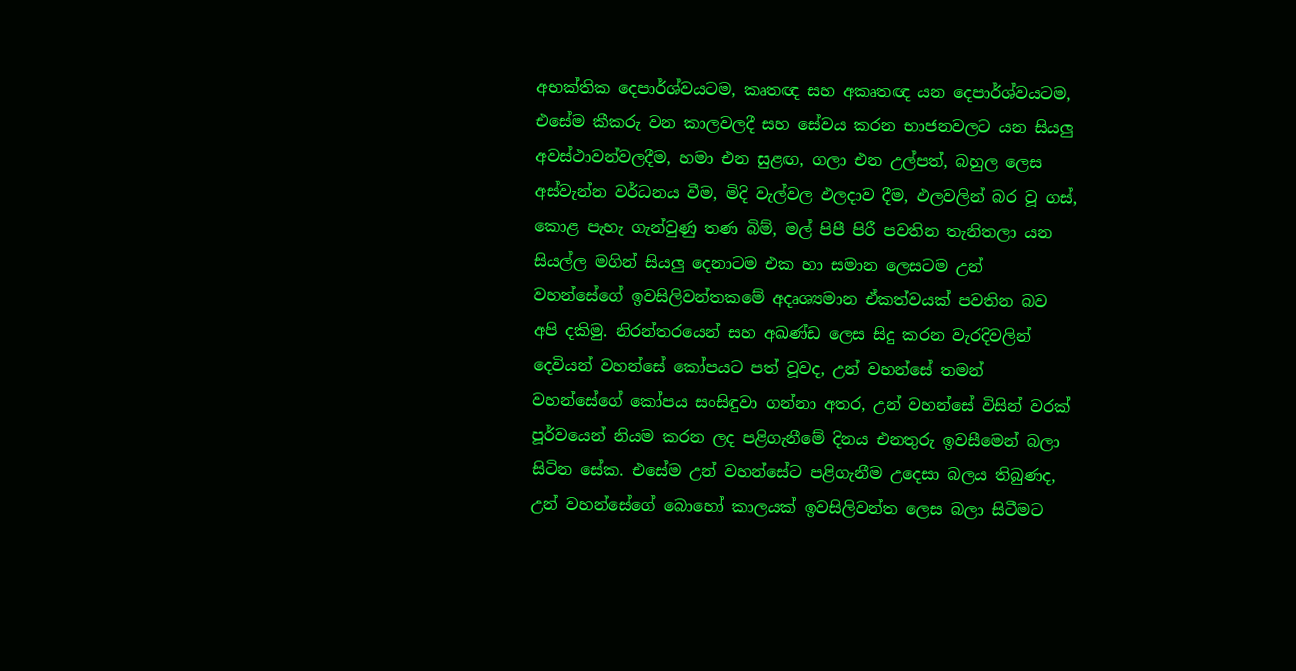අභක්තික දෙපාර්ශ්වයටම, කෘතඥ සහ අකෘතඥ යන දෙපාර්ශ්වයටම, එසේම කීකරු වන කාලවලදී සහ සේවය කරන භාජනවලට යන සියලු අවස්ථාවන්වලදීම, හමා එන සුළඟ, ගලා එන උල්පත්, බහුල ලෙස අස්වැන්න වර්ධනය වීම, මිදි වැල්වල ඵලදාව දීම, ඵලවලින් බර වූ ගස්, කොළ පැහැ ගැන්වුණු තණ බිම්, මල් පිපී පිරී පවතින තැනිතලා යන සියල්ල මගින් සියලු දෙනාටම එක හා සමාන ලෙසටම උන් වහන්සේගේ ඉවසිලිවන්තකමේ අදෘශ්‍යමාන ඒකත්වයක් පවතින බව අපි දකිමු. නිරන්තරයෙන් සහ අඛණ්ඩ ලෙස සිදු කරන වැරදිවලින් දෙවියන් වහන්සේ කෝපයට පත් වූවද, උන් වහන්සේ තමන් වහන්සේගේ කෝපය සංසිඳුවා ගන්නා අතර, උන් වහන්සේ විසින් වරක් පූර්වයෙන් නියම කරන ලද පළිගැනීමේ දිනය එනතුරු ඉවසීමෙන් බලා සිටින සේක. එසේම උන් වහන්සේට පළිගැනීම උදෙසා බලය තිබුණද, උන් වහන්සේගේ බොහෝ කාලයක් ඉවසිලිවන්ත ලෙස බලා සිටීමට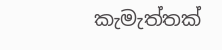කැමැත්තක්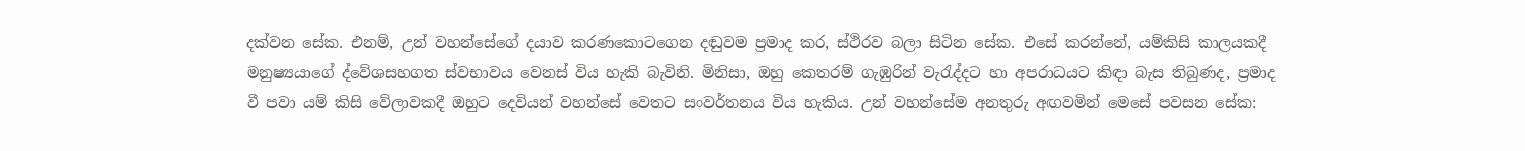දක්වන සේක. එනම්, උන් වහන්සේගේ දයාව කරණකොටගෙන දඬුවම ප්‍රමාද කර, ස්ථිරව බලා සිටින සේක. එසේ කරන්නේ, යම්කිසි කාලයකදී මනුෂ්‍යයාගේ ද්වේශසහගත ස්වභාවය වෙනස් විය හැකි බැවිනි. මිනිසා, ඔහු කෙතරම් ගැඹුරින් වැරැද්දට හා අපරාධයට කිඳා බැස තිබුණද, ප්‍රමාද වී පවා යම් කිසි වේලාවකදී ඔහුට දෙවියන් වහන්සේ වෙතට සංවර්තනය විය හැකිය. උන් වහන්සේම අනතුරු අඟවමින් මෙසේ පවසන සේක: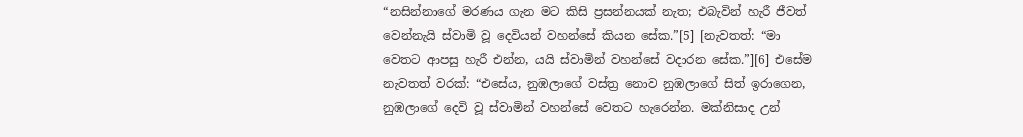“නසින්නාගේ මරණය ගැන මට කිසි ප්‍රසන්නයක් නැත; එබැවින් හැරී ජීවත් වෙන්නැයි ස්වාමි වූ දෙවියන් වහන්සේ කියන සේක.”[5] [නැවතත්: “මා වෙතට ආපසු හැරී එන්න, යයි ස්වාමින් වහන්සේ වදාරන සේක.”][6] එසේම නැවතත් වරක්: “එසේය, නුඹලාගේ වස්ත්‍ර නොව නුඹලාගේ සිත් ඉරාගෙන, නුඹලාගේ දෙවි වූ ස්වාමින් වහන්සේ වෙතට හැරෙන්න. මක්නිසාද උන්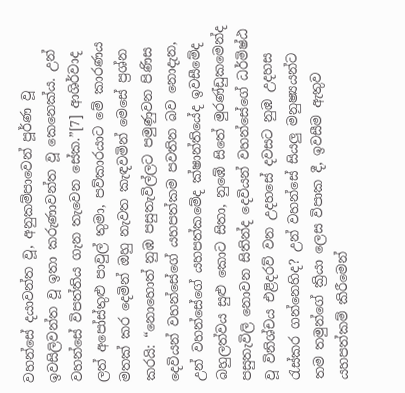වහන්සේ දයාවන්ත වූ, අනුකම්පාවෙන් පූර්ණ වූ ඉවසිලිවන්ත වූ ඉතා කරුණාවන්ත වූ කෙනෙක්ය. උන් වහන්සේ විපත්තිය ගැන තැවෙන සේක.”[7] ආශිර්වාද ලත් අපෝස්තුළු පාවුල් තුමා, පව්කාරයාට මේ කාරණය මතක් කර දෙමින් ඔහු නැවත කැඳවමින් මෙසේ ප්‍රශ්න කරයි: “නොහොත් නුඹ පසුතැවිල්ලට පමුණුවන පිණිස දෙවියන් වහන්සේගේ යහපත්කම පවතින බව නොදැන, උන් වහන්සේගේ යහපත්කමේද ක්ෂාන්තියේද ඉවසීමේද බහුලත්වය සුළු කොට සිතා, නුඹේ සිතේ මුරණ්ඩුකමෙන්ද පසුතැවිලි නොවන සිතින්ද දෙවියන් වහන්සේගේ ධර්මිෂ්ඨ වූ විනිශ්චය එළිදරව් වන උදහසේ දවසට නුඹ උදහස රැස්කර ගන්නෙහිද? උන් වහන්සේ සියලු මනුෂ්‍යයන්ට තම තමුන්ගේ ක්‍රියා ලෙස විපාක දී, ඉවසීම ඇතුව යහපත්කම් කිරීමෙන්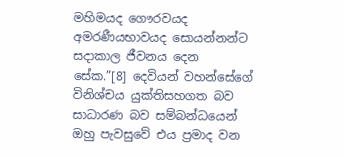මහිමයද ගෞරවයද අමරණීයභාවයද සොයන්නන්ට සදාකාල ජීවනය දෙන සේක.”[8] දෙවියන් වහන්සේගේ විනිශ්චය යුක්තිසහගත බව සාධාරණ බව සම්බන්ධයෙන් ඔහු පැවසුවේ එය ප්‍රමාද වන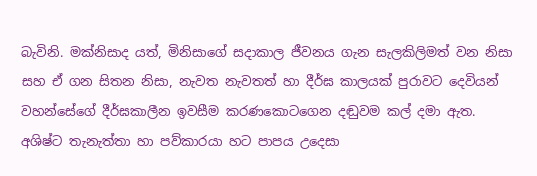බැවිනි. මක්නිසාද යත්, මිනිසාගේ සදාකාල ජීවනය ගැන සැලකිලිමත් වන නිසා සහ ඒ ගන සිතන නිසා, නැවත නැවතත් හා දීර්ඝ කාලයක් පුරාවට දෙවියන් වහන්සේගේ දීර්ඝකාලීන ඉවසීම කරණකොටගෙන දඬුවම කල් දමා ඇත. අශිෂ්ට තැනැත්තා හා පව්කාරයා හට පාපය උදෙසා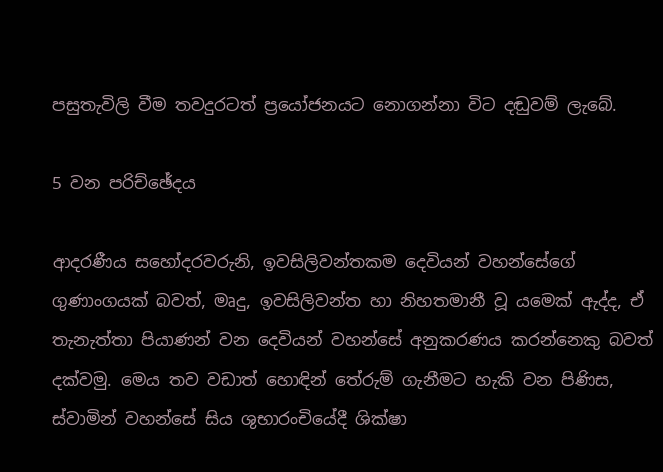පසුතැවිලි වීම තවදුරටත් ප්‍රයෝජනයට නොගන්නා විට දඬුවම් ලැබේ.

5 වන පරිච්ඡේදය

ආදරණීය සහෝදරවරුනි, ඉවසිලිවන්තකම දෙවියන් වහන්සේගේ ගුණාංගයක් බවත්, මෘදු, ඉවසිලිවන්ත හා නිහතමානී වූ යමෙක් ඇද්ද, ඒ තැනැත්තා පියාණන් වන දෙවියන් වහන්සේ අනුකරණය කරන්නෙකු බවත් දක්වමු. මෙය තව වඩාත් හොඳින් තේරුම් ගැනීමට හැකි වන පිණිස, ස්වාමින් වහන්සේ සිය ශුභාරංචියේදී ශික්ෂා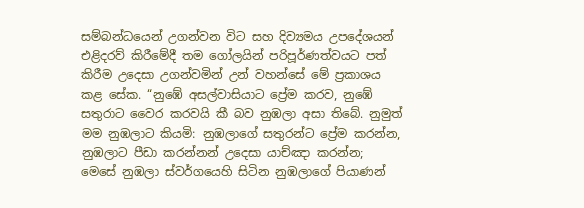සම්බන්ධයෙන් උගන්වන විට සහ දිව්‍යමය උපදේශයන් එළිදරව් කිරීමේදී තම ගෝලයින් පරිපූර්ණත්වයට පත් කිරීම උදෙසා උගන්වමින් උන් වහන්සේ මේ ප්‍රකාශය කළ සේක. “නුඹේ අසල්වාසියාට ප්‍රේම කරව, නුඹේ සතුරාට වෛර කරවයි කී බව නුඹලා අසා තිබේ. නුමුත් මම නුඹලාට කියමි: නුඹලාගේ සතුරන්ට ප්‍රේම කරන්න, නුඹලාට පීඩා කරන්නන් උදෙසා යාච්ඤා කරන්න; මෙසේ නුඹලා ස්වර්ගයෙහි සිටින නුඹලාගේ පියාණන්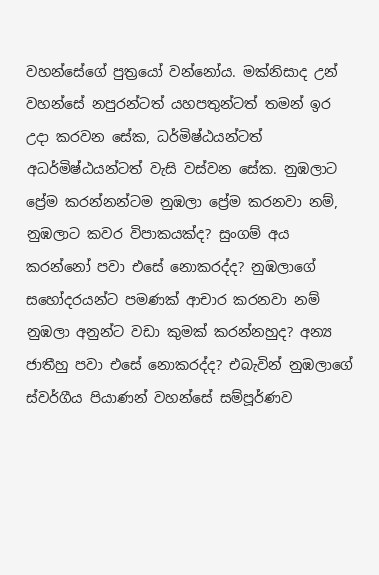වහන්සේගේ පුත්‍රයෝ වන්නෝය. මක්නිසාද උන් වහන්සේ නපුරන්ටත් යහපතුන්ටත් තමන් ඉර උදා කරවන සේක, ධර්මිෂ්ඨයන්ටත් අධර්මිෂ්ඨයන්ටත් වැසි වස්වන සේක. නුඹලාට ප්‍රේම කරන්නන්ටම නුඹලා ප්‍රේම කරනවා නම්, නුඹලාට කවර විපාකයක්ද? සුංගම් අය කරන්නෝ පවා එසේ නොකරද්ද? නුඹලාගේ සහෝදරයන්ට පමණක් ආචාර කරනවා නම් නුඹලා අනුන්ට වඩා කුමක් කරන්නහුද? අන්‍ය ජාතීහු පවා එසේ නොකරද්ද? එබැවින් නුඹලාගේ ස්වර්ගීය පියාණන් වහන්සේ සම්පූර්ණව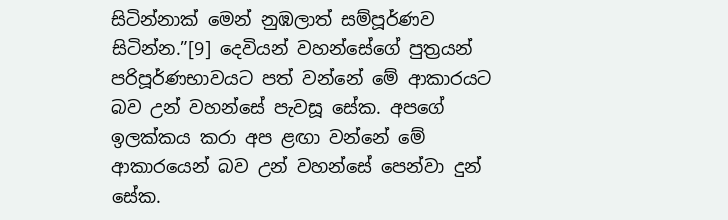සිටින්නාක් මෙන් නුඹලාත් සම්පූර්ණව සිටින්න.”[9] දෙවියන් වහන්සේගේ පුත්‍රයන් පරිපූර්ණභාවයට පත් වන්නේ මේ ආකාරයට බව උන් වහන්සේ පැවසූ සේක. අපගේ ඉලක්කය කරා අප ළඟා වන්නේ මේ ආකාරයෙන් බව උන් වහන්සේ පෙන්වා දුන් සේක.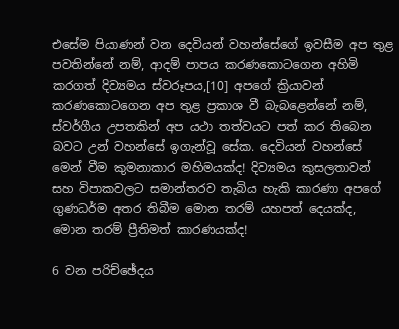එසේම පියාණන් වන දෙවියන් වහන්සේගේ ඉවසීම අප තුළ පවතින්නේ නම්, ආදම් පාපය කරණකොටගෙන අහිමි කරගත් දිව්‍යමය ස්වරූපය,[10] අපගේ ක්‍රියාවන් කරණකොටගෙන අප තුළ ප්‍රකාශ වී බැබළෙන්නේ නම්, ස්වර්ගීය උපතකින් අප යථා තත්වයට පත් කර තිබෙන බවට උන් වහන්සේ ඉගැන්වූ සේක. දෙවියන් වහන්සේ මෙන් වීම කුමනාකාර මහිමයක්ද! දිව්‍යමය කුසලතාවන් සහ විපාකවලට සමාන්තරව තැබිය හැකි කාරණා අපගේ ගුණධර්ම අතර තිබීම මොන තරම් යහපත් දෙයක්ද, මොන තරම් ප්‍රීතිමත් කාරණයක්ද!

6 වන පරිච්ඡේදය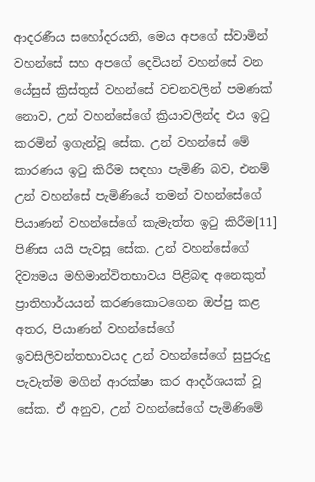ආදරණීය සහෝදරයනි, මෙය අපගේ ස්වාමින් වහන්සේ සහ අපගේ දෙවියන් වහන්සේ වන යේසුස් ක්‍රිස්තුස් වහන්සේ වචනවලින් පමණක් නොව, උන් වහන්සේගේ ක්‍රියාවලින්ද එය ඉටු කරමින් ඉගැන්වූ සේක. උන් වහන්සේ මේ කාරණය ඉටු කිරීම සඳහා පැමිණි බව, එනම් උන් වහන්සේ පැමිණියේ තමන් වහන්සේගේ පියාණන් වහන්සේගේ කැමැත්ත ඉටු කිරීම[11] පිණිස යයි පැවසූ සේක. උන් වහන්සේගේ දිව්‍යමය මහිමාන්විතභාවය පිළිබඳ අනෙකුත් ප්‍රාතිහාර්යයන් කරණකොටගෙන ඔප්පු කළ අතර, පියාණන් වහන්සේගේ ඉවසිලිවන්තභාවයද උන් වහන්සේගේ සුපුරුදු පැවැත්ම මගින් ආරක්ෂා කර ආදර්ශයක් වූ සේක. ඒ අනුව, උන් වහන්සේගේ පැමිණිමේ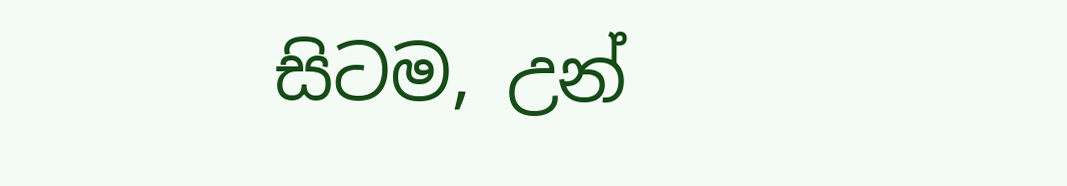සිටම, උන්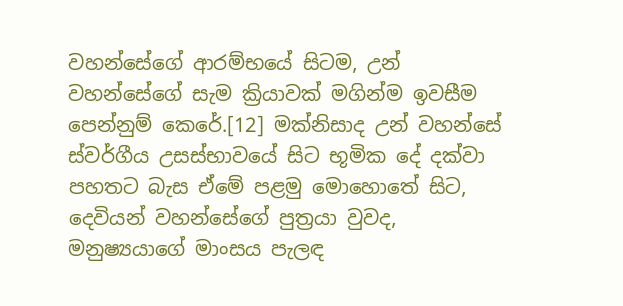වහන්සේගේ ආරම්භයේ සිටම, උන් වහන්සේගේ සැම ක්‍රියාවක් මගින්ම ඉවසීම පෙන්නුම් කෙරේ.[12] මක්නිසාද උන් වහන්සේ ස්වර්ගීය උසස්භාවයේ සිට භූමික දේ දක්වා පහතට බැස ඒමේ පළමු මොහොතේ සිට, දෙවියන් වහන්සේගේ පුත්‍රයා වුවද, මනුෂ්‍යයාගේ මාංසය පැලඳ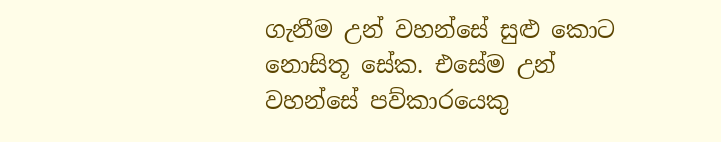ගැනීම උන් වහන්සේ සුළු කොට නොසිතූ සේක. එසේම උන් වහන්සේ පව්කාරයෙකු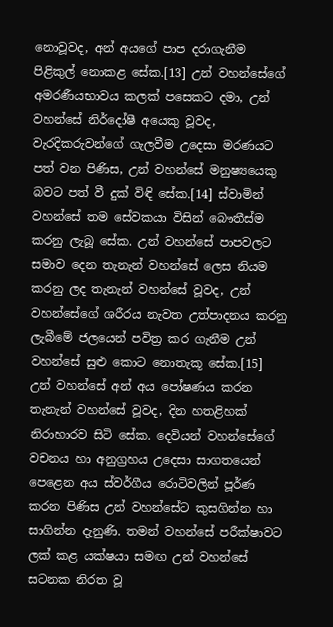නොවූවද, අන් අයගේ පාප දරාගැනීම පිළිකුල් නොකළ සේක.[13] උන් වහන්සේගේ අමරණීයභාවය කලක් පසෙකට දමා, උන් වහන්සේ නිර්දෝෂී අයෙකු වූවද, වැරදිකරුවන්ගේ ගැලවීම උදෙසා මරණයට පත් වන පිණිස, උන් වහන්සේ මනුෂ්‍යයෙකු බවට පත් වී දුක් විඳි සේක.[14] ස්වාමින් වහන්සේ තම සේවකයා විසින් බෞතීස්ම කරනු ලැබූ සේක. උන් වහන්සේ පාපවලට සමාව දෙන තැනැන් වහන්සේ ලෙස නියම කරනු ලද තැනැන් වහන්සේ වූවද, උන් වහන්සේගේ ශරීරය නැවත උත්පාදනය කරනු ලැබීමේ ජලයෙන් පවිත්‍ර කර ගැනීම උන් වහන්සේ සුළු කොට නොතැකූ සේක.[15] උන් වහන්සේ අන් අය පෝෂණය කරන තැනැන් වහන්සේ වූවද, දින හතළිහක් නිරාහාරව සිටි සේක. දෙවියන් වහන්සේගේ වචනය හා අනුග්‍රහය උදෙසා සාගතයෙන් පෙළෙන අය ස්වර්ගීය රොටිවලින් පූර්ණ කරන පිණිස උන් වහන්සේට කුසගින්න හා සාගින්න දැනුණි. තමන් වහන්සේ පරීක්ෂාවට ලක් කළ යක්ෂයා සමඟ උන් වහන්සේ සටනක නිරත වූ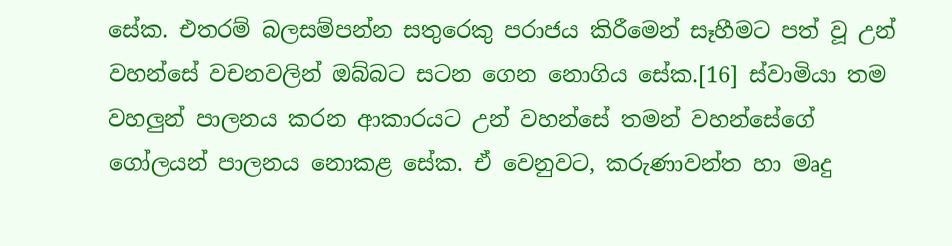සේක. එතරම් බලසම්පන්න සතුරෙකු පරාජය කිරීමෙන් සෑහීමට පත් වූ උන් වහන්සේ වචනවලින් ඔබ්බට සටන ගෙන නොගිය සේක.[16] ස්වාමියා තම වහලුන් පාලනය කරන ආකාරයට උන් වහන්සේ තමන් වහන්සේගේ ගෝලයන් පාලනය නොකළ සේක. ඒ වෙනුවට, කරුණාවන්ත හා මෘදු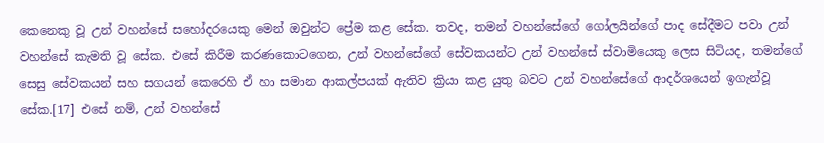කෙනෙකු වූ උන් වහන්සේ සහෝදරයෙකු මෙන් ඔවුන්ට ප්‍රේම කළ සේක. තවද, තමන් වහන්සේගේ ගෝලයින්ගේ පාද සේදීමට පවා උන් වහන්සේ කැමති වූ සේක. එසේ කිරීම කරණකොටගෙන, උන් වහන්සේගේ සේවකයන්ට උන් වහන්සේ ස්වාමියෙකු ලෙස සිටියද, තමන්ගේ සෙසු සේවකයන් සහ සගයන් කෙරෙහි ඒ හා සමාන ආකල්පයක් ඇතිව ක්‍රියා කළ යුතු බවට උන් වහන්සේගේ ආදර්ශයෙන් ඉගැන්වූ සේක.[17] එසේ නම්, උන් වහන්සේ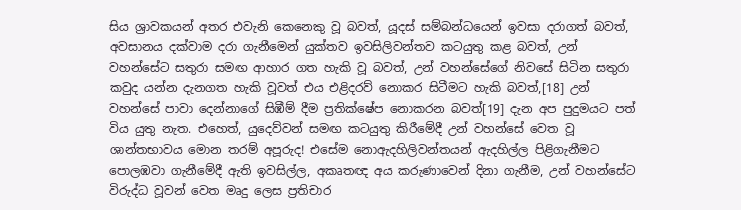සිය ශ්‍රාවකයන් අතර එවැනි කෙනෙකු වූ බවත්, යූදස් සම්බන්ධයෙන් ඉවසා දරාගත් බවත්, අවසානය දක්වාම දරා ගැනීමෙන් යුක්තව ඉවසිලිවන්තව කටයුතු කළ බවත්, උන් වහන්සේට සතුරා සමඟ ආහාර ගත හැකි වූ බවත්, උන් වහන්සේගේ නිවසේ සිටින සතුරා කවුද යන්න දැනගත හැකි වූවත් එය එළිදරව් නොකර සිටීමට හැකි බවත්,[18] උන් වහන්සේ පාවා දෙන්නාගේ සිඹීම් දීම ප්‍රතික්ෂේප නොකරන බවත්[19] දැන අප පුදුමයට පත් විය යුතු නැත. එහෙත්, යුදෙව්වන් සමඟ කටයුතු කිරීමේදී උන් වහන්සේ වෙත වූ ශාන්තභාවය මොන තරම් අපූරුද! එසේම නොඇදහිලිවන්තයන් ඇදහිල්ල පිළිගැනීමට පොලඹවා ගැනීමේදී ඇති ඉවසිල්ල, අකෘතඥ අය කරුණාවෙන් දිනා ගැනීම, උන් වහන්සේට විරුද්ධ වූවන් වෙත මෘදු ලෙස ප්‍රතිචාර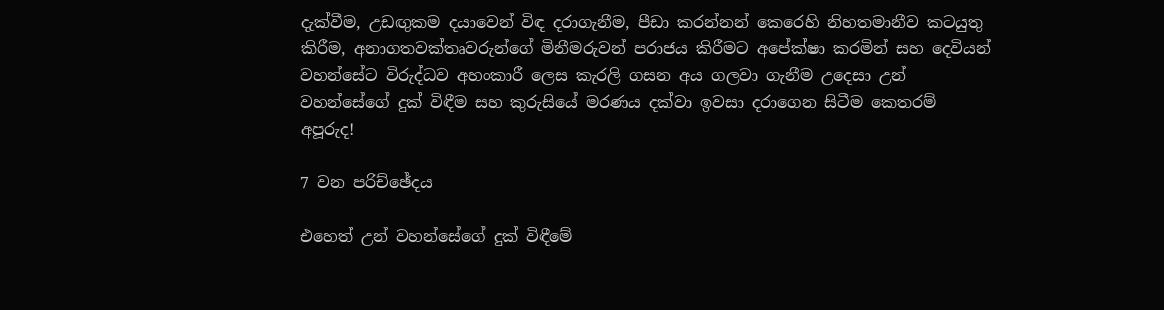දැක්වීම, උඩඟුකම දයාවෙන් විඳ දරාගැනීම, පීඩා කරන්නන් කෙරෙහි නිහතමානීව කටයුතු කිරීම, අනාගතවක්තෘවරුන්ගේ මිනීමරුවන් පරාජය කිරීමට අපේක්ෂා කරමින් සහ දෙවියන් වහන්සේට විරුද්ධව අහංකාරී ලෙස කැරලි ගසන අය ගලවා ගැනීම උදෙසා උන් වහන්සේගේ දුක් විඳීම සහ කුරුසියේ මරණය දක්වා ඉවසා දරාගෙන සිටීම කෙතරම් අපූරුද!

7 වන පරිච්ඡේදය

එහෙත් උන් වහන්සේගේ දුක් විඳීමේ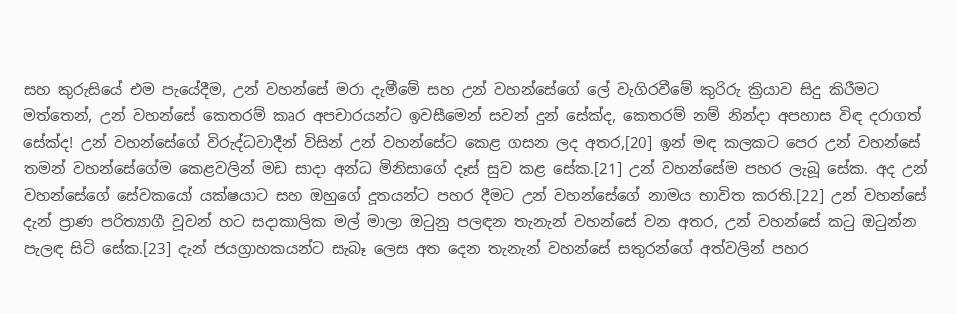සහ කුරුසියේ එම පැයේදීම, උන් වහන්සේ මරා දැමීමේ සහ උන් වහන්සේගේ ලේ වැගිරවීමේ කුරිරු ක්‍රියාව සිදු කිරීමට මත්තෙන්, උන් වහන්සේ කෙතරම් කෘර අපචාරයන්ට ඉවසීමෙන් සවන් දුන් සේක්ද, කෙතරම් නම් නින්දා අපහාස විඳ දරාගත් සේක්ද! උන් වහන්සේගේ විරුද්ධවාදීන් විසින් උන් වහන්සේට කෙළ ගසන ලද අතර,[20] ඉන් මඳ කලකට පෙර උන් වහන්සේ තමන් වහන්සේගේම කෙළවලින් මඩ සාදා අන්ධ මිනිසාගේ දෑස් සුව කළ සේක.[21] උන් වහන්සේම පහර ලැබූ සේක. අද උන් වහන්සේගේ සේවකයෝ යක්ෂයාට සහ ඔහුගේ දූතයන්ට පහර දීමට උන් වහන්සේගේ නාමය භාවිත කරති.[22] උන් වහන්සේ දැන් ප්‍රාණ පරිත්‍යාගී වූවන් හට සදාකාලික මල් මාලා ඔටුනු පලඳන තැනැන් වහන්සේ වන අතර, උන් වහන්සේ කටු ඔටුන්න පැලඳ සිටි සේක.[23] දැන් ජයග්‍රාහකයන්ට සැබෑ ලෙස අත දෙන තැනැන් වහන්සේ සතුරන්ගේ අත්වලින් පහර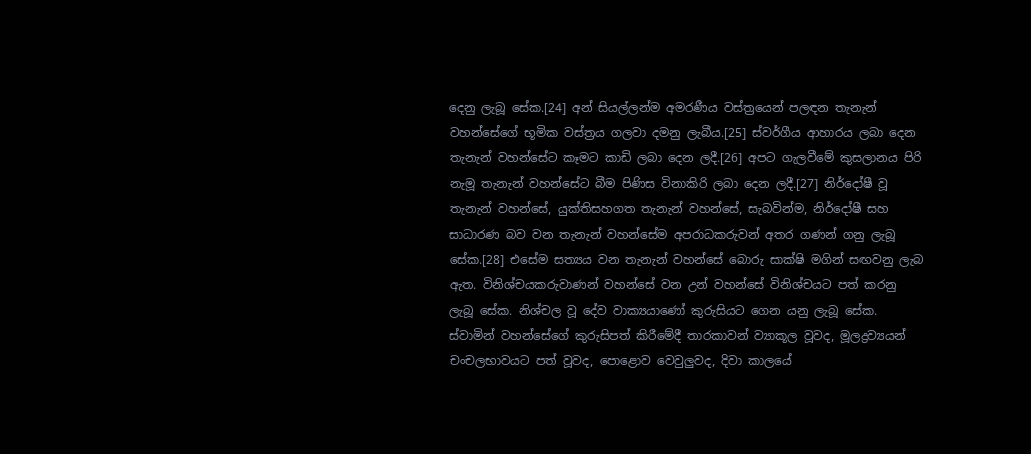දෙනු ලැබූ සේක.[24] අන් සියල්ලන්ම අමරණීය වස්ත්‍රයෙන් පලඳන තැනැන් වහන්සේගේ භූමික වස්ත්‍රය ගලවා දමනු ලැබීය.[25] ස්වර්ගීය ආහාරය ලබා දෙන තැනැන් වහන්සේට කෑමට කාඩි ලබා දෙන ලදී.[26] අපට ගැලවීමේ කුසලානය පිරි නැමූ තැනැන් වහන්සේට බීම පිණිස විනාකිරි ලබා දෙන ලදී.[27] නිර්දෝෂී වූ තැනැන් වහන්සේ, යුක්තිසහගත තැනැන් වහන්සේ, සැබවින්ම, නිර්දෝෂී සහ සාධාරණ බව වන තැනැන් වහන්සේම අපරාධකරුවන් අතර ගණන් ගනු ලැබූ සේක.[28] එසේම සත්‍යය වන තැනැන් වහන්සේ බොරු සාක්ෂි මගින් සඟවනු ලැබ ඇත. විනිශ්චයකරුවාණන් වහන්සේ වන උන් වහන්සේ විනිශ්චයට පත් කරනු ලැබූ සේක. නිශ්චල වූ දේව වාක්‍යයාණෝ කුරුසියට ගෙන යනු ලැබූ සේක. ස්වාමින් වහන්සේගේ කුරුසිපත් කිරීමේදී තාරකාවන් ව්‍යාකූල වූවද, මූලද්‍රව්‍යයන් චංචලභාවයට පත් වූවද, පොළොව වෙවුලුවද, දිවා කාලයේ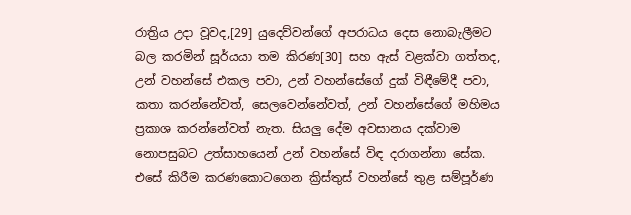රාත්‍රිය උදා වූවද,[29] යුදෙව්වන්ගේ අපරාධය දෙස නොබැලීමට බල කරමින් සූර්යයා තම කිරණ[30] සහ ඇස් වළක්වා ගත්තද, උන් වහන්සේ එකල පවා, උන් වහන්සේගේ දුක් විඳීමේදී පවා, කතා කරන්නේවත්, සෙලවෙන්නේවත්, උන් වහන්සේගේ මහිමය ප්‍රකාශ කරන්නේවත් නැත. සියලු දේම අවසානය දක්වාම නොපසුබට උත්සාහයෙන් උන් වහන්සේ විඳ දරාගන්නා සේක. එසේ කිරීම කරණකොටගෙන ක්‍රිස්තුස් වහන්සේ තුළ සම්පූර්ණ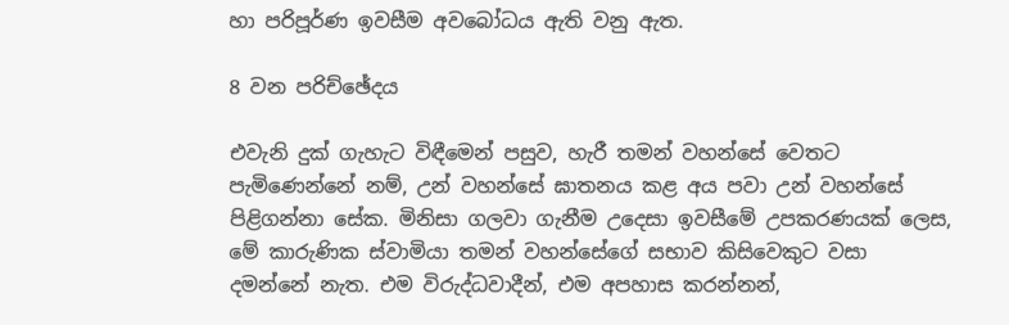හා පරිපූර්ණ ඉවසීම අවබෝධය ඇති වනු ඇත.

8 වන පරිච්ඡේදය

එවැනි දුක් ගැහැට විඳීමෙන් පසුව, හැරී තමන් වහන්සේ වෙතට පැමිණෙන්නේ නම්, උන් වහන්සේ ඝාතනය කළ අය පවා උන් වහන්සේ පිළිගන්නා සේක. මිනිසා ගලවා ගැනීම උදෙසා ඉවසීමේ උපකරණයක් ලෙස, මේ කාරුණික ස්වාමියා තමන් වහන්සේගේ සභාව කිසිවෙකුට වසා දමන්නේ නැත. එම විරුද්ධවාදීන්, එම අපහාස කරන්නන්,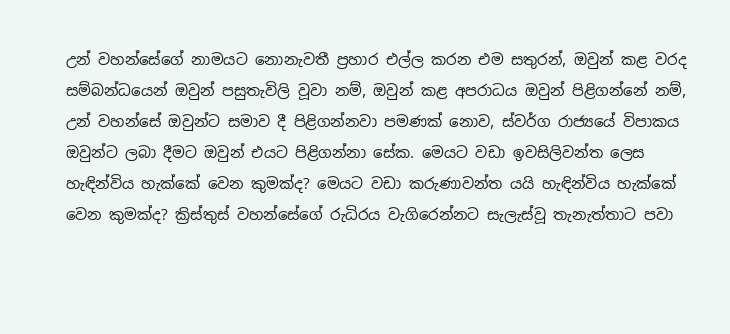උන් වහන්සේගේ නාමයට නොනැවතී ප්‍රහාර එල්ල කරන එම සතුරන්, ඔවුන් කළ වරද සම්බන්ධයෙන් ඔවුන් පසුතැවිලි වූවා නම්, ඔවුන් කළ අපරාධය ඔවුන් පිළිගන්නේ නම්, උන් වහන්සේ ඔවුන්ට සමාව දී පිළිගන්නවා පමණක් නොව, ස්වර්ග රාජ්‍යයේ විපාකය ඔවුන්ට ලබා දීමට ඔවුන් එයට පිළිගන්නා සේක. මෙයට වඩා ඉවසිලිවන්ත ලෙස හැඳින්විය හැක්කේ වෙන කුමක්ද? මෙයට වඩා කරුණාවන්ත යයි හැඳින්විය හැක්කේ වෙන කුමක්ද? ක්‍රිස්තුස් වහන්සේගේ රුධිරය වැගිරෙන්නට සැලැස්වූ තැනැත්තාට පවා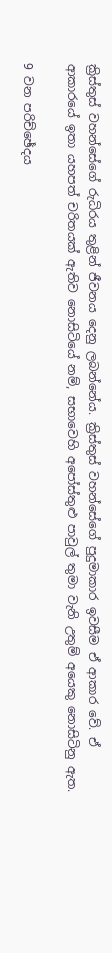ක්‍රිස්තුස් වහන්සේගේ රුධිරය තුළින් ජීවනය දෙනු ලබන්නේය. ක්‍රිස්තුස් වහන්සේගේ පුදුමාකාර ඉවසීම ඒ ආකාර වේ. ඒ ආකාරයේ ඉතා යහපත් චරිතයක් ඇතිව නොසිටියේ නම්, සභාවෙහි අපෝස්තුළු පාවුල් තුමා වැනි උතුම් අයෙකු නොසිටිනු ඇත.

9 වන පරිච්ඡේදය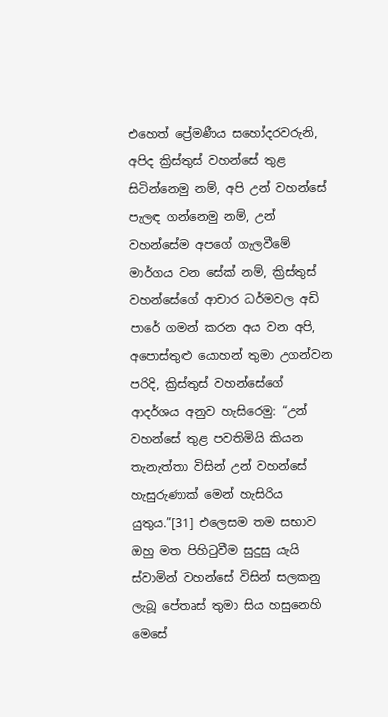එහෙත් ප්‍රේමණීය සහෝදරවරුනි, අපිද ක්‍රිස්තුස් වහන්සේ තුළ සිටින්නෙමු නම්, අපි උන් වහන්සේ පැලඳ ගන්නෙමු නම්, උන් වහන්සේම අපගේ ගැලවීමේ මාර්ගය වන සේක් නම්, ක්‍රිස්තුස් වහන්සේගේ ආචාර ධර්මවල අඩි පාරේ ගමන් කරන අය වන අපි, අපොස්තුළු යොහන් තුමා උගන්වන පරිදි, ක්‍රිස්තුස් වහන්සේගේ ආදර්ශය අනුව හැසිරෙමු: “උන් වහන්සේ තුළ පවතිමියි කියන තැනැත්තා විසින් උන් වහන්සේ හැසුරුණාක් මෙන් හැසිරිය යුතුය.”[31] එලෙසම තම සභාව ඔහු මත පිහිටුවීම සුදුසු යැයි ස්වාමින් වහන්සේ විසින් සලකනු ලැබූ පේතෘස් තුමා සිය හසුනෙහි මෙසේ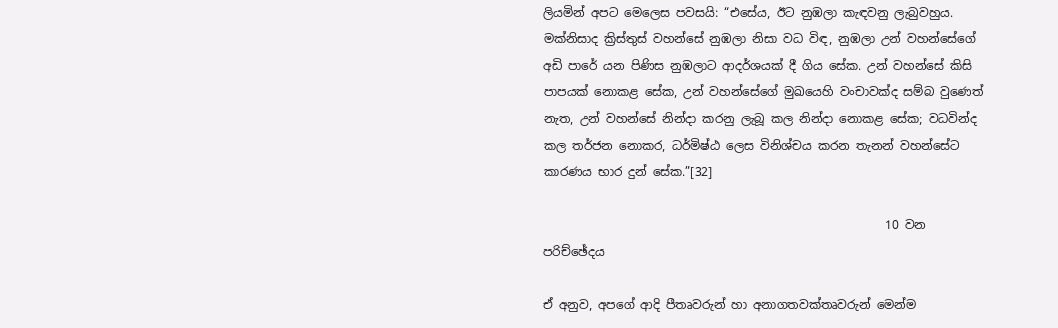ලියමින් අපට මෙලෙස පවසයි: “එසේය, ඊට නුඹලා කැඳවනු ලැබුවහුය. මක්නිසාද ක්‍රිස්තුස් වහන්සේ නුඹලා නිසා වධ විඳ, නුඹලා උන් වහන්සේගේ අඩි පාරේ යන පිණිස නුඹලාට ආදර්ශයක් දී ගිය සේක. උන් වහන්සේ කිසි පාපයක් නොකළ සේක, උන් වහන්සේගේ මුඛයෙහි වංචාවක්ද සම්බ වුණෙත් නැත, උන් වහන්සේ නින්දා කරනු ලැබූ කල නින්දා නොකළ සේක; වධවින්ද කල තර්ජන නොකර, ධර්මිෂ්ඨ ලෙස විනිශ්චය කරන තැනන් වහන්සේට කාරණය භාර දුන් සේක.”[32]

                                                         10 වන පරිච්ඡේදය

ඒ අනුව, අපගේ ආදි පීතෘවරුන් හා අනාගතවක්තෘවරුන් මෙන්ම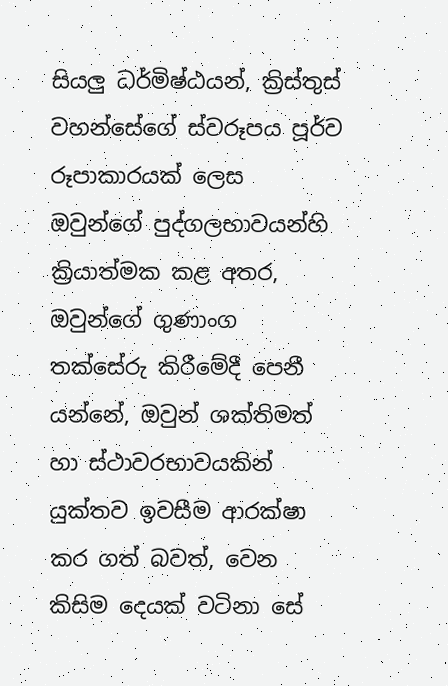සියලු ධර්මිෂ්ඨයන්, ක්‍රිස්තුස් වහන්සේගේ ස්වරූපය පූර්ව රූපාකාරයක් ලෙස ඔවුන්ගේ පුද්ගලභාවයන්හි ක්‍රියාත්මක කළ අතර, ඔවුන්ගේ ගුණාංග තක්සේරු කිරීමේදී පෙනී යන්නේ, ඔවුන් ශක්තිමත් හා ස්ථාවරභාවයකින් යුක්තව ඉවසීම ආරක්ෂා කර ගත් බවත්, වෙන කිසිම දෙයක් වටිනා සේ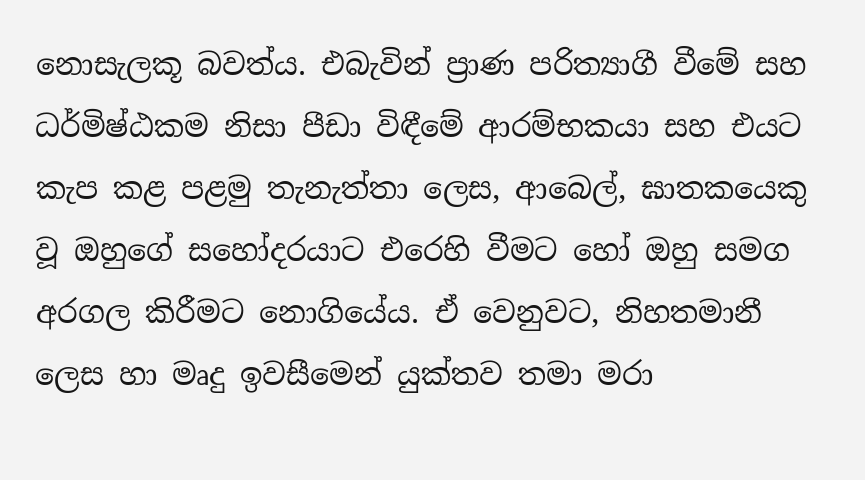නොසැලකූ බවත්ය. එබැවින් ප්‍රාණ පරිත්‍යාගී වීමේ සහ ධර්මිෂ්ඨකම නිසා පීඩා විඳීමේ ආරම්භකයා සහ එයට කැප කළ පළමු තැනැත්තා ලෙස, ආබෙල්, ඝාතකයෙකු වූ ඔහුගේ සහෝදරයාට එරෙහි වීමට හෝ ඔහු සමග අරගල කිරීමට නොගියේය. ඒ වෙනුවට, නිහතමානී ලෙස හා මෘදු ඉවසීමෙන් යුක්තව තමා මරා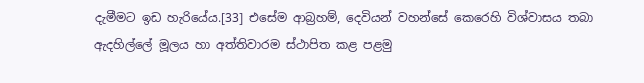දැමීමට ඉඩ හැරියේය.[33] එසේම ආබ්‍රහම්, දෙවියන් වහන්සේ කෙරෙහි විශ්වාසය තබා ඇදහිල්ලේ මූලය හා අත්තිවාරම ස්ථාපිත කළ පළමු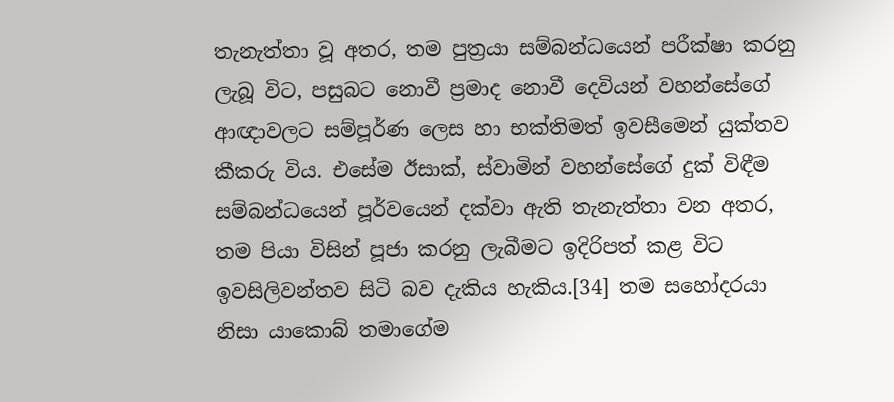තැනැත්තා වූ අතර, තම පුත්‍රයා සම්බන්ධයෙන් පරීක්ෂා කරනු ලැබූ විට, පසුබට නොවී ප්‍රමාද නොවී දෙවියන් වහන්සේගේ ආඥාවලට සම්පූර්ණ ලෙස හා භක්තිමත් ඉවසීමෙන් යුක්තව කීකරු විය. එසේම ඊසාක්, ස්වාමින් වහන්සේගේ දුක් විඳීම සම්බන්ධයෙන් පූර්වයෙන් දක්වා ඇති තැනැත්තා වන අතර, තම පියා විසින් පූජා කරනු ලැබීමට ඉදිරිපත් කළ විට ඉවසිලිවන්තව සිටි බව දැකිය හැකිය.[34] තම සහෝදරයා නිසා යාකොබ් තමාගේම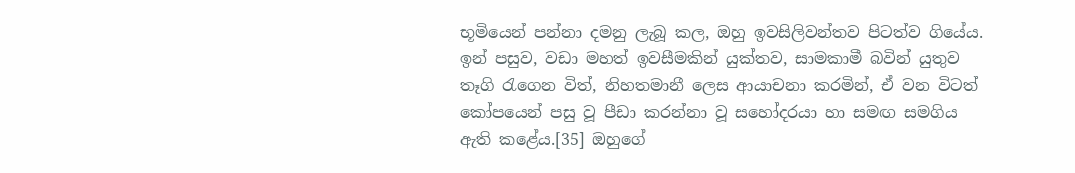භූමියෙන් පන්නා දමනු ලැබූ කල, ඔහු ඉවසිලිවන්තව පිටත්ව ගියේය. ඉන් පසුව, වඩා මහත් ඉවසීමකින් යුක්තව, සාමකාමී බවින් යුතුව තෑගි රැගෙන විත්, නිහතමානී ලෙස ආයාචනා කරමින්, ඒ වන විටත් කෝපයෙන් පසු වූ පීඩා කරන්නා වූ සහෝදරයා හා සමඟ සමගිය ඇති කළේය.[35] ඔහුගේ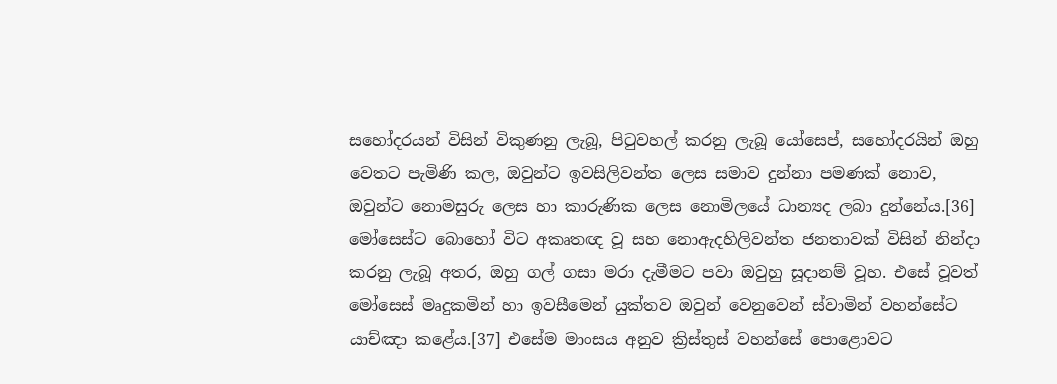සහෝදරයන් විසින් විකුණනු ලැබූ, පිටුවහල් කරනු ලැබූ යෝසෙප්, සහෝදරයින් ඔහු වෙතට පැමිණි කල, ඔවුන්ට ඉවසිලිවන්ත ලෙස සමාව දුන්නා පමණක් නොව, ඔවුන්ට නොමසුරු ලෙස හා කාරුණික ලෙස නොමිලයේ ධාන්‍යද ලබා දුන්නේය.[36] මෝසෙස්ට බොහෝ විට අකෘතඥ වූ සහ නොඇදහිලිවන්ත ජනතාවක් විසින් නින්දා කරනු ලැබූ අතර, ඔහු ගල් ගසා මරා දැමීමට පවා ඔවුහු සූදානම් වූහ. එසේ වූවත් මෝසෙස් මෘදුකමින් හා ඉවසීමෙන් යුක්තව ඔවුන් වෙනුවෙන් ස්වාමින් වහන්සේට යාච්ඤා කළේය.[37] එසේම මාංසය අනුව ක්‍රිස්තුස් වහන්සේ පොළොවට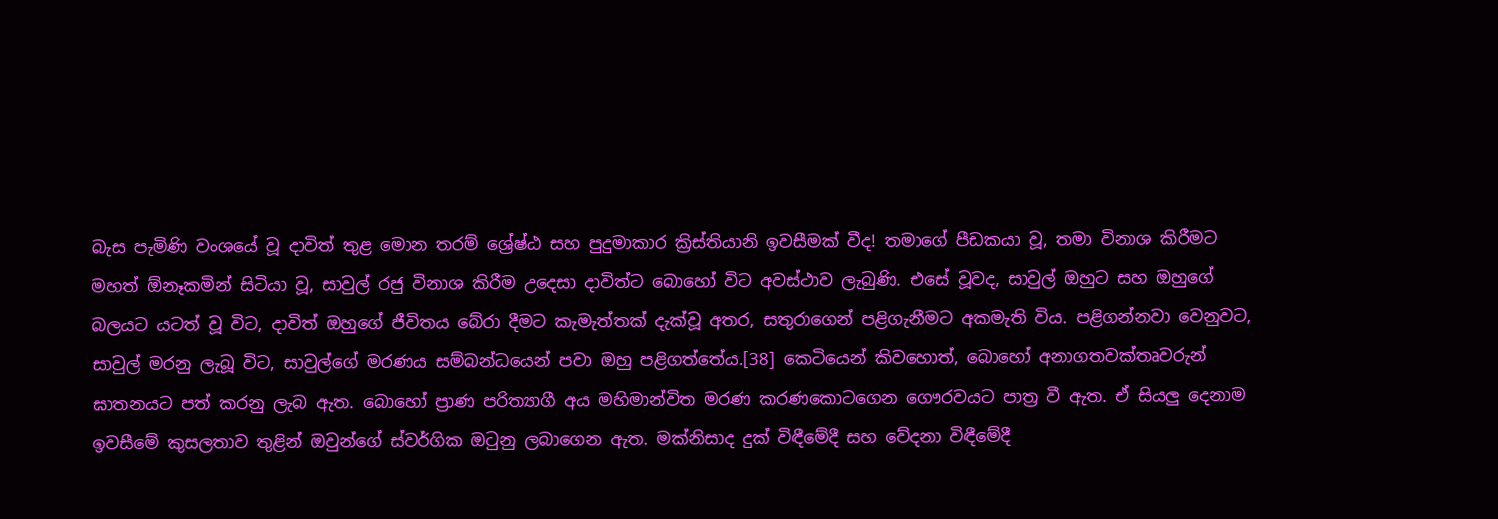බැස පැමිණි වංශයේ වූ දාවිත් තුළ මොන තරම් ශ්‍රේෂ්ඨ සහ පුදුමාකාර ක්‍රිස්තියානි ඉවසීමක් වීද! තමාගේ පීඩකයා වූ, තමා විනාශ කිරීමට මහත් ඕනෑකමින් සිටියා වූ, සාවුල් රජු විනාශ කිරීම උදෙසා දාවිත්ට බොහෝ විට අවස්ථාව ලැබුණි. එසේ වූවද, සාවුල් ඔහුට සහ ඔහුගේ බලයට යටත් වූ විට, දාවිත් ඔහුගේ ජීවිතය බේරා දීමට කැමැත්තක් දැක්වූ අතර, සතුරාගෙන් පළිගැනීමට අකමැති විය. පළිගන්නවා වෙනුවට, සාවුල් මරනු ලැබූ විට, සාවුල්ගේ මරණය සම්බන්ධයෙන් පවා ඔහු පළිගත්තේය.[38] කෙටියෙන් කිවහොත්, බොහෝ අනාගතවක්තෘවරුන් ඝාතනයට පත් කරනු ලැබ ඇත. බොහෝ ප්‍රාණ පරිත්‍යාගී අය මහිමාන්විත මරණ කරණකොටගෙන ගෞරවයට පාත්‍ර වී ඇත. ඒ සියලු දෙනාම ඉවසීමේ කුසලතාව තුළින් ඔවුන්ගේ ස්වර්ගික ඔටුනු ලබාගෙන ඇත. මක්නිසාද දුක් විඳීමේදී සහ වේදනා විඳීමේදී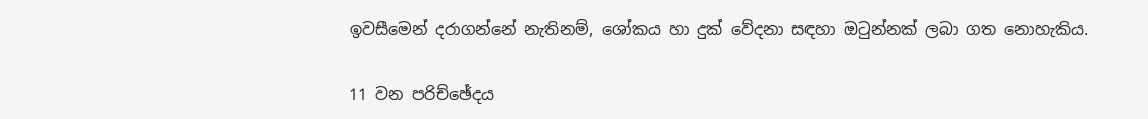ඉවසීමෙන් දරාගන්නේ නැතිනම්, ශෝකය හා දුක් වේදනා සඳහා ඔටුන්නක් ලබා ගත නොහැකිය.

11 වන පරිච්ඡේදය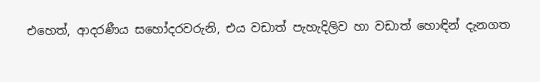එහෙත්, ආදරණීය සහෝදරවරුනි, එය වඩාත් පැහැදිලිව හා වඩාත් හොඳින් දැනගත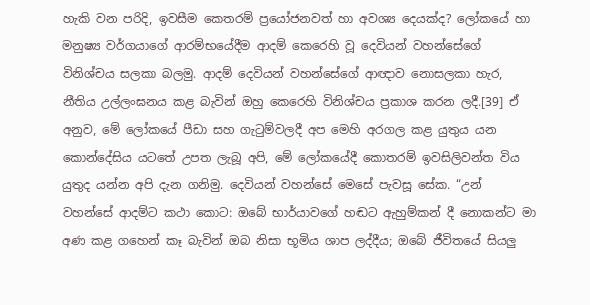හැකි වන පරිදි, ඉවසීම කෙතරම් ප්‍රයෝජනවත් හා අවශ්‍ය දෙයක්ද? ලෝකයේ හා මනුෂ්‍ය වර්ගයාගේ ආරම්භයේදීම ආදම් කෙරෙහි වූ දෙවියන් වහන්සේගේ විනිශ්චය සලකා බලමු. ආදම් දෙවියන් වහන්සේගේ ආඥාව නොසලකා හැර, නීතිය උල්ලංඝනය කළ බැවින් ඔහු කෙරෙහි විනිශ්චය ප්‍රකාශ කරන ලදී.[39] ඒ අනුව, මේ ලෝකයේ පීඩා සහ ගැටුම්වලදී අප මෙහි අරගල කළ යුතුය යන කොන්දේසිය යටතේ උපත ලැබූ අපි, මේ ලෝකයේදී කොතරම් ඉවසිලිවන්ත විය යුතුද යන්න අපි දැන ගනිමු. දෙවියන් වහන්සේ මෙසේ පැවසූ සේක. “උන් වහන්සේ ආදම්ට කථා කොට: ඔබේ භාර්යාවගේ හඬට ඇහුම්කන් දී නොකන්ට මා අණ කළ ගහෙන් කෑ බැවින් ඔබ නිසා භූමිය ශාප ලද්දීය; ඔබේ ජීවිතයේ සියලු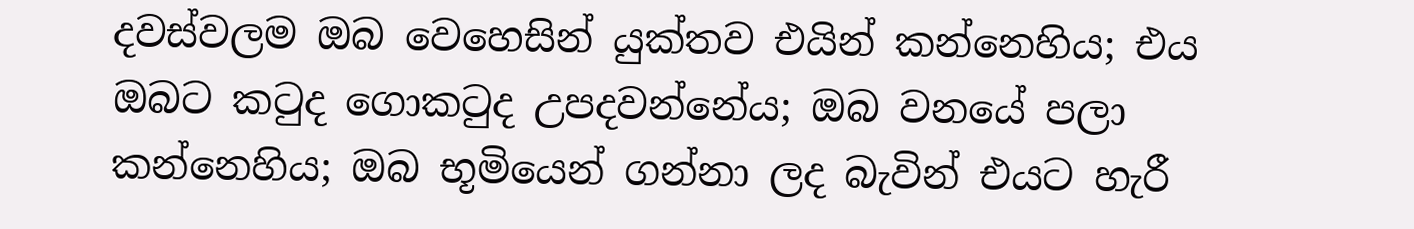දවස්වලම ඔබ වෙහෙසින් යුක්තව එයින් කන්නෙහිය; එය ඔබට කටුද ගොකටුද උපදවන්නේය; ඔබ වනයේ පලා කන්නෙහිය; ඔබ භූමියෙන් ගන්නා ලද බැවින් එයට හැරී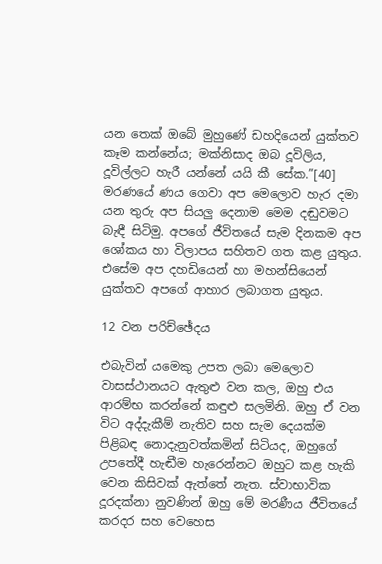යන තෙක් ඔබේ මුහුණේ ඩහදියෙන් යුක්තව කෑම කන්නේය; මක්නිසාද ඔබ දූවිලිය, දූවිල්ලට හැරී යන්නේ යයි කී සේක.”[40] මරණයේ ණය ගෙවා අප මෙලොව හැර දමා යන තුරු අප සියලු දෙනාම මෙම දඬුවමට බැඳී සිටිමු. අපගේ ජීවිතයේ සැම දිනකම අප ශෝකය හා විලාපය සහිතව ගත කළ යුතුය. එසේම අප දහඩියෙන් හා මහන්සියෙන් යුක්තව අපගේ ආහාර ලබාගත යුතුය.

12 වන පරිච්ඡේදය

එබැවින් යමෙකු උපත ලබා මෙලොව වාසස්ථානයට ඇතුළු වන කල, ඔහු එය ආරම්භ කරන්නේ කඳුළු සලමිනි. ඔහු ඒ වන විට අද්දැකීම් නැතිව සහ සැම දෙයක්ම පිළිබඳ නොදැනුවත්කමින් සිටියද, ඔහුගේ උපතේදී හැඬීම හැරෙන්නට ඔහුට කළ හැකි වෙන කිසිවක් ඇත්තේ නැත. ස්වාභාවික දූරදක්නා නුවණින් ඔහු මේ මරණීය ජීවිතයේ කරදර සහ වෙහෙස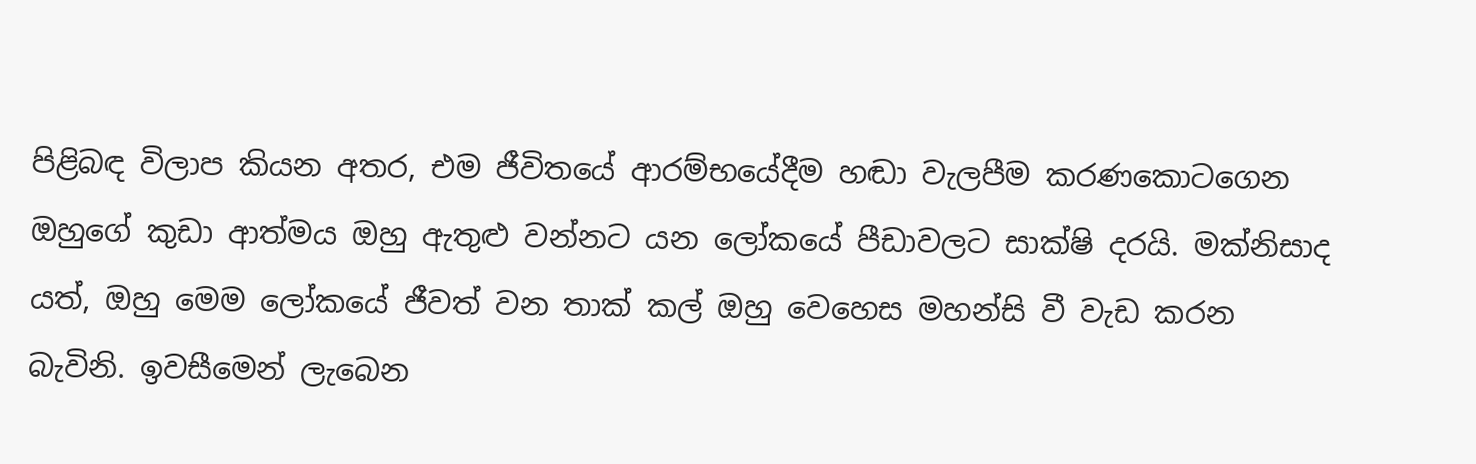පිළිබඳ විලාප කියන අතර, එම ජීවිතයේ ආරම්භයේදීම හඬා වැලපීම කරණකොටගෙන ඔහුගේ කුඩා ආත්මය ඔහු ඇතුළු වන්නට යන ලෝකයේ පීඩාවලට සාක්ෂි දරයි. මක්නිසාද යත්, ඔහු මෙම ලෝකයේ ජීවත් වන තාක් කල් ඔහු වෙහෙස මහන්සි වී වැඩ කරන බැවිනි. ඉවසීමෙන් ලැබෙන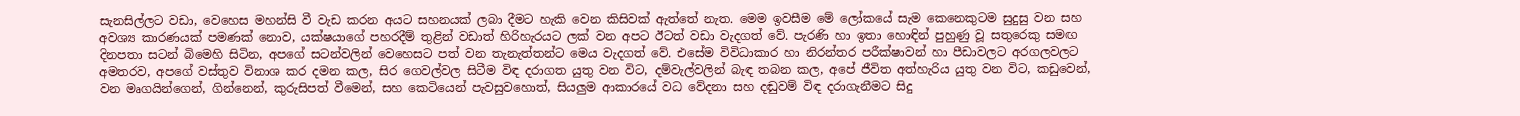සැනසිල්ලට වඩා, වෙහෙස මහන්සි වී වැඩ කරන අයට සහනයක් ලබා දීමට හැකි වෙන කිසිවක් ඇත්තේ නැත. මෙම ඉවසීම මේ ලෝකයේ සැම කෙනෙකුටම සුදුසු වන සහ අවශ්‍ය කාරණයක් පමණක් නොව, යක්ෂයාගේ පහරදීම් තුළින් වඩාත් හිරිහැරයට ලක් වන අපට ඊටත් වඩා වැදගත් වේ. පැරණි හා ඉතා හොඳින් පුහුණු වූ සතුරෙකු සමඟ දිනපතා සටන් බිමෙහි සිටින, අපගේ සටන්වලින් වෙහෙසට පත් වන තැනැත්තන්ට මෙය වැදගත් වේ. එසේම විවිධාකාර හා නිරන්තර පරීක්ෂාවන් හා පීඩාවලට අරගලවලට අමතරව, අපගේ වස්තුව විනාශ කර දමන කල, සිර ගෙවල්වල සිටීම විඳ දරාගත යුතු වන විට, දම්වැල්වලින් බැඳ තබන කල, අපේ ජීවිත අත්හැරිය යුතු වන විට, කඩුවෙන්, වන මෘගයින්ගෙන්, ගින්නෙන්, කුරුසිපත් වීමෙන්, සහ කෙටියෙන් පැවසුවහොත්, සියලුම ආකාරයේ වධ වේදනා සහ දඬුවම් විඳ දරාගැනීමට සිදු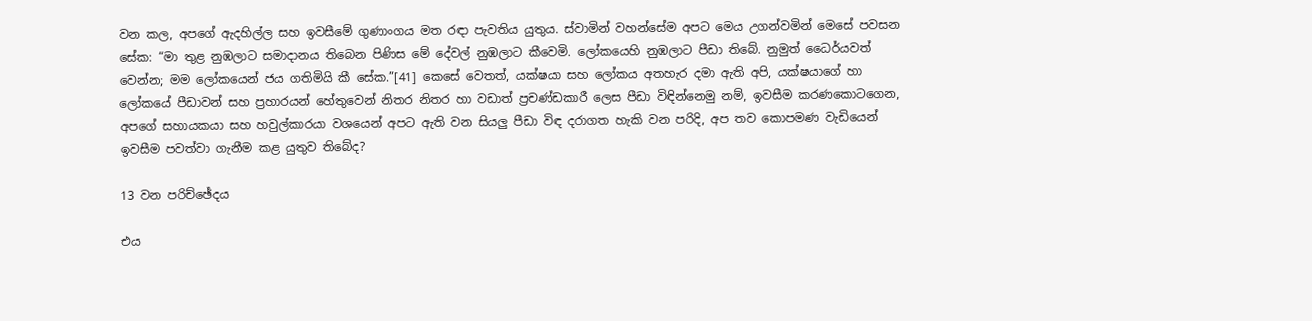වන කල, අපගේ ඇදහිල්ල සහ ඉවසීමේ ගුණාංගය මත රඳා පැවතිය යුතුය. ස්වාමින් වහන්සේම අපට මෙය උගන්වමින් මෙසේ පවසන සේක: “මා තුළ නුඹලාට සමාදානය තිබෙන පිණිස මේ දේවල් නුඹලාට කීවෙමි. ලෝකයෙහි නුඹලාට පීඩා තිබේ. නුමුත් ධෛර්යවත් වෙන්න; මම ලෝකයෙන් ජය ගතිමියි කී සේක.”[41] කෙසේ වෙතත්, යක්ෂයා සහ ලෝකය අතහැර දමා ඇති අපි, යක්ෂයාගේ හා ලෝකයේ පීඩාවන් සහ ප්‍රහාරයන් හේතුවෙන් නිතර නිතර හා වඩාත් ප්‍රචණ්ඩකාරී ලෙස පීඩා විඳින්නෙමු නම්, ඉවසීම කරණකොටගෙන, අපගේ සහායකයා සහ හවුල්කාරයා වශයෙන් අපට ඇති වන සියලු පීඩා විඳ දරාගත හැකි වන පරිදි, අප තව කොපමණ වැඩියෙන් ඉවසීම පවත්වා ගැනීම කළ යුතුව තිබේද?

13 වන පරිච්ඡේදය

එය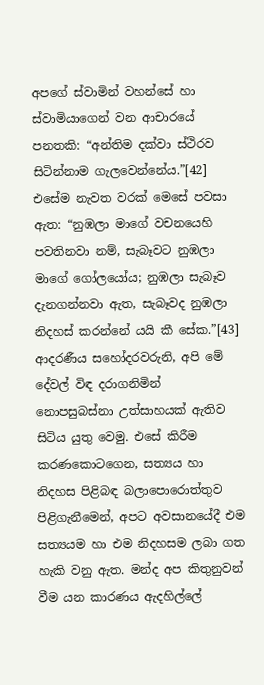අපගේ ස්වාමින් වහන්සේ හා ස්වාමියාගෙන් වන ආචාරයේ පනතකි: “අන්තිම දක්වා ස්ථිරව සිටින්නාම ගැලවෙන්නේය.”[42] එසේම නැවත වරක් මෙසේ පවසා ඇත: “නුඹලා මාගේ වචනයෙහි පවතිනවා නම්, සැබෑවට නුඹලා මාගේ ගෝලයෝය; නුඹලා සැබෑව දැනගන්නවා ඇත, සැබෑවද නුඹලා නිදහස් කරන්නේ යයි කී සේක.”[43] ආදරණීය සහෝදරවරුනි, අපි මේ දේවල් විඳ දරාගනිමින් නොපසුබස්නා උත්සාහයක් ඇතිව සිටිය යුතු වෙමු. එසේ කිරීම කරණකොටගෙන, සත්‍යය හා නිදහස පිළිබඳ බලාපොරොත්තුව පිළිගැනීමෙන්, අපට අවසානයේදී එම සත්‍යයම හා එම නිදහසම ලබා ගත හැකි වනු ඇත. මන්ද අප කිතුනුවන් වීම යන කාරණය ඇදහිල්ලේ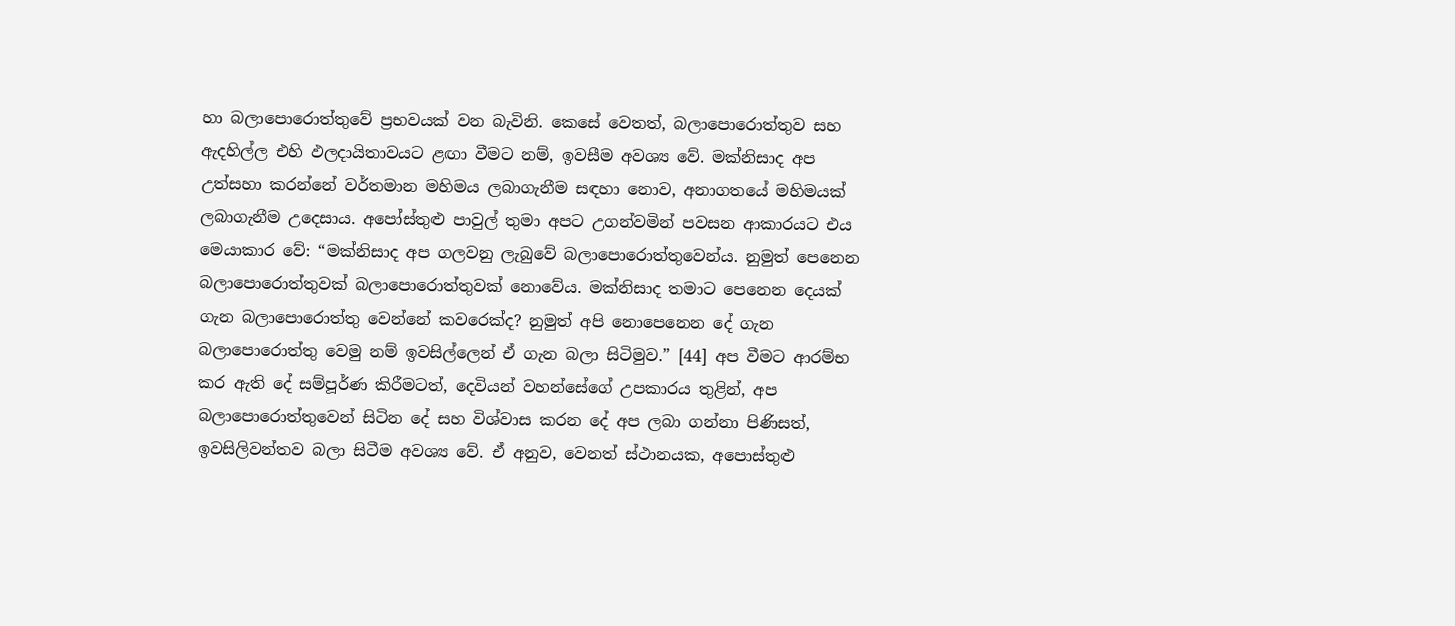හා බලාපොරොත්තුවේ ප්‍රභවයක් වන බැවිනි. කෙසේ වෙතත්, බලාපොරොත්තුව සහ ඇදහිල්ල එහි ඵලදායිතාවයට ළඟා වීමට නම්, ඉවසීම අවශ්‍ය වේ. මක්නිසාද අප උත්සහා කරන්නේ වර්තමාන මහිමය ලබාගැනීම සඳහා නොව, අනාගතයේ මහිමයක් ලබාගැනීම උදෙසාය. අපෝස්තුළු පාවුල් තුමා අපට උගන්වමින් පවසන ආකාරයට එය මෙයාකාර වේ: “මක්නිසාද අප ගලවනු ලැබුවේ බලාපොරොත්තුවෙන්ය. නුමුත් පෙනෙන බලාපොරොත්තුවක් බලාපොරොත්තුවක් නොවේය. මක්නිසාද තමාට පෙනෙන දෙයක් ගැන බලාපොරොත්තු වෙන්නේ කවරෙක්ද? නුමුත් අපි නොපෙනෙන දේ ගැන බලාපොරොත්තු වෙමු නම් ඉවසිල්ලෙන් ඒ ගැන බලා සිටිමුව.” [44] අප වීමට ආරම්භ කර ඇති දේ සම්පූර්ණ කිරීමටත්, දෙවියන් වහන්සේගේ උපකාරය තුළින්, අප බලාපොරොත්තුවෙන් සිටින දේ සහ විශ්වාස කරන දේ අප ලබා ගන්නා පිණිසත්, ඉවසිලිවන්තව බලා සිටීම අවශ්‍ය වේ. ඒ අනුව, වෙනත් ස්ථානයක, අපොස්තුළු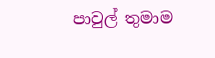පාවුල් තුමාම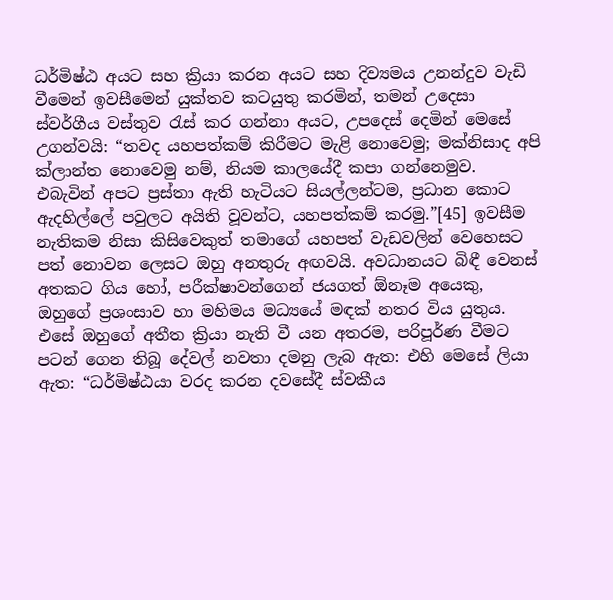ධර්මිෂ්ඨ අයට සහ ක්‍රියා කරන අයට සහ දිව්‍යමය උනන්දුව වැඩි වීමෙන් ඉවසීමෙන් යුක්තව කටයුතු කරමින්, තමන් උදෙසා ස්වර්ගීය වස්තුව රැස් කර ගන්නා අයට, උපදෙස් දෙමින් මෙසේ උගන්වයි: “තවද යහපත්කම් කිරීමට මැළි නොවෙමු; මක්නිසාද අපි ක්ලාන්ත නොවෙමු නම්, නියම කාලයේදී කපා ගන්නෙමුව. එබැවින් අපට ප්‍රස්තා ඇති හැටියට සියල්ලන්ටම, ප්‍රධාන කොට ඇදහිල්ලේ පවුලට අයිති වූවන්ට, යහපත්කම් කරමු.”[45] ඉවසීම නැතිකම නිසා කිසිවෙකුත් තමාගේ යහපත් වැඩවලින් වෙහෙසට පත් නොවන ලෙසට ඔහු අනතුරු අඟවයි. අවධානයට බිඳී වෙනස් අතකට ගිය හෝ, පරීක්ෂාවන්ගෙන් ජයගත් ඕනෑම අයෙකු, ඔහුගේ ප්‍රශංසාව හා මහිමය මධ්‍යයේ මඳක් නතර විය යුතුය. එසේ ඔහුගේ අතීත ක්‍රියා නැති වී යන අතරම, පරිපූර්ණ වීමට පටන් ගෙන තිබූ දේවල් නවතා දමනු ලැබ ඇත: එහි මෙසේ ලියා ඇත: “ධර්මිෂ්ඨයා වරද කරන දවසේදී ස්වකීය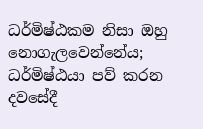ධර්මිෂ්ඨකම නිසා ඔහු නොගැලවෙන්නේය; ධර්මිෂ්ඨයා පව් කරන දවසේදී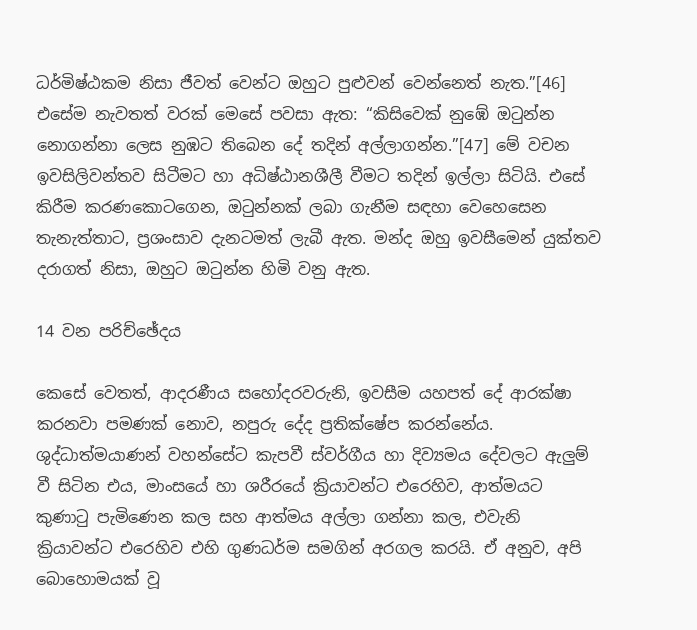ධර්මිෂ්ඨකම නිසා ජීවත් වෙන්ට ඔහුට පුළුවන් වෙන්නෙත් නැත.”[46] එසේම නැවතත් වරක් මෙසේ පවසා ඇත: “කිසිවෙක් නුඹේ ඔටුන්න නොගන්නා ලෙස නුඹට තිබෙන දේ තදින් අල්ලාගන්න.”[47] මේ වචන ඉවසිලිවන්තව සිටීමට හා අධිෂ්ඨානශීලී වීමට තදින් ඉල්ලා සිටියි. එසේ කිරීම කරණකොටගෙන, ඔටුන්නක් ලබා ගැනීම සඳහා වෙහෙසෙන තැනැත්තාට, ප්‍රශංසාව දැනටමත් ලැබී ඇත. මන්ද ඔහු ඉවසීමෙන් යුක්තව දරාගත් නිසා, ඔහුට ඔටුන්න හිමි වනු ඇත.

14 වන පරිච්ඡේදය

කෙසේ වෙතත්, ආදරණීය සහෝදරවරුනි, ඉවසීම යහපත් දේ ආරක්ෂා කරනවා පමණක් නොව, නපුරු දේද ප්‍රතික්ෂේප කරන්නේය. ශුද්ධාත්මයාණන් වහන්සේට කැපවී ස්වර්ගීය හා දිව්‍යමය දේවලට ඇලුම් වී සිටින එය, මාංසයේ හා ශරීරයේ ක්‍රියාවන්ට එරෙහිව, ආත්මයට කුණාටු පැමිණෙන කල සහ ආත්මය අල්ලා ගන්නා කල, එවැනි ක්‍රියාවන්ට එරෙහිව එහි ගුණධර්ම සමගින් අරගල කරයි. ඒ අනුව, අපි බොහොමයක් වූ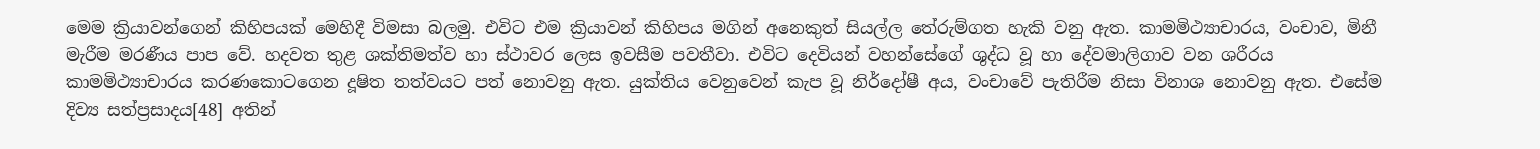මෙම ක්‍රියාවන්ගෙන් කිහිපයක් මෙහිදී විමසා බලමු. එවිට එම ක්‍රියාවන් කිහිපය මගින් අනෙකුත් සියල්ල තේරුම්ගත හැකි වනු ඇත. කාමමිථ්‍යාචාරය, වංචාව, මිනී මැරීම මරණීය පාප වේ. හදවත තුළ ශක්තිමත්ව හා ස්ථාවර ලෙස ඉවසීම පවතීවා. එවිට දෙවියන් වහන්සේගේ ශුද්ධ වූ හා දේවමාලිගාව වන ශරීරය කාමමිථ්‍යාචාරය කරණකොටගෙන දූෂිත තත්වයට පත් නොවනු ඇත. යුක්තිය වෙනුවෙන් කැප වූ නිර්දෝෂී අය, වංචාවේ පැතිරීම නිසා විනාශ නොවනු ඇත. එසේම දිව්‍ය සත්ප්‍රසාදය[48] අතින්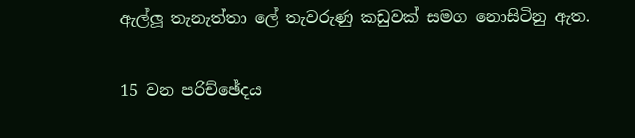ඇල්ලූ තැනැත්තා ලේ තැවරුණු කඩුවක් සමග නොසිටිනු ඇත.

15 වන පරිච්ඡේදය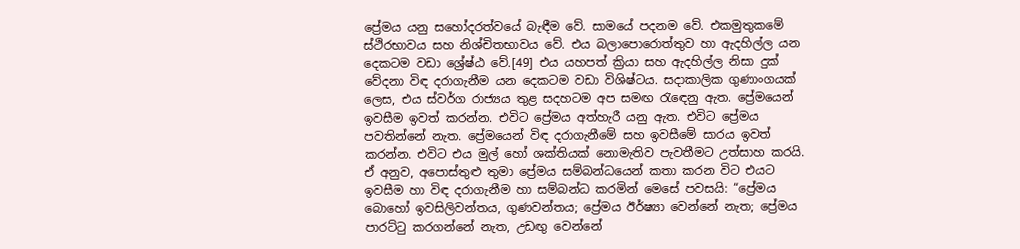ප්‍රේමය යනු සහෝදරත්වයේ බැඳීම වේ. සාමයේ පදනම වේ. එකමුතුකමේ ස්ථිරභාවය සහ නිශ්චිතභාවය වේ. එය බලාපොරොත්තුව හා ඇදහිල්ල යන දෙකටම වඩා ශ්‍රේෂ්ඨ වේ.[49] එය යහපත් ක්‍රියා සහ ඇදහිල්ල නිසා දුක් වේදනා විඳ දරාගැනීම යන දෙකටම වඩා විශිෂ්ටය. සදාකාලික ගුණාංගයක් ලෙස, එය ස්වර්ග රාජ්‍යය තුළ සදහටම අප සමඟ රැඳෙනු ඇත. ප්‍රේමයෙන් ඉවසීම ඉවත් කරන්න. එවිට ප්‍රේමය අත්හැරී යනු ඇත. එවිට ප්‍රේමය පවතින්නේ නැත. ප්‍රේමයෙන් විඳ දරාගැනීමේ සහ ඉවසීමේ සාරය ඉවත් කරන්න. එවිට එය මුල් හෝ ශක්තියක් නොමැතිව පැවතීමට උත්සාහ කරයි. ඒ අනුව, අපොස්තුළු තුමා ප්‍රේමය සම්බන්ධයෙන් කතා කරන විට එයට ඉවසීම හා විඳ දරාගැනීම හා සම්බන්ධ කරමින් මෙසේ පවසයි: “ප්‍රේමය බොහෝ ඉවසිලිවන්තය, ගුණවන්තය; ප්‍රේමය ඊර්ෂ්‍යා වෙන්නේ නැත; ප්‍රේමය පාරට්ටු කරගන්නේ නැත, උඩඟු‍ වෙන්නේ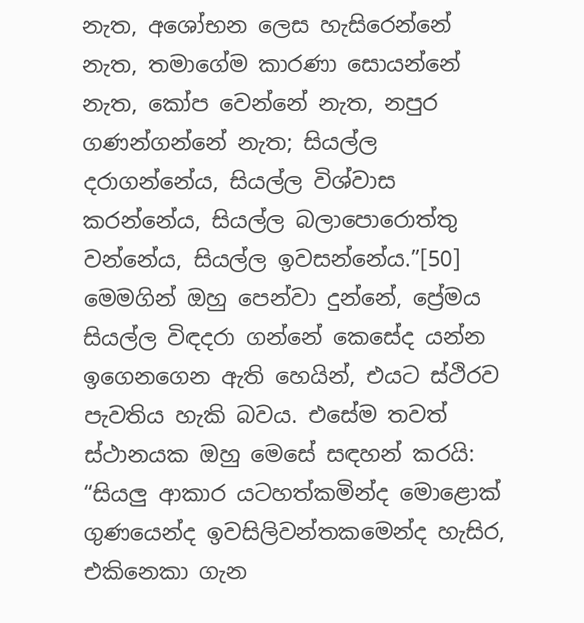නැත, අශෝභන ලෙස හැසිරෙන්නේ නැත, තමාගේම කාරණා සොයන්නේ නැත, කෝප වෙන්නේ නැත, නපුර ගණන්ගන්නේ නැත; සියල්ල දරාගන්නේය, සියල්ල විශ්වාස කරන්නේය, සියල්ල බලාපොරොත්තු වන්නේය, සියල්ල ඉවසන්නේය.”[50] මෙමගින් ඔහු පෙන්වා දුන්නේ, ප්‍රේමය සියල්ල විඳදරා ගන්නේ කෙසේද යන්න ඉගෙනගෙන ඇති හෙයින්, එයට ස්ථිරව පැවතිය හැකි බවය. එසේම තවත් ස්ථානයක ඔහු මෙසේ සඳහන් කරයි: “සියලු ආකාර යටහත්කමින්ද මොළොක් ගුණයෙන්ද ඉවසිලිවන්තකමෙන්ද හැසිර, එකිනෙකා ගැන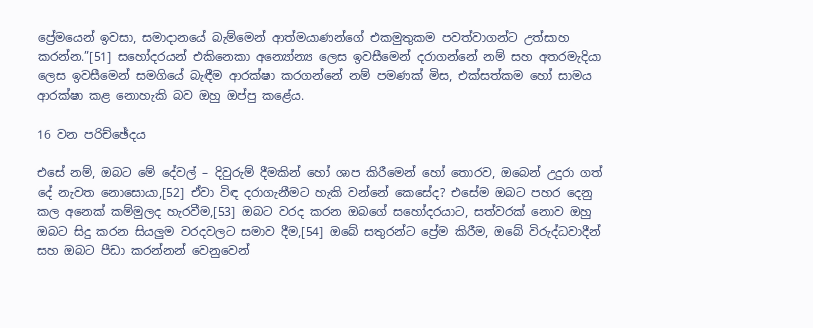ප්‍රේමයෙන් ඉවසා, සමාදානයේ බැම්මෙන් ආත්මයාණන්ගේ එකමුතුකම පවත්වාගන්ට උත්සාහ කරන්න.”[51] සහෝදරයන් එකිනෙකා අන්‍යෝන්‍ය ලෙස ඉවසීමෙන් දරාගන්නේ නම් සහ අතරමැදියා ලෙස ඉවසීමෙන් සමගියේ බැඳීම ආරක්ෂා කරගන්නේ නම් පමණක් මිස, එක්සත්කම හෝ සාමය ආරක්ෂා කළ නොහැකි බව ඔහු ඔප්පු කළේය.

16 වන පරිච්ඡේදය

එසේ නම්, ඔබට මේ දේවල් – දිවුරුම් දීමකින් හෝ ශාප කිරීමෙන් හෝ තොරව, ඔබෙන් උදුරා ගත් දේ නැවත නොසොයා,[52] ඒවා විඳ දරාගැනීමට හැකි වන්නේ කෙසේද? එසේම ඔබට පහර දෙනු කල අනෙක් කම්මුලද හැරවීම,[53] ඔබට වරද කරන ඔබගේ සහෝදරයාට, සත්වරක් නොව ඔහු ඔබට සිදු කරන සියලුම වරදවලට සමාව දීම,[54] ඔබේ සතුරන්ට ප්‍රේම කිරීම, ඔබේ විරුද්ධවාදීන් සහ ඔබට පීඩා කරන්නන් වෙනුවෙන්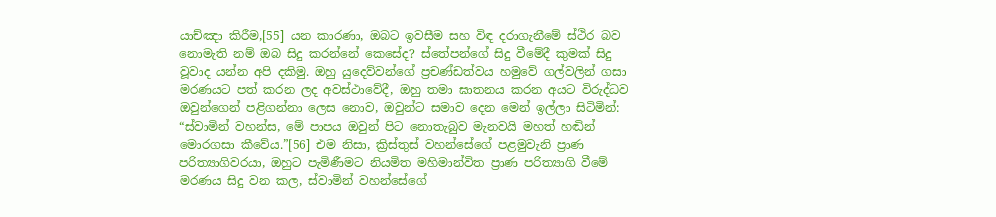යාච්ඤා කිරීම,[55] යන කාරණා, ඔබට ඉවසීම සහ විඳ දරාගැනීමේ ස්ථිර බව නොමැති නම් ඔබ සිදු කරන්නේ කෙසේද? ස්තේපන්ගේ සිදු වීමේදී කුමක් සිදු වූවාද යන්න අපි දකිමු. ඔහු යුදෙව්වන්ගේ ප්‍රචණ්ඩත්වය හමුවේ ගල්වලින් ගසා මරණයට පත් කරන ලද අවස්ථාවේදී, ඔහු තමා ඝාතනය කරන අයට විරුද්ධව ඔවුන්ගෙන් පළිගන්නා ලෙස නොව, ඔවුන්ට සමාව දෙන මෙන් ඉල්ලා සිටිමින්: “ස්වාමින් වහන්ස, මේ පාපය ඔවුන් පිට නොතැබුව මැනවයි මහත් හඬින් මොරගසා කීවේය.”[56] එම නිසා, ක්‍රිස්තුස් වහන්සේගේ පළමුවැනි ප්‍රාණ පරිත්‍යාගිවරයා, ඔහුට පැමිණීමට නියමිත මහිමාන්විත ප්‍රාණ පරිත්‍යාගි වීමේ මරණය සිදු වන කල, ස්වාමින් වහන්සේගේ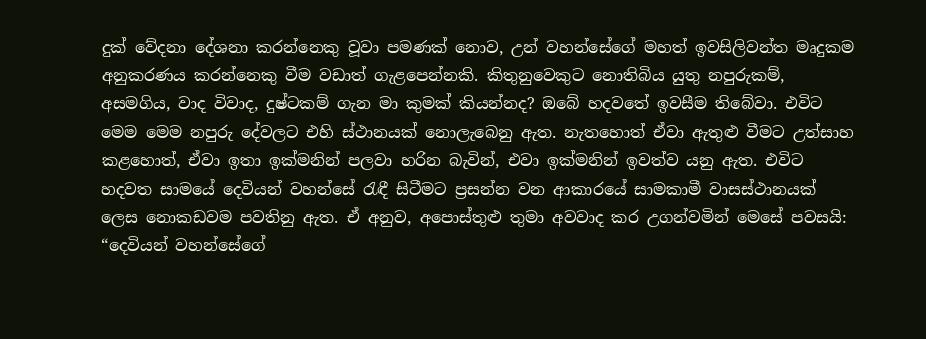දුක් වේදනා දේශනා කරන්නෙකු වූවා පමණක් නොව, උන් වහන්සේගේ මහත් ඉවසිලිවන්ත මෘදුකම අනුකරණය කරන්නෙකු වීම වඩාත් ගැළපෙන්නකි. කිතුනුවෙකුට නොතිබිය යුතු නපුරුකම්, අසමගිය, වාද විවාද, දුෂ්ටකම් ගැන මා කුමක් කියන්නද? ඔබේ හදවතේ ඉවසීම තිබේවා. එවිට මෙම මෙම නපුරු දේවලට එහි ස්ථානයක් නොලැබෙනු ඇත. නැතහොත් ඒවා ඇතුළු වීමට උත්සාහ කළහොත්, ඒවා ඉතා ඉක්මනින් පලවා හරින බැවින්, එවා ඉක්මනින් ඉවත්ව යනු ඇත. එවිට හදවත සාමයේ දෙවියන් වහන්සේ රැඳී සිටීමට ප්‍රසන්න වන ආකාරයේ සාමකාමී වාසස්ථානයක් ලෙස නොකඩවම පවතිනු ඇත. ඒ අනුව, අපොස්තුළු තුමා අවවාද කර උගන්වමින් මෙසේ පවසයි: “දෙවියන් වහන්සේගේ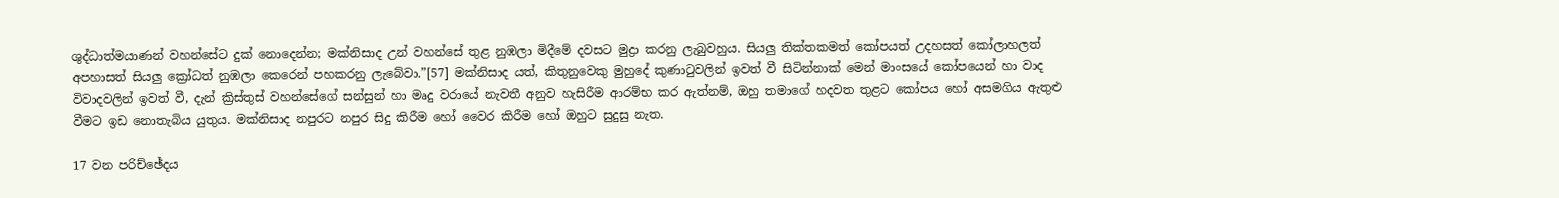ශුද්ධාත්මයාණන් වහන්සේට දුක් නොදෙන්න; මක්නිසාද උන් වහන්සේ තුළ නුඹලා මිදීමේ දවසට මුද්‍රා කරනු ලැබුවහුය. සියලු තික්තකමත් කෝපයත් උදහසත් කෝලාහලත් අපහාසත් සියලු ක්‍රෝධත් නුඹලා කෙරෙන් පහකරනු ලැබේවා.”[57] මක්නිසාද යත්, කිතුනුවෙකු මුහුදේ කුණාටුවලින් ඉවත් වී සිටින්නාක් මෙන් මාංසයේ කෝපයෙන් හා වාද විවාදවලින් ඉවත් වී, දැන් ක්‍රිස්තුස් වහන්සේගේ සන්සුන් හා මෘදු වරායේ නැවතී අනුව හැසිරීම ආරම්භ කර ඇත්නම්, ඔහු තමාගේ හදවත තුළට කෝපය හෝ අසමගිය ඇතුළු වීමට ඉඩ නොතැබිය යුතුය. මක්නිසාද නපුරට නපුර සිදු කිරීම හෝ වෛර කිරීම හෝ ඔහුට සුදුසු නැත.

17 වන පරිච්ඡේදය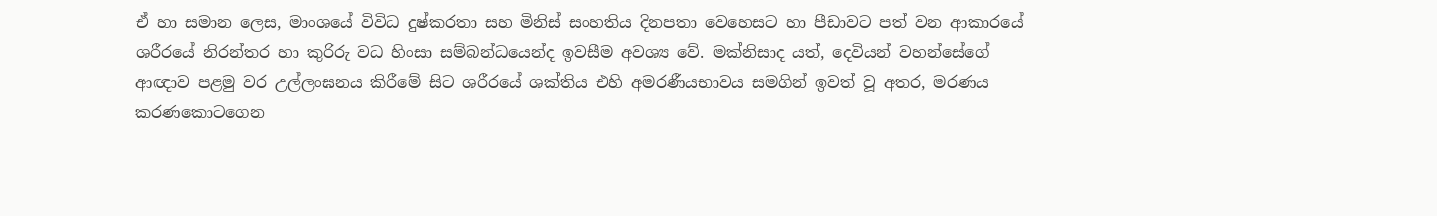ඒ හා සමාන ලෙස, මාංශයේ විවිධ දුෂ්කරතා සහ මිනිස් සංහතිය දිනපතා වෙහෙසට හා පීඩාවට පත් වන ආකාරයේ ශරීරයේ නිරන්තර හා කුරිරු වධ හිංසා සම්බන්ධයෙන්ද ඉවසීම අවශ්‍ය වේ. මක්නිසාද යත්, දෙවියන් වහන්සේගේ ආඥාව පළමු වර උල්ලංඝනය කිරීමේ සිට ශරීරයේ ශක්තිය එහි අමරණීයභාවය සමගින් ඉවත් වූ අතර, මරණය කරණකොටගෙන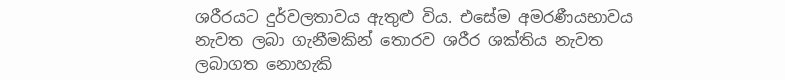ශරීරයට දුර්වලතාවය ඇතුළු විය. එසේම අමරණීයභාවය නැවත ලබා ගැනීමකින් තොරව ශරීර ශක්තිය නැවත ලබාගත නොහැකි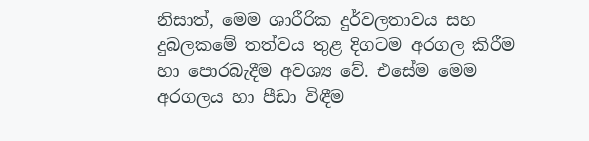නිසාත්, මෙම ශාරීරික දුර්වලතාවය සහ දුබලකමේ තත්වය තුළ දිගටම අරගල කිරීම හා පොරබැදීම අවශ්‍ය වේ. එසේම මෙම අරගලය හා පීඩා විඳීම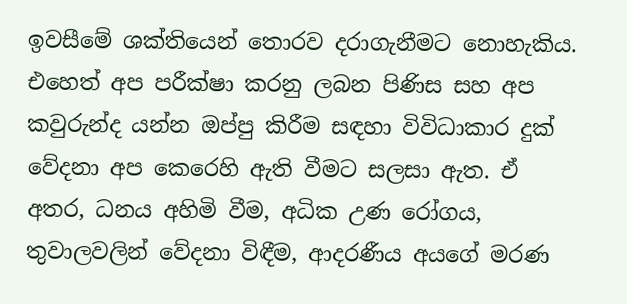ඉවසීමේ ශක්තියෙන් තොරව දරාගැනීමට නොහැකිය. එහෙත් අප පරීක්ෂා කරනු ලබන පිණිස සහ අප කවුරුන්ද යන්න ඔප්පු කිරීම සඳහා විවිධාකාර දුක් වේදනා අප කෙරෙහි ඇති වීමට සලසා ඇත. ඒ අතර, ධනය අහිමි වීම, අධික උණ රෝගය, තුවාලවලින් වේදනා විඳීම, ආදරණීය අයගේ මරණ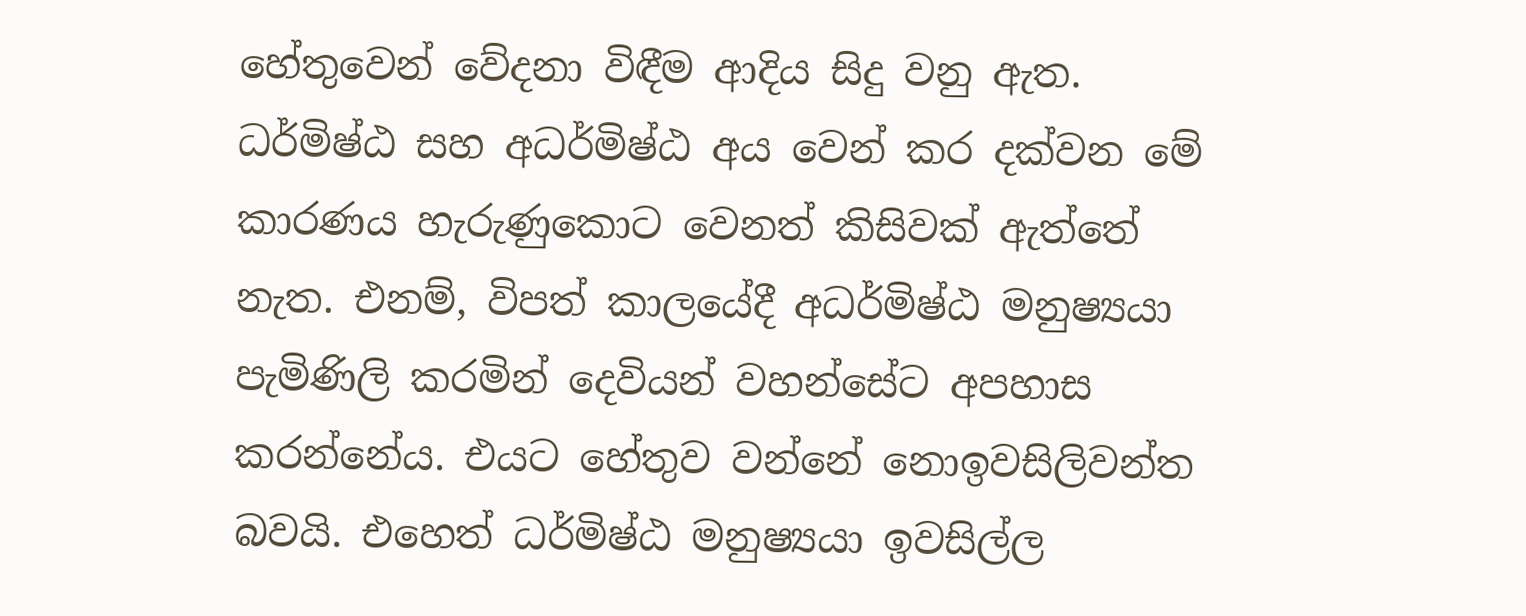හේතුවෙන් වේදනා විඳීම ආදිය සිදු වනු ඇත. ධර්මිෂ්ඨ සහ අධර්මිෂ්ඨ අය වෙන් කර දක්වන මේ කාරණය හැරුණුකොට වෙනත් කිසිවක් ඇත්තේ නැත. එනම්, විපත් කාලයේදී අධර්මිෂ්ඨ මනුෂ්‍යයා පැමිණිලි කරමින් දෙවියන් වහන්සේට අපහාස කරන්නේය. එයට හේතුව වන්නේ නොඉවසිලිවන්ත බවයි. එහෙත් ධර්මිෂ්ඨ මනුෂ්‍යයා ඉවසිල්ල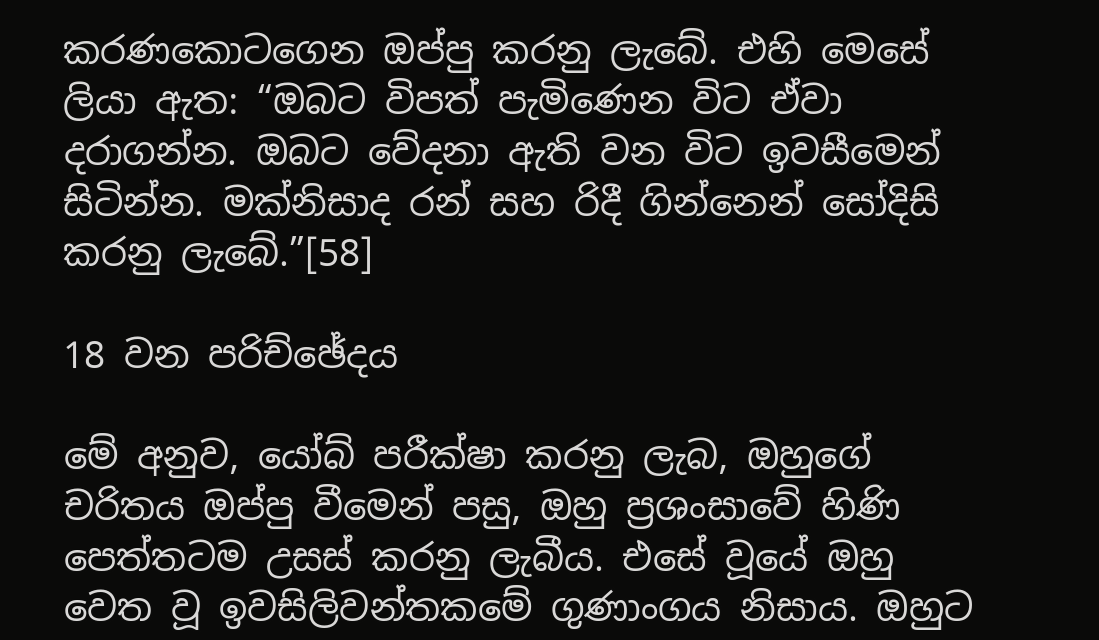කරණකොටගෙන ඔප්පු කරනු ලැබේ. එහි මෙසේ ලියා ඇත: “ඔබට විපත් පැමිණෙන විට ඒවා දරාගන්න. ඔබට වේදනා ඇති වන විට ඉවසීමෙන් සිටින්න. මක්නිසාද රන් සහ රිදී ගින්නෙන් සෝදිසි කරනු ලැබේ.”[58]

18 වන පරිච්ඡේදය

මේ අනුව, යෝබ් පරීක්ෂා කරනු ලැබ, ඔහුගේ චරිතය ඔප්පු වීමෙන් පසු, ඔහු ප්‍රශංසාවේ හිණි පෙත්තටම උසස් කරනු ලැබීය. එසේ වූයේ ඔහු වෙත වූ ඉවසිලිවන්තකමේ ගුණාංගය නිසාය. ඔහුට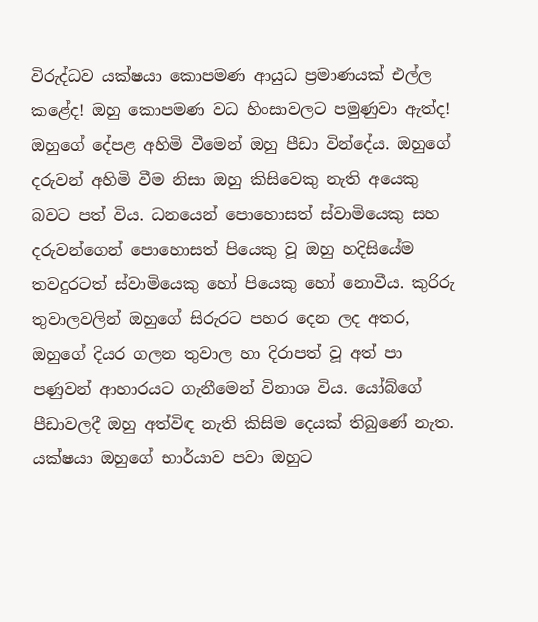විරුද්ධව යක්ෂයා කොපමණ ආයුධ ප්‍රමාණයක් එල්ල කළේද! ඔහු කොපමණ වධ හිංසාවලට පමුණුවා ඇත්ද! ඔහුගේ දේපළ අහිමි වීමෙන් ඔහු පීඩා වින්දේය. ඔහුගේ දරුවන් අහිමි වීම නිසා ඔහු කිසිවෙකු නැති අයෙකු බවට පත් විය. ධනයෙන් පොහොසත් ස්වාමියෙකු සහ දරුවන්ගෙන් පොහොසත් පියෙකු වූ ඔහු හදිසියේම තවදුරටත් ස්වාමියෙකු හෝ පියෙකු හෝ නොවීය. කුරිරු තුවාලවලින් ඔහුගේ සිරුරට පහර දෙන ලද අතර, ඔහුගේ දියර ගලන තුවාල හා දිරාපත් වූ අත් පා පණුවන් ආහාරයට ගැනීමෙන් විනාශ විය. යෝබ්ගේ පීඩාවලදී ඔහු අත්විඳ නැති කිසිම දෙයක් තිබුණේ නැත. යක්ෂයා ඔහුගේ භාර්යාව පවා ඔහුට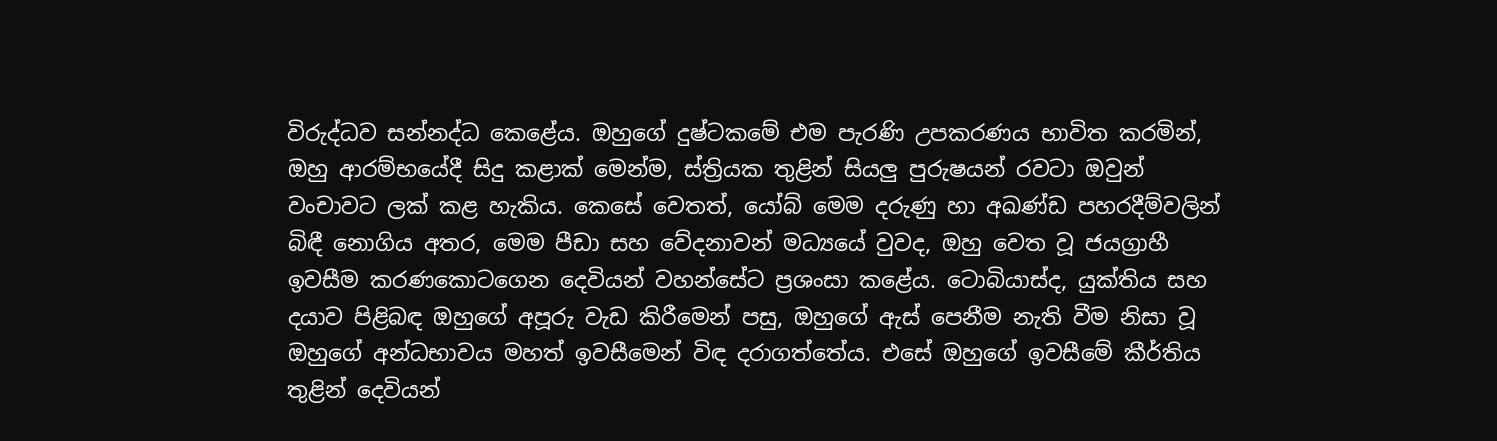විරුද්ධව සන්නද්ධ කෙළේය. ඔහුගේ දුෂ්ටකමේ එම පැරණි උපකරණය භාවිත කරමින්, ඔහු ආරම්භයේදී සිදු කළාක් මෙන්ම, ස්ත්‍රියක තුළින් සියලු පුරුෂයන් රවටා ඔවුන් වංචාවට ලක් කළ හැකිය. කෙසේ වෙතත්, යෝබ් මෙම දරුණු හා අඛණ්ඩ පහරදීම්වලින් බිඳී නොගිය අතර, මෙම පීඩා සහ වේදනාවන් මධ්‍යයේ වුවද, ඔහු වෙත වූ ජයග්‍රාහී ඉවසීම කරණකොටගෙන දෙවියන් වහන්සේට ප්‍රශංසා කළේය. ටොබියාස්ද, යුක්තිය සහ දයාව පිළිබඳ ඔහුගේ අපූරු වැඩ කිරීමෙන් පසු, ඔහුගේ ඇස් පෙනීම නැති වීම නිසා වූ ඔහුගේ අන්ධභාවය මහත් ඉවසීමෙන් විඳ දරාගත්තේය. එසේ ඔහුගේ ඉවසීමේ කීර්තිය තුළින් දෙවියන්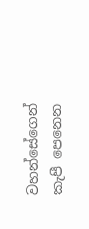වහන්සේගෙන් කැපී පෙනෙන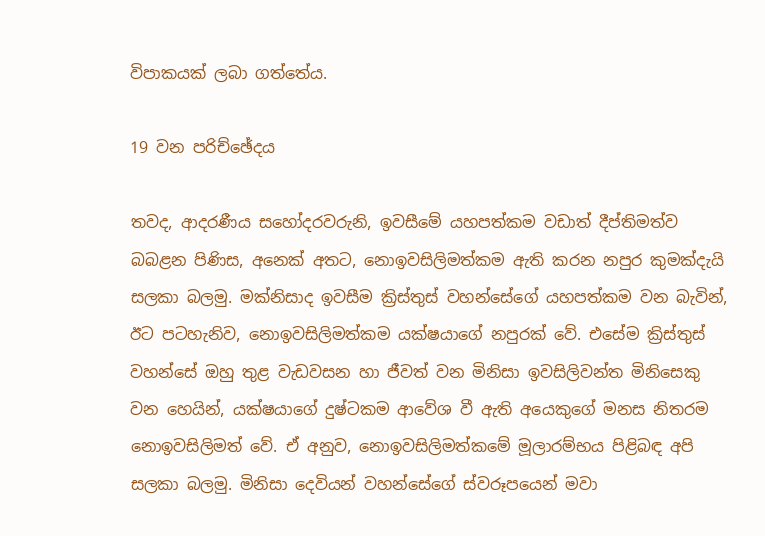විපාකයක් ලබා ගත්තේය.

19 වන පරිච්ඡේදය

තවද, ආදරණීය සහෝදරවරුනි, ඉවසීමේ යහපත්කම වඩාත් දීප්තිමත්ව බබළන පිණිස, අනෙක් අතට, නොඉවසිලිමත්කම ඇති කරන නපුර කුමක්දැයි සලකා බලමු. මක්නිසාද ඉවසීම ක්‍රිස්තුස් වහන්සේගේ යහපත්කම වන බැවින්, ඊට පටහැනිව, නොඉවසිලිමත්කම යක්ෂයාගේ නපුරක් වේ. එසේම ක්‍රිස්තුස් වහන්සේ ඔහු තුළ වැඩවසන හා ජීවත් වන මිනිසා ඉවසිලිවන්ත මිනිසෙකු වන හෙයින්, යක්ෂයාගේ දුෂ්ටකම ආවේශ වී ඇති අයෙකුගේ මනස නිතරම නොඉවසිලිමත් වේ. ඒ අනුව, නොඉවසිලිමත්කමේ මූලාරම්භය පිළිබඳ අපි සලකා බලමු. මිනිසා දෙවියන් වහන්සේගේ ස්වරූපයෙන් මවා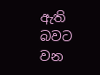ඇති බවට වන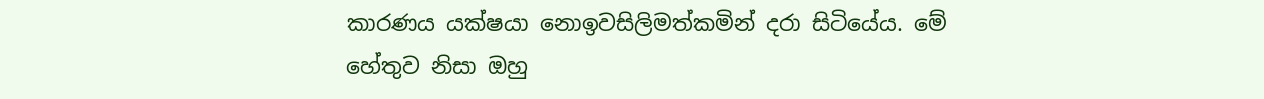කාරණය යක්ෂයා නොඉවසිලිමත්කමින් දරා සිටියේය. මේ හේතුව නිසා ඔහු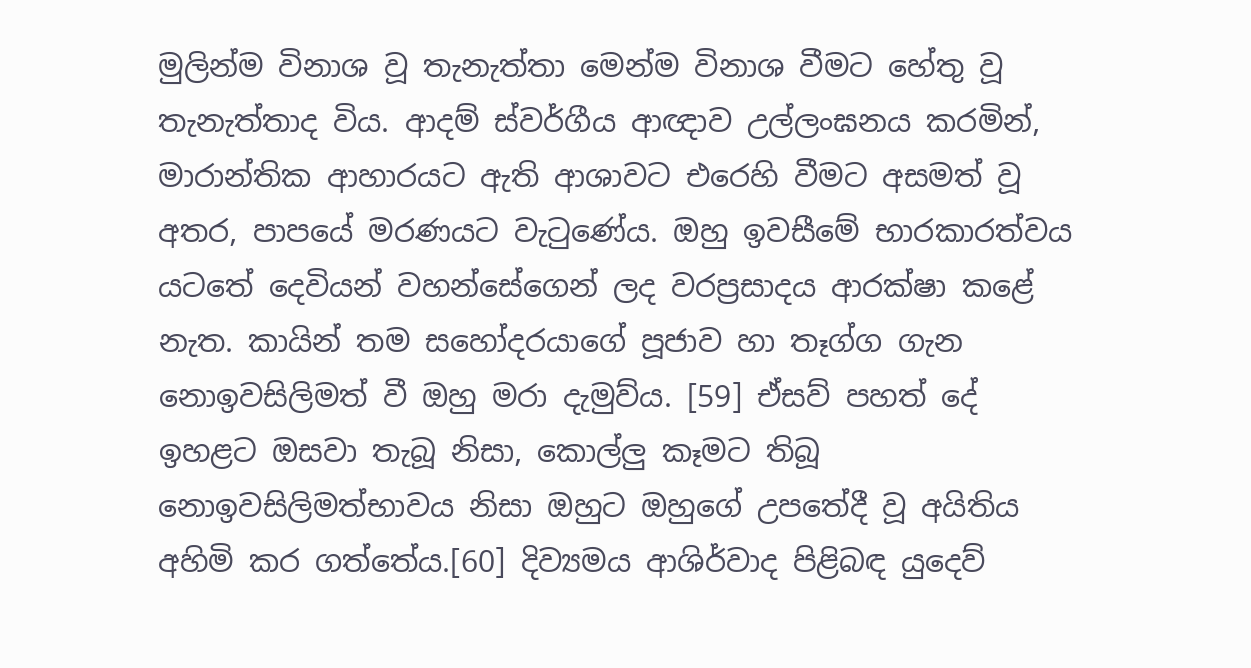මුලින්ම විනාශ වූ තැනැත්තා මෙන්ම විනාශ වීමට හේතු වූ තැනැත්තාද විය. ආදම් ස්වර්ගීය ආඥාව උල්ලංඝනය කරමින්, මාරාන්තික ආහාරයට ඇති ආශාවට එරෙහි වීමට අසමත් වූ අතර, පාපයේ මරණයට වැටුණේය. ඔහු ඉවසීමේ භාරකාරත්වය යටතේ දෙවියන් වහන්සේගෙන් ලද වරප්‍රසාදය ආරක්ෂා කළේ නැත. කායින් තම සහෝදරයාගේ පූජාව හා තෑග්ග ගැන නොඉවසිලිමත් වී ඔහු මරා දැමුව්ය. [59] ඒසව් පහත් දේ ඉහළට ඔසවා තැබූ නිසා, කොල්ලු කෑමට තිබූ නොඉවසිලිමත්භාවය නිසා ඔහුට ඔහුගේ උපතේදී වූ අයිතිය අහිමි කර ගත්තේය.[60] දිව්‍යමය ආශිර්වාද පිළිබඳ යුදෙව්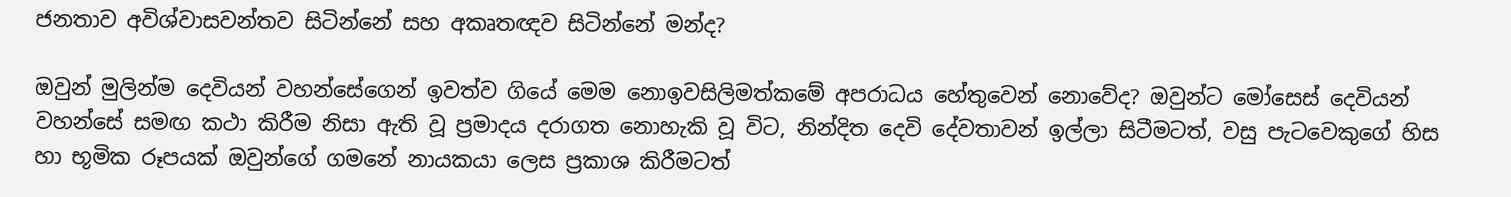ජනතාව අවිශ්වාසවන්තව සිටින්නේ සහ අකෘතඥව සිටින්නේ මන්ද?

ඔවුන් මුලින්ම දෙවියන් වහන්සේගෙන් ඉවත්ව ගියේ මෙම නොඉවසිලිමත්කමේ අපරාධය හේතුවෙන් නොවේද? ඔවුන්ට මෝසෙස් දෙවියන් වහන්සේ සමඟ කථා කිරීම නිසා ඇති වූ ප්‍රමාදය දරාගත නොහැකි වූ විට, නින්දිත දෙවි දේවතාවන් ඉල්ලා සිටීමටත්, වසු පැටවෙකුගේ හිස හා භූමික රූපයක් ඔවුන්ගේ ගමනේ නායකයා ලෙස ප්‍රකාශ කිරීමටත්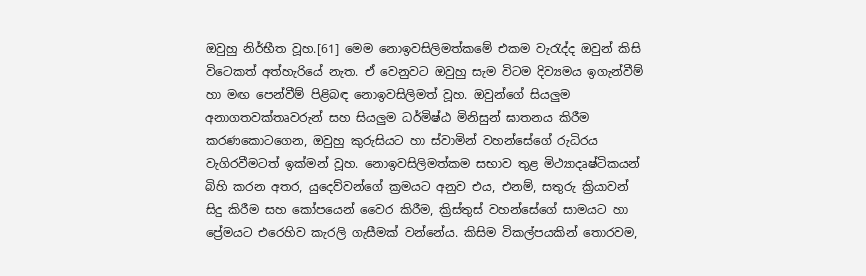ඔවුහු නිර්භීත වූහ.[61] මෙම නොඉවසිලිමත්කමේ එකම වැරැද්ද ඔවුන් කිසි විටෙකත් අත්හැරියේ නැත. ඒ වෙනුවට ඔවුහු සැම විටම දිව්‍යමය ඉගැන්වීම් හා මඟ පෙන්වීම් පිළිබඳ නොඉවසිලිමත් වූහ. ඔවුන්ගේ සියලුම අනාගතවක්තෘවරුන් සහ සියලුම ධර්මිෂ්ඨ මිනිසුන් ඝාතනය කිරීම කරණකොටගෙන, ඔවුහු කුරුසියට හා ස්වාමින් වහන්සේගේ රුධිරය වැගිරවීමටත් ඉක්මන් වූහ. නොඉවසිලිමත්කම සභාව තුළ මිථ්‍යාදෘෂ්ටිකයන් බිහි කරන අතර, යුදෙව්වන්ගේ ක්‍රමයට අනුව එය, එනම්, සතුරු ක්‍රියාවන් සිදු කිරීම සහ කෝපයෙන් වෛර කිරීම, ක්‍රිස්තුස් වහන්සේගේ සාමයට හා ප්‍රේමයට එරෙහිව කැරලි ගැසීමක් වන්නේය. කිසිම විකල්පයකින් තොරවම,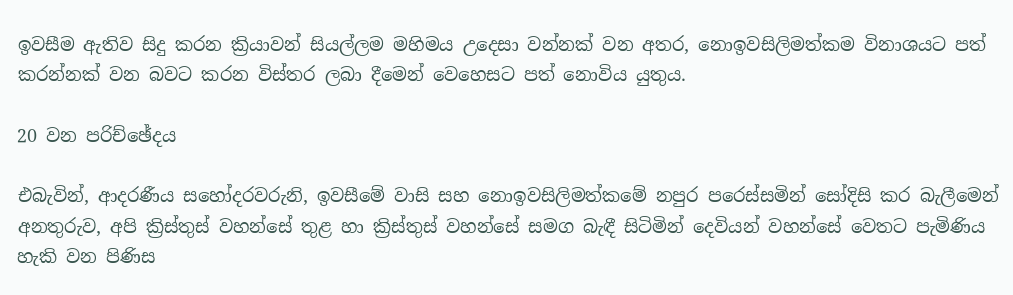ඉවසීම ඇතිව සිදු කරන ක්‍රියාවන් සියල්ලම මහිමය උදෙසා වන්නක් වන අතර, නොඉවසිලිමත්කම විනාශයට පත් කරන්නක් වන බවට කරන විස්තර ලබා දීමෙන් වෙහෙසට පත් නොවිය යුතුය.

20 වන පරිච්ඡේදය

එබැවින්, ආදරණීය සහෝදරවරුනි, ඉවසීමේ වාසි සහ නොඉවසිලිමත්කමේ නපුර පරෙස්සමින් සෝදිසි කර බැලීමෙන් අනතුරුව, අපි ක්‍රිස්තුස් වහන්සේ තුළ හා ක්‍රිස්තුස් වහන්සේ සමග බැඳී සිටිමින් දෙවියන් වහන්සේ වෙතට පැමිණිය හැකි වන පිණිස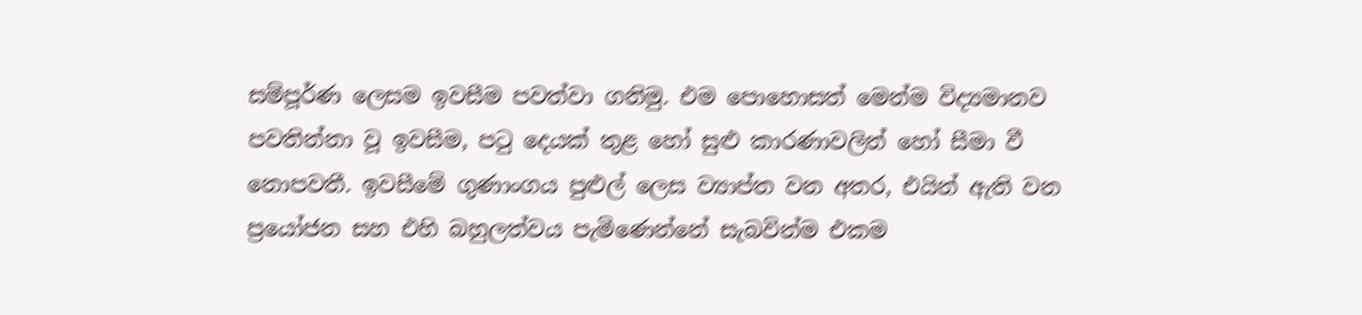සම්පූර්ණ ලෙසම ඉවසීම පවත්වා ගනිමු. එම පොහොසත් මෙන්ම විද්‍යමානව පවතින්නා වූ ඉවසීම, පටු දෙයක් තුළ හෝ සුළු කාරණාවලින් හෝ සීමා වී නොපවතී. ඉවසීමේ ගුණාංගය පුළුල් ලෙස ව්‍යාප්ත වන අතර, එයින් ඇති වන ප්‍රයෝජන සහ එහි බහුලත්වය පැමිණෙන්නේ සැබවින්ම එකම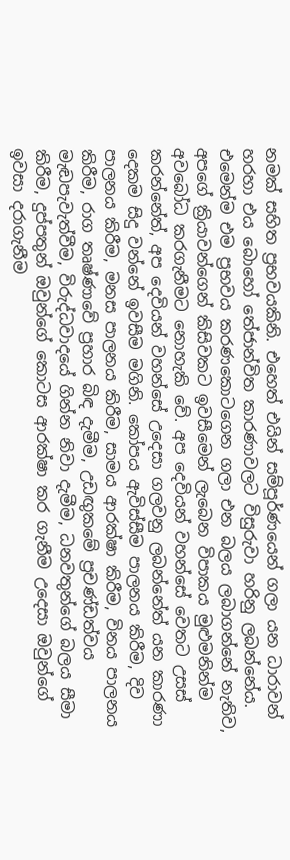නමක් සහිත ප්‍රභවයකිනි. එහෙත් එයින් සම්පූර්ණයෙන් ගලා යන ධාරාවන් හරහා එය බොහෝ තේජාන්විත කාරණාවලට විසුරුවා හරිනු ලබන්නේය. එමෙන්ම එම ප්‍රභවය කරණකොටගෙන ගලා එන බලය ලබාගන්නේ නැතිව, අපගේ ක්‍රියාවන්ගෙන් කිසිවකට ඉවසීමෙන් ලැබෙන විපාකය මුළුමනින්ම අවබෝධ කරගැනීමට නොහැකි වේ. අප දෙවියන් වහන්සේ වෙතට උසස් කරන්නේත්, අප දෙවියන් වහන්සේ උදෙසා ගලවනු ලබන්නේත් යන කාරණා දෙකම සිදු වන්නේ ඉවසීම මගිනි. කෝපය ඇවිස්සීම පාලනය කිරීම, දිව පාලනය කිරීම, මනස පාලනය කිරීම, සාමය ආරක්ෂා කිරීම, විනය පාලනය කිරීම, රාග තෘෂ්ණාවේ ප්‍රහාර බිඳ දැමීම, උඩඟුකමේ ප්‍රචණ්ඩත්වය මැඬපැවැත්වීම, විරුද්ධවාදයේ ගින්න නිවා දැමීම, ධනවතුන්ගේ බලය සීමා කිරීම, දුප්පතුන් ඔවුන්ගේ කොටස ආරක්ෂා කර ගැනීම උදෙසා ඔවුන්ගේ ඉවසා දරාගැනීම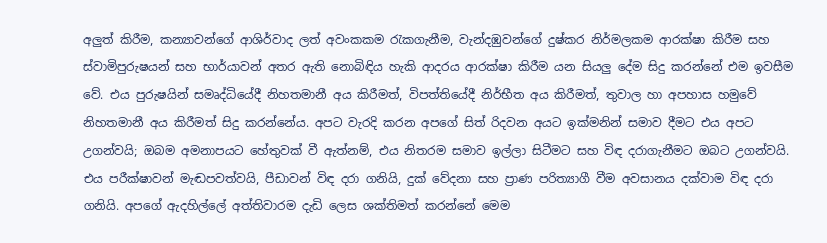අලුත් කිරීම, කන්‍යාවන්ගේ ආශිර්වාද ලත් අවංකකම රැකගැනීම, වැන්දඹුවන්ගේ දුෂ්කර නිර්මලකම ආරක්ෂා කිරීම සහ ස්වාමිපුරුෂයන් සහ භාර්යාවන් අතර ඇති නොබිඳිය හැකි ආදරය ආරක්ෂා කිරීම යන සියලු දේම සිදු කරන්නේ එම ඉවසීම වේ. එය පුරුෂයින් සමෘද්ධියේදී නිහතමානී අය කිරීමත්, විපත්තියේදී නිර්භීත අය කිරීමත්, තුවාල හා අපහාස හමුවේ නිහතමානී අය කිරීමත් සිදු කරන්නේය. අපට වැරදි කරන අපගේ සිත් රිදවන අයට ඉක්මනින් සමාව දීමට එය අපට උගන්වයි; ඔබම අමනාපයට හේතුවක් වී ඇත්නම්, එය නිතරම සමාව ඉල්ලා සිටීමට සහ විඳ දරාගැනීමට ඔබට උගන්වයි. එය පරීක්ෂාවන් මැඬපවත්වයි, පීඩාවන් විඳ දරා ගනියි, දුක් වේදනා සහ ප්‍රාණ පරිත්‍යාගී වීම අවසානය දක්වාම විඳ දරා ගනියි. අපගේ ඇදහිල්ලේ අත්තිවාරම දැඩි ලෙස ශක්තිමත් කරන්නේ මෙම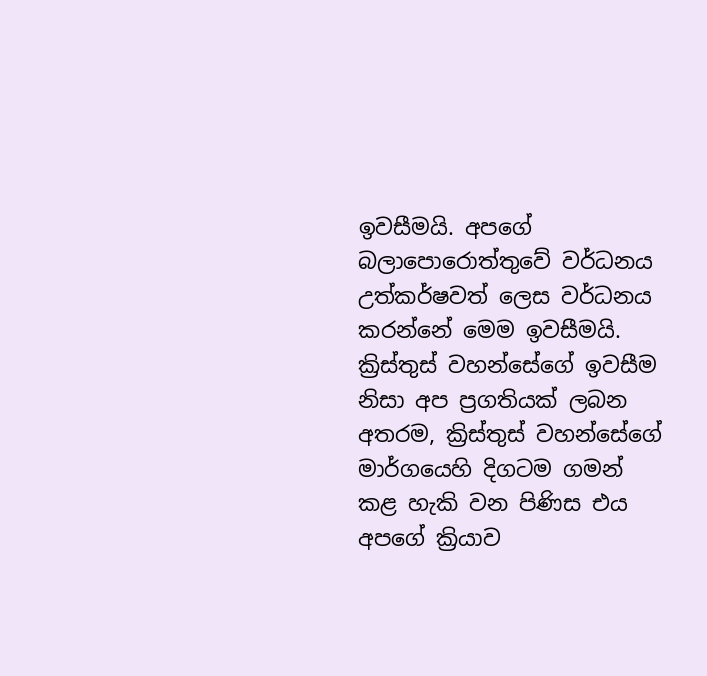ඉවසීමයි. අපගේ බලාපොරොත්තුවේ වර්ධනය උත්කර්ෂවත් ලෙස වර්ධනය කරන්නේ මෙම ඉවසීමයි. ක්‍රිස්තුස් වහන්සේගේ ඉවසීම නිසා අප ප්‍රගතියක් ලබන අතරම, ක්‍රිස්තුස් වහන්සේගේ මාර්ගයෙහි දිගටම ගමන් කළ හැකි වන පිණිස එය අපගේ ක්‍රියාව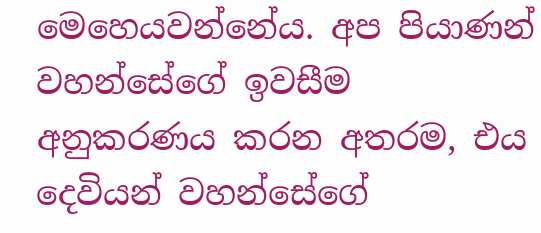මෙහෙයවන්නේය. අප පියාණන් වහන්සේගේ ඉවසීම අනුකරණය කරන අතරම, එය දෙවියන් වහන්සේගේ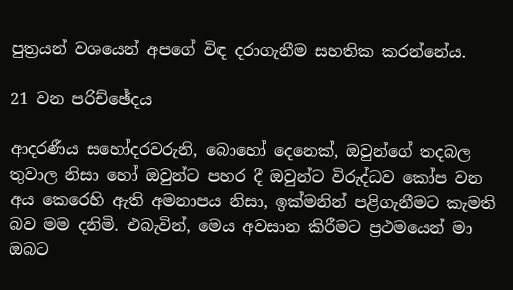පුත්‍රයන් වශයෙන් අපගේ විඳ දරාගැනීම සහතික කරන්නේය.

21 වන පරිච්ඡේදය

ආදරණීය සහෝදරවරුනි, බොහෝ දෙනෙක්, ඔවුන්ගේ තදබල තුවාල නිසා හෝ ඔවුන්ට පහර දී ඔවුන්ට විරුද්ධව කෝප වන අය කෙරෙහි ඇති අමනාපය නිසා, ඉක්මනින් පළිගැනීමට කැමති බව මම දනිමි. එබැවින්, මෙය අවසාන කිරීමට ප්‍රථමයෙන් මා ඔබට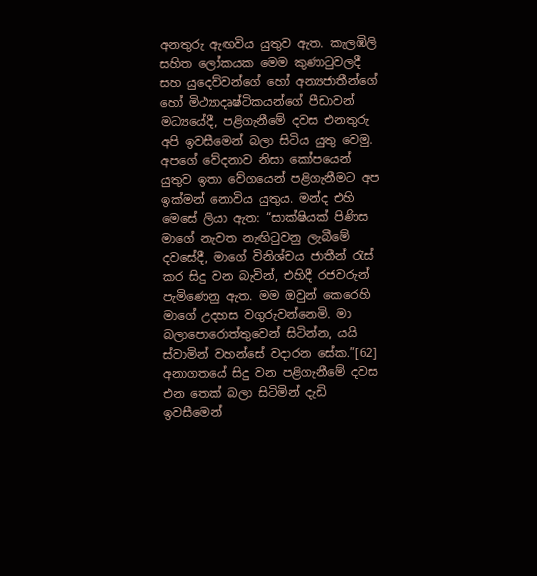අනතුරු ඇඟවිය යුතුව ඇත. කැලඹිලි සහිත ලෝකයක මෙම කුණාටුවලදී සහ යුදෙව්වන්ගේ හෝ අන්‍යජාතීන්ගේ හෝ මිථ්‍යාදෘෂ්ටිකයන්ගේ පීඩාවන් මධ්‍යයේදී, පළිගැනීමේ දවස එනතුරු අපි ඉවසීමෙන් බලා සිටිය යුතු වෙමු. අපගේ වේදනාව නිසා කෝපයෙන් යුතුව ඉතා වේගයෙන් පළිගැනීමට අප ඉක්මන් නොවිය යුතුය. මන්ද එහි මෙසේ ලියා ඇත: “සාක්ෂියක් පිණිස මාගේ නැවත නැඟිටුවනු ලැබීමේ දවසේදී, මාගේ විනිශ්චය ජාතීන් රැස් කර සිදු වන බැවින්, එහිදී රජවරුන් පැමිණෙනු ඇත. මම ඔවුන් කෙරෙහි මාගේ උදහස වගුරුවන්නෙමි. මා බලාපොරොත්තුවෙන් සිටින්න, යයි ස්වාමින් වහන්සේ වදාරන සේක.”[62] අනාගතයේ සිදු වන පළිගැනීමේ දවස එන තෙක් බලා සිටිමින් දැඩි ඉවසීමෙන්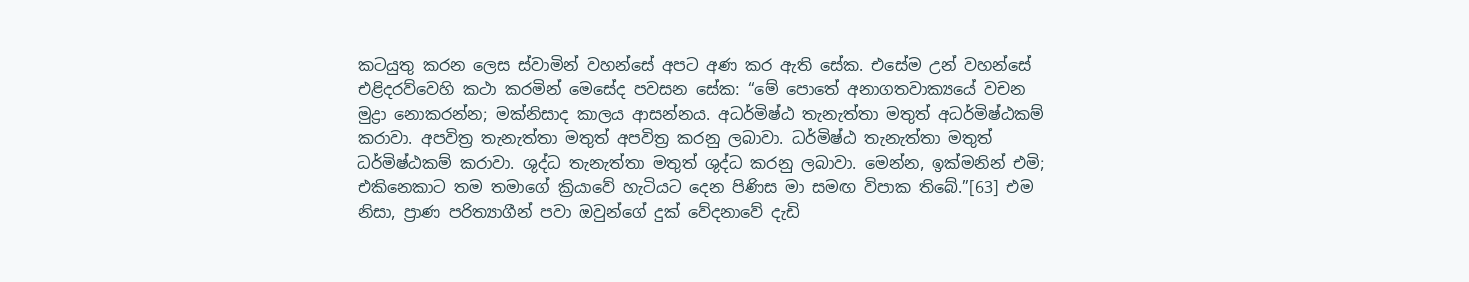කටයුතු කරන ලෙස ස්වාමින් වහන්සේ අපට අණ කර ඇති සේක. එසේම උන් වහන්සේ එළිදරව්වෙහි කථා කරමින් මෙසේද පවසන සේක: “මේ පොතේ අනාගතවාක්‍යයේ වචන මුද්‍රා නොකරන්න; මක්නිසාද කාලය ආසන්නය. අධර්මිෂ්ඨ තැනැත්තා මතුත් අධර්මිෂ්ඨකම් කරාවා. අපවිත්‍ර තැනැත්තා මතුත් අපවිත්‍ර කරනු ලබාවා. ධර්මිෂ්ඨ තැනැත්තා මතුත් ධර්මිෂ්ඨකම් කරාවා. ශුද්ධ තැනැත්තා මතුත් ශුද්ධ කරනු ලබාවා. මෙන්න, ඉක්මනින් එමි; එකිනෙකාට තම තමාගේ ක්‍රියාවේ හැටියට දෙන පිණිස මා සමඟ විපාක තිබේ.”[63] එම නිසා, ප්‍රාණ පරිත්‍යාගීන් පවා ඔවුන්ගේ දුක් වේදනාවේ දැඩි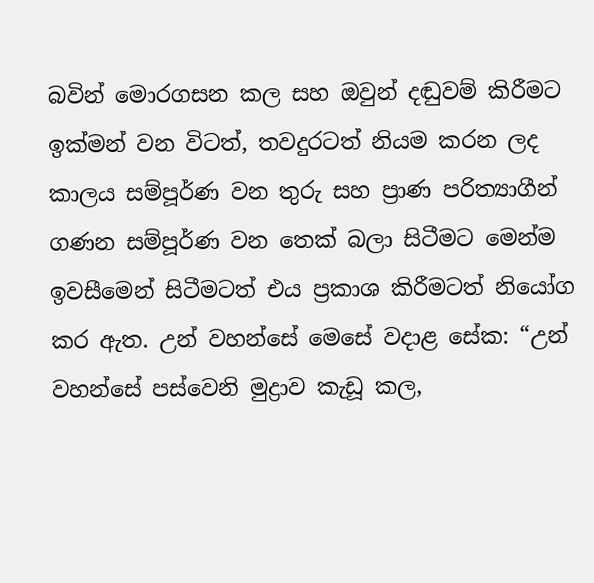බවින් මොරගසන කල සහ ඔවුන් දඬුවම් කිරීමට ඉක්මන් වන විටත්, තවදුරටත් නියම කරන ලද කාලය සම්පූර්ණ වන තුරු සහ ප්‍රාණ පරිත්‍යාගීන් ගණන සම්පූර්ණ වන තෙක් බලා සිටීමට මෙන්ම ඉවසීමෙන් සිටීමටත් එය ප්‍රකාශ කිරීමටත් නියෝග කර ඇත. උන් වහන්සේ මෙසේ වදාළ සේක: “උන් වහන්සේ පස්වෙනි මුද්‍රාව කැඩූ කල,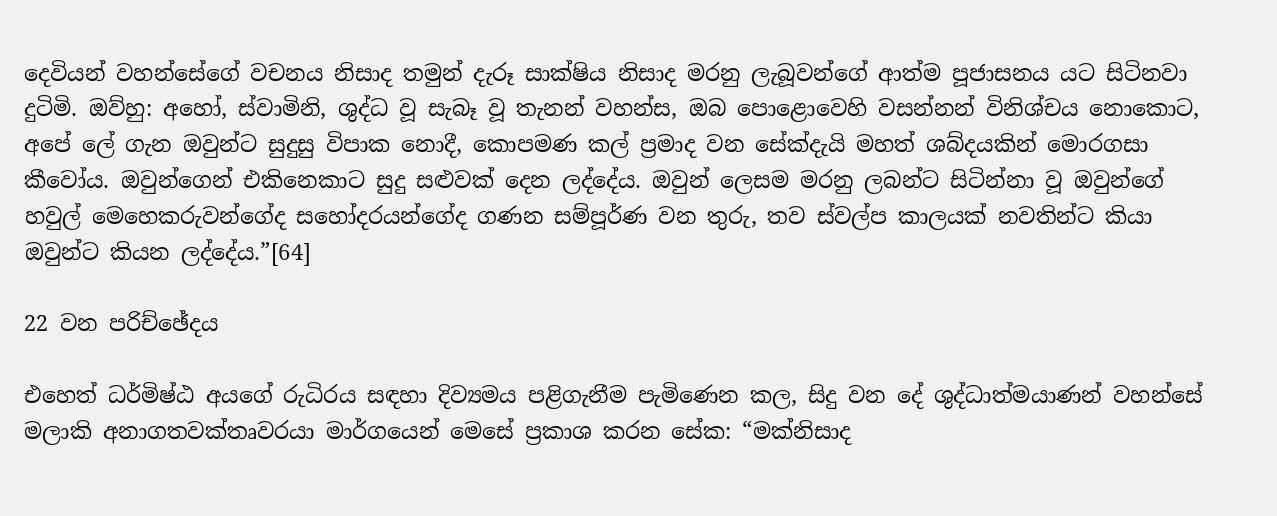දෙවියන් වහන්සේගේ වචනය නිසාද තමුන් දැරූ සාක්ෂිය නිසාද මරනු ලැබූවන්ගේ ආත්ම පූජාසනය යට සිටිනවා දුටිමි. ඔව්හු: අහෝ, ස්වාමිනි, ශුද්ධ වූ සැබෑ වූ තැනන් වහන්ස, ඔබ පොළොවෙහි වසන්නන් විනිශ්චය නොකොට, අපේ ලේ ගැන ඔවුන්ට සුදුසු විපාක නොදී, කොපමණ කල් ප්‍රමාද වන සේක්දැයි මහත් ශබ්දයකින් මොරගසා කීවෝය. ඔවුන්ගෙන් එකිනෙකාට සුදු සළුවක් දෙන ලද්දේය. ඔවුන් ලෙසම මරනු ලබන්ට සිටින්නා වූ ඔවුන්ගේ හවුල් මෙහෙකරුවන්ගේද සහෝදරයන්ගේද ගණන සම්පූර්ණ වන තුරු, තව ස්වල්ප කාලයක් නවතින්ට කියා ඔවුන්ට කියන ලද්දේය.”[64]

22 වන පරිච්ඡේදය

එහෙත් ධර්මිෂ්ඨ අයගේ රුධිරය සඳහා දිව්‍යමය පළිගැනීම පැමිණෙන කල, සිදු වන දේ ශුද්ධාත්මයාණන් වහන්සේ මලාකි අනාගතවක්තෘවරයා මාර්ගයෙන් මෙසේ ප්‍රකාශ කරන සේක: “මක්නිසාද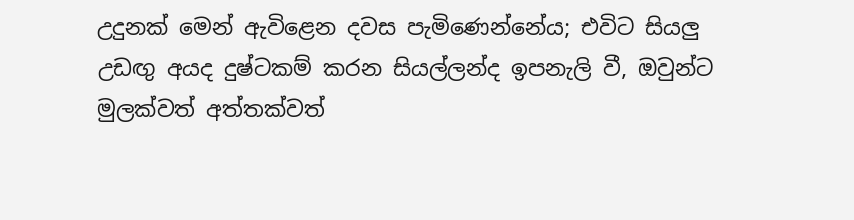උදුනක් මෙන් ඇවිළෙන දවස පැමිණෙන්නේය; එවිට සියලු උඩඟු‍ අයද දුෂ්ටකම් කරන සියල්ලන්ද ඉපනැලි වී, ඔවුන්ට මුලක්වත් අත්තක්වත්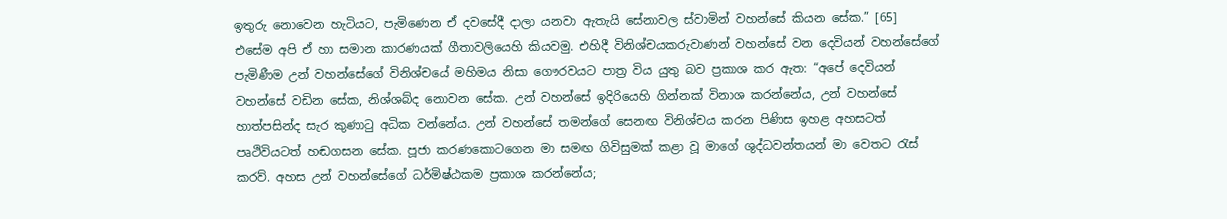ඉතුරු නොවෙන හැටියට, පැමිණෙන ඒ දවසේදී දාලා යනවා ඇතැයි සේනාවල ස්වාමින් වහන්සේ කියන සේක.” [65]  එසේම අපි ඒ හා සමාන කාරණයක් ගීතාවලියෙහි කියවමු. එහිදී විනිශ්චයකරුවාණන් වහන්සේ වන දෙවියන් වහන්සේගේ පැමිණීම උන් වහන්සේගේ විනිශ්චයේ මහිමය නිසා ගෞරවයට පාත්‍ර විය යුතු බව ප්‍රකාශ කර ඇත: “අපේ දෙවියන් වහන්සේ වඩින සේක, නිශ්ශබ්ද නොවන සේක. උන් වහන්සේ ඉදිරියෙහි ගින්නක් විනාශ කරන්නේය, උන් වහන්සේ හාත්පසින්ද සැර කුණාටු අධික වන්නේය. උන් වහන්සේ තමන්ගේ සෙනඟ විනිශ්චය කරන පිණිස ඉහළ අහසටත් පෘථිවියටත් හඬගසන සේක. පූජා කරණකොටගෙන මා සමඟ ගිවිසුමක් කළා වූ මාගේ ශුද්ධවන්තයන් මා වෙතට රැස් කරව්. අහස උන් වහන්සේගේ ධර්මිෂ්ඨකම ප්‍රකාශ කරන්නේය;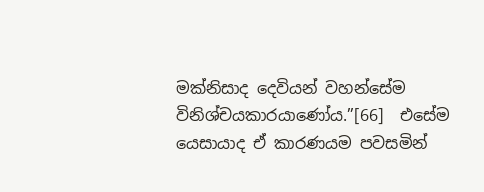මක්නිසාද දෙවියන් වහන්සේම විනිශ්චයකාරයාණෝය.”[66]  එසේම යෙසායාද ඒ කාරණයම පවසමින්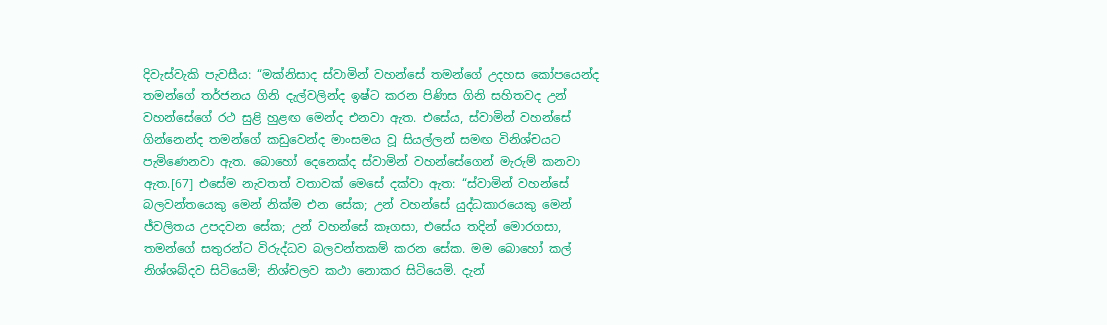දිවැස්වැකි පැවසීය: “මක්නිසාද ස්වාමින් වහන්සේ තමන්ගේ උදහස කෝපයෙන්ද තමන්ගේ තර්ජනය ගිනි දැල්වලින්ද ඉෂ්ට කරන පිණිස ගිනි සහිතවද උන් වහන්සේගේ රථ සුළි හුළඟ මෙන්ද එනවා ඇත. එසේය, ස්වාමින් වහන්සේ ගින්නෙන්ද තමන්ගේ කඩුවෙන්ද මාංසමය වූ සියල්ලන් සමඟ විනිශ්චයට පැමිණෙනවා ඇත. බොහෝ දෙනෙක්ද ස්වාමින් වහන්සේගෙන් මැරුම් කනවා ඇත.[67] එසේම නැවතත් වතාවක් මෙසේ දක්වා ඇත: “ස්වාමින් වහන්සේ බලවන්තයෙකු මෙන් නික්ම එන සේක; උන් වහන්සේ යුද්ධකාරයෙකු මෙන් ජ්වලිතය උපදවන සේක; උන් වහන්සේ කෑගසා, එසේය තදින් මොරගසා, තමන්ගේ සතුරන්ට විරුද්ධව බලවන්තකම් කරන සේක. මම බොහෝ කල් නිශ්ශබ්දව සිටියෙමි; නිශ්චලව කථා නොකර සිටියෙමි. දැන්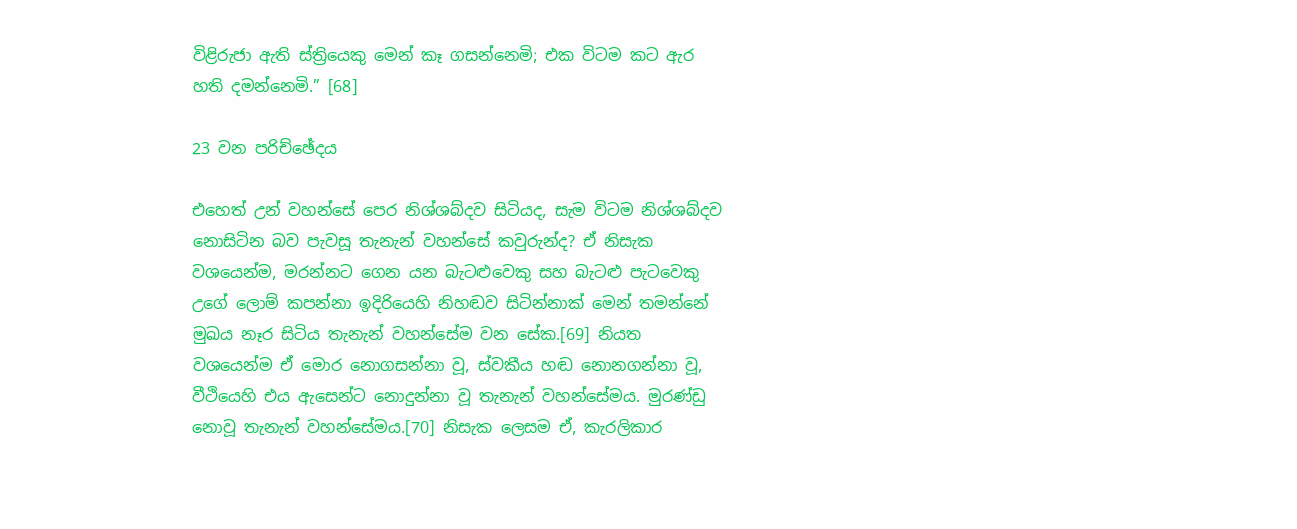විළිරුජා ඇති ස්ත්‍රියෙකු මෙන් කෑ ගසන්නෙමි; එක විටම කට ඇර හති දමන්නෙමි.” [68]

23 වන පරිච්ඡේදය

එහෙත් උන් වහන්සේ පෙර නිශ්ශබ්දව සිටියද, සැම විටම නිශ්ශබ්දව නොසිටින බව පැවසූ තැනැන් වහන්සේ කවුරුන්ද? ඒ නිසැක වශයෙන්ම, මරන්නට ගෙන යන බැටළුවෙකු සහ බැටළු පැටවෙකු උගේ ලොම් කපන්නා ඉදිරියෙහි නිහඬව සිටින්නාක් මෙන් තමන්නේ මුඛය නෑර සිටිය තැනැන් වහන්සේම වන සේක.[69] නියත වශයෙන්ම ඒ මොර නොගසන්නා වූ, ස්වකීය හඬ නොනගන්නා වූ, වීථියෙහි එය ඇසෙන්ට නොදුන්නා වූ තැනැන් වහන්සේමය. මුරණ්ඩු නොවූ තැනැන් වහන්සේමය.[70] නිසැක ලෙසම ඒ, කැරලිකාර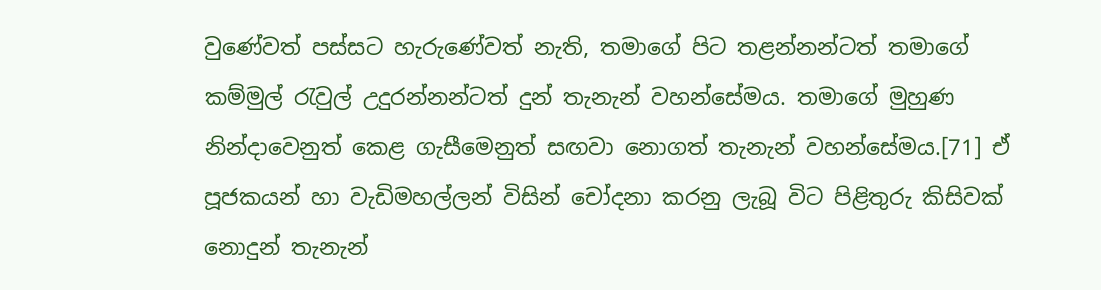වුණේවත් පස්සට හැරුණේවත් නැති, තමාගේ පිට තළන්නන්ටත් තමාගේ කම්මුල් රැවුල් උදුරන්නන්ටත් දුන් තැනැන් වහන්සේමය. තමාගේ මුහුණ නින්දාවෙනුත් කෙළ ගැසීමෙනුත් සඟවා නොගත් තැනැන් වහන්සේමය.[71] ඒ පූජකයන් හා වැඩිමහල්ලන් විසින් චෝදනා කරනු ලැබූ විට පිළිතුරු කිසිවක් නොදුන් තැනැන්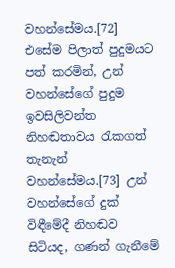වහන්සේමය.[72] එසේම පිලාත් පුදුමයට පත් කරමින්, උන් වහන්සේගේ පුදුම ඉවසිලිවන්ත නිහඬතාවය රැකගත් තැනැන් වහන්සේමය.[73] උන් වහන්සේගේ දුක් විඳීමේදී නිහඬව සිටියද, ගණන් ගැනීමේ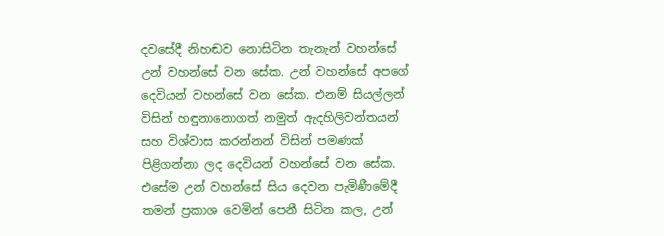දවසේදී නිහඬව නොසිටින තැනැන් වහන්සේ උන් වහන්සේ වන සේක. උන් වහන්සේ අපගේ දෙවියන් වහන්සේ වන සේක. එනම් සියල්ලන් විසින් හඳුනානොගත් නමුත් ඇදහිලිවන්තයන් සහ විශ්වාස කරන්නන් විසින් පමණක් පිළිගන්නා ලද දෙවියන් වහන්සේ වන සේක. එසේම උන් වහන්සේ සිය දෙවන පැමිණීමේදී තමන් ප්‍රකාශ වෙමින් පෙනී සිටින කල, උන්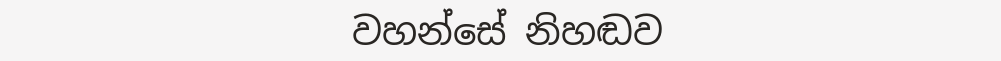වහන්සේ නිහඬව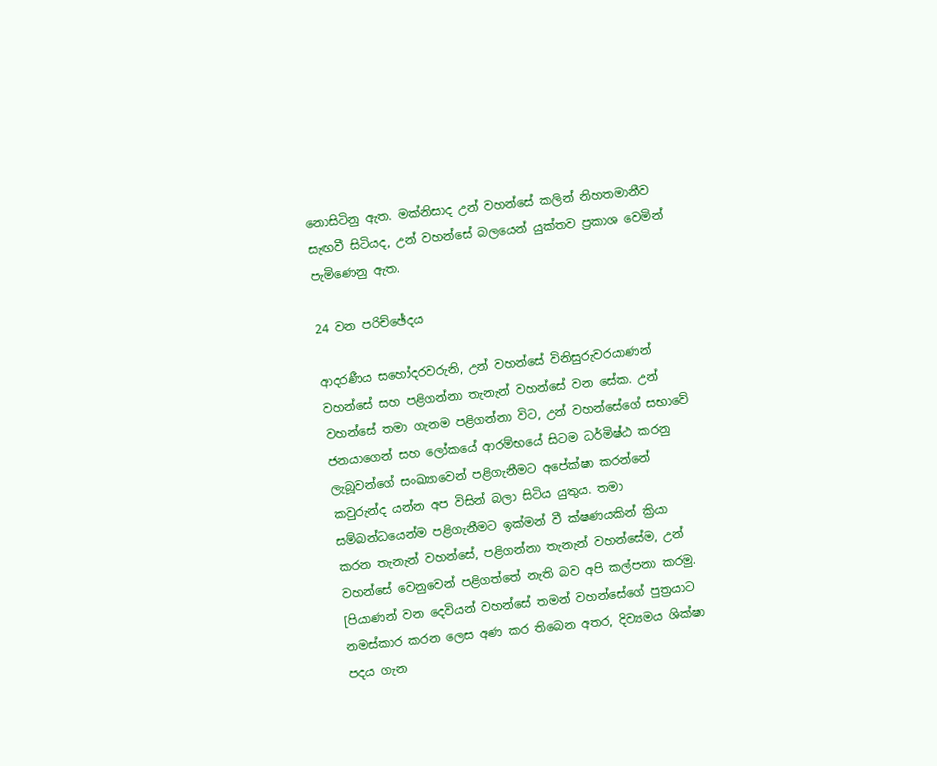නොසිටිනු ඇත. මක්නිසාද උන් වහන්සේ කලින් නිහතමානීව සැඟවී සිටියද, උන් වහන්සේ බලයෙන් යුක්තව ප්‍රකාශ වෙමින් පැමිණෙනු ඇත.

24 වන පරිච්ඡේදය

ආදරණීය සහෝදරවරුනි, උන් වහන්සේ විනිසුරුවරයාණන් වහන්සේ සහ පළිගන්නා තැනැන් වහන්සේ වන සේක. උන් වහන්සේ තමා ගැනම පළිගන්නා විට, උන් වහන්සේගේ සභාවේ ජනයාගෙන් සහ ලෝකයේ ආරම්භයේ සිටම ධර්මිෂ්ඨ කරනු ලැබූවන්ගේ සංඛ්‍යාවෙන් පළිගැනීමට අපේක්ෂා කරන්නේ කවුරුන්ද යන්න අප විසින් බලා සිටිය යුතුය. තමා සම්බන්ධයෙන්ම පළිගැනීමට ඉක්මන් වී ක්ෂණයකින් ක්‍රියා කරන තැනැන් වහන්සේ, පළිගන්නා තැනැන් වහන්සේම, උන් වහන්සේ වෙනුවෙන් පළිගත්තේ නැති බව අපි කල්පනා කරමු. [පියාණන් වන දෙවියන් වහන්සේ තමන් වහන්සේගේ පුත්‍රයාට නමස්කාර කරන ලෙස අණ කර තිබෙන අතර, දිව්‍යමය ශික්ෂා පදය ගැන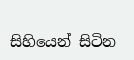සිහියෙන් සිටින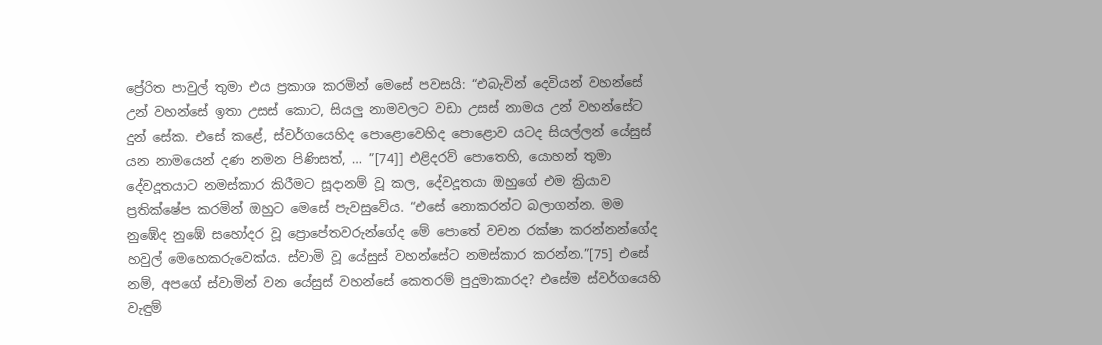ප්‍රේරිත පාවුල් තුමා එය ප්‍රකාශ කරමින් මෙසේ පවසයි: “එබැවින් දෙවියන් වහන්සේ උන් වහන්සේ ඉතා උසස් කොට, සියලු නාමවලට වඩා උසස් නාමය උන් වහන්සේට දුන් සේක. එසේ කළේ, ස්වර්ගයෙහිද පොළොවෙහිද පොළොව යටද සියල්ලන් යේසුස් යන නාමයෙන් දණ නමන පිණිසත්, … ”[74]] එළිදරව් පොතෙහි, යොහන් තුමා දේවදූතයාට නමස්කාර කිරීමට සූදානම් වූ කල, දේවදූතයා ඔහුගේ එම ක්‍රියාව ප්‍රතික්ෂේප කරමින් ඔහුට මෙසේ පැවසුවේය. “එසේ නොකරන්ට බලාගන්න. මම නුඹේද නුඹේ සහෝදර වූ ප්‍රොපේතවරුන්ගේද මේ පොතේ වචන රක්ෂා කරන්නන්ගේද හවුල් මෙහෙකරුවෙක්ය. ස්වාමි වූ යේසුස් වහන්සේට නමස්කාර කරන්න.”[75] එසේ නම්, අපගේ ස්වාමින් වන යේසුස් වහන්සේ කෙතරම් පුදුමාකාරද? එසේම ස්වර්ගයෙහි වැඳුම්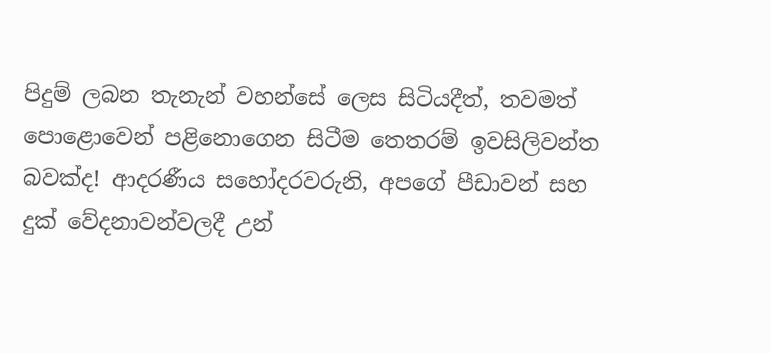පිදුම් ලබන තැනැන් වහන්සේ ලෙස සිටියදීත්, තවමත් පොළොවෙන් පළිනොගෙන සිටීම තෙතරම් ඉවසිලිවන්ත බවක්ද! ආදරණීය සහෝදරවරුනි, අපගේ පීඩාවන් සහ දුක් වේදනාවන්වලදී උන්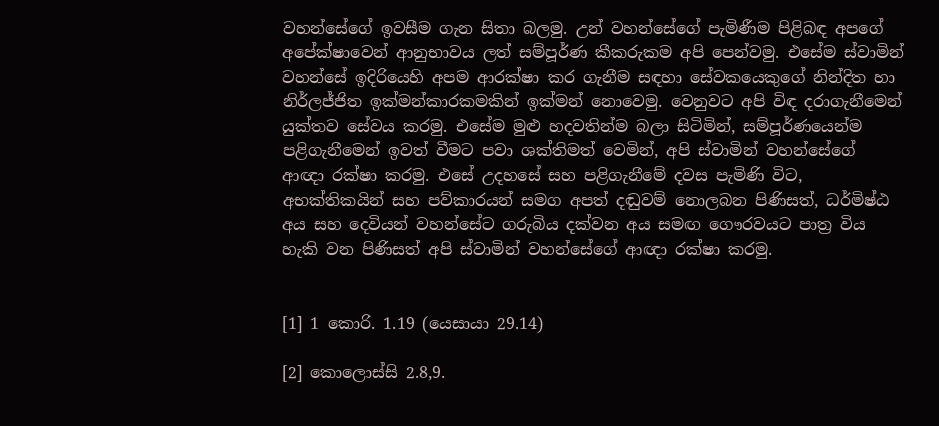වහන්සේගේ ඉවසීම ගැන සිතා බලමු. උන් වහන්සේගේ පැමිණීම පිළිබඳ අපගේ අපේක්ෂාවෙන් ආනුභාවය ලත් සම්පූර්ණ කීකරුකම අපි පෙන්වමු. එසේම ස්වාමින් වහන්සේ ඉදිරියෙහි අපම ආරක්ෂා කර ගැනීම සඳහා සේවකයෙකුගේ නින්දිත හා නිර්ලජ්ජිත ඉක්මන්කාරකමකින් ඉක්මන් නොවෙමු. වෙනුවට අපි විඳ දරාගැනීමෙන් යුක්තව සේවය කරමු. එසේම මුළු හදවතින්ම බලා සිටිමින්, සම්පූර්ණයෙන්ම පළිගැනීමෙන් ඉවත් වීමට පවා ශක්තිමත් වෙමින්, අපි ස්වාමින් වහන්සේගේ ආඥා රක්ෂා කරමු. එසේ උදහසේ සහ පළිගැනීමේ දවස පැමිණි විට, අභක්තිකයින් සහ පව්කාරයන් සමග අපත් දඬුවම් නොලබන පිණිසත්, ධර්මිෂ්ඨ අය සහ දෙවියන් වහන්සේට ගරුබිය දක්වන අය සමඟ ගෞරවයට පාත්‍ර විය හැකි වන පිණිසත් අපි ස්වාමින් වහන්සේගේ ආඥා රක්ෂා කරමු.


[1] 1 කොරි. 1.19 (යෙසායා 29.14)

[2] කොලොස්සි 2.8,9.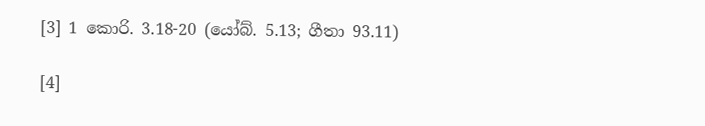[3] 1 කොරි. 3.18-20 (යෝබ්. 5.13; ගීතා 93.11)

[4]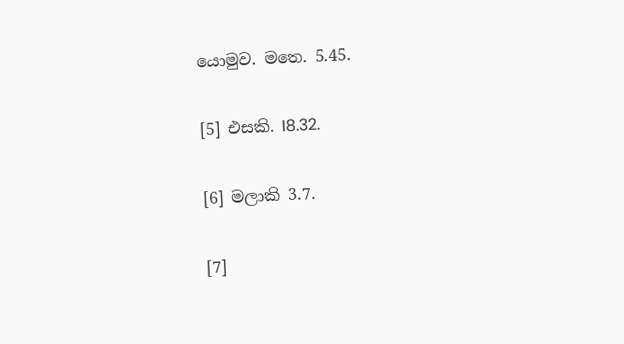යොමුව. මතෙ. 5.45.

[5] එසකි. I8.32.

[6] මලාකි 3.7.

[7]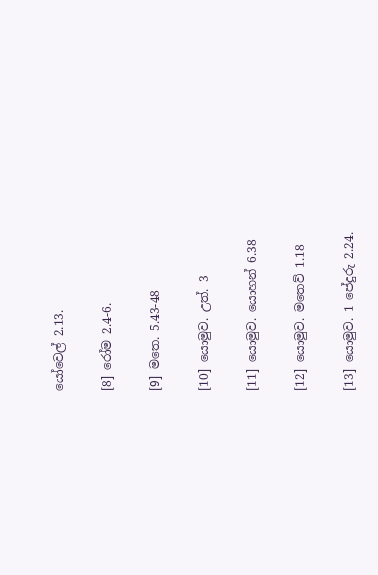යෝවෙල් 2.13.

[8] රෝම 2.4-6.

[9] මතෙ. 5.43-48

[10] යොමුව. උත්. 3

[11] යොමුව. යොහන් 6.38

[12] යොමුව. මතෙව් 1.18

[13] යොමුව. 1 පේදුරු 2.24.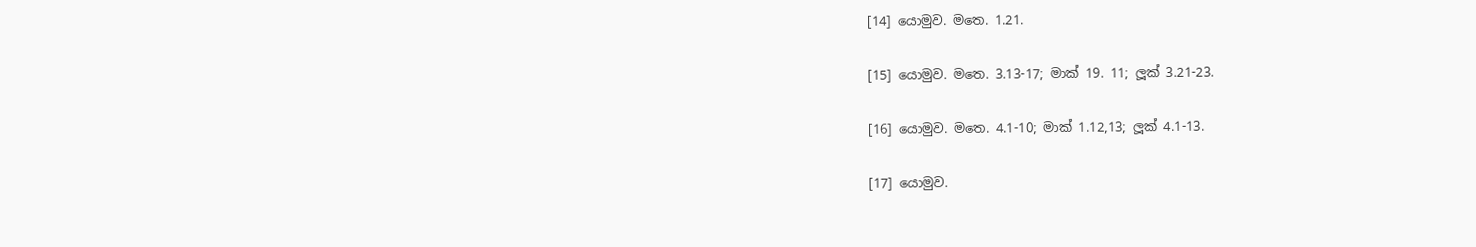[14] යොමුව. මතෙ. 1.21.

[15] යොමුව. මතෙ. 3.13-17; මාක් 19. 11; ලූක් 3.21-23.

[16] යොමුව. මතෙ. 4.1-10; මාක් 1.12,13; ලූක් 4.1-13.

[17] යොමුව.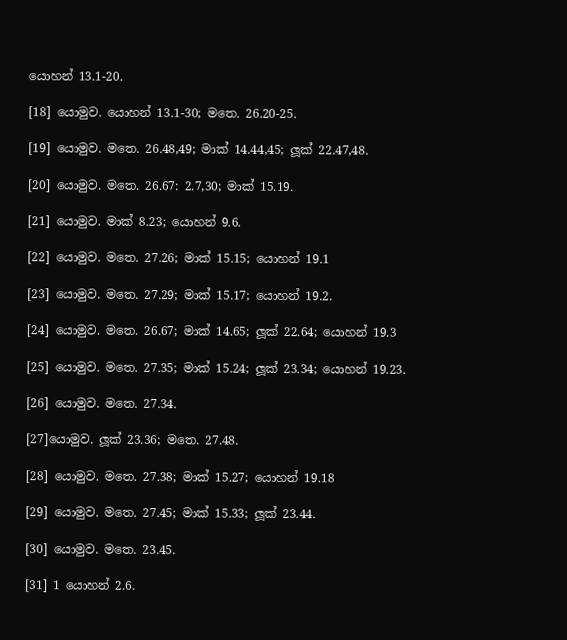යොහන් 13.1-20.

[18] යොමුව. යොහන් 13.1-30; මතෙ. 26.20-25.

[19] යොමුව. මතෙ. 26.48,49; මාක් 14.44,45; ලූක් 22.47,48.

[20] යොමුව. මතෙ. 26.67: 2.7,30; මාක් 15.19.

[21] යොමුව. මාක් 8.23; යොහන් 9.6.

[22] යොමුව. මතෙ. 27.26; මාක් 15.15; යොහන් 19.1

[23] යොමුව. මතෙ. 27.29; මාක් 15.17; යොහන් 19.2.

[24] යොමුව. මතෙ. 26.67; මාක් 14.65; ලූක් 22.64; යොහන් 19.3

[25] යොමුව. මතෙ. 27.35; මාක් 15.24; ලූක් 23.34; යොහන් 19.23.

[26] යොමුව. මතෙ. 27.34.

[27]යොමුව. ලූක් 23.36; මතෙ. 27.48.

[28] යොමුව. මතෙ. 27.38; මාක් 15.27; යොහන් 19.18

[29] යොමුව. මතෙ. 27.45; මාක් 15.33; ලූක් 23.44.

[30] යොමුව. මතෙ. 23.45.

[31] 1 යොහන් 2.6.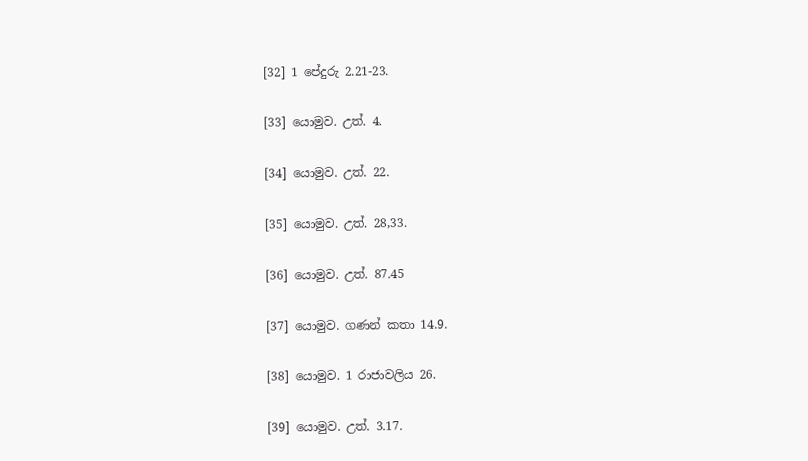[32] 1 පේදුරු 2.21-23.

[33] යොමුව. උත්. 4.

[34] යොමුව. උත්. 22.

[35] යොමුව. උත්. 28,33.

[36] යොමුව. උත්. 87.45

[37] යොමුව. ගණන් කතා 14.9.

[38] යොමුව. 1 රාජාවලිය 26.

[39] යොමුව. උත්. 3.17.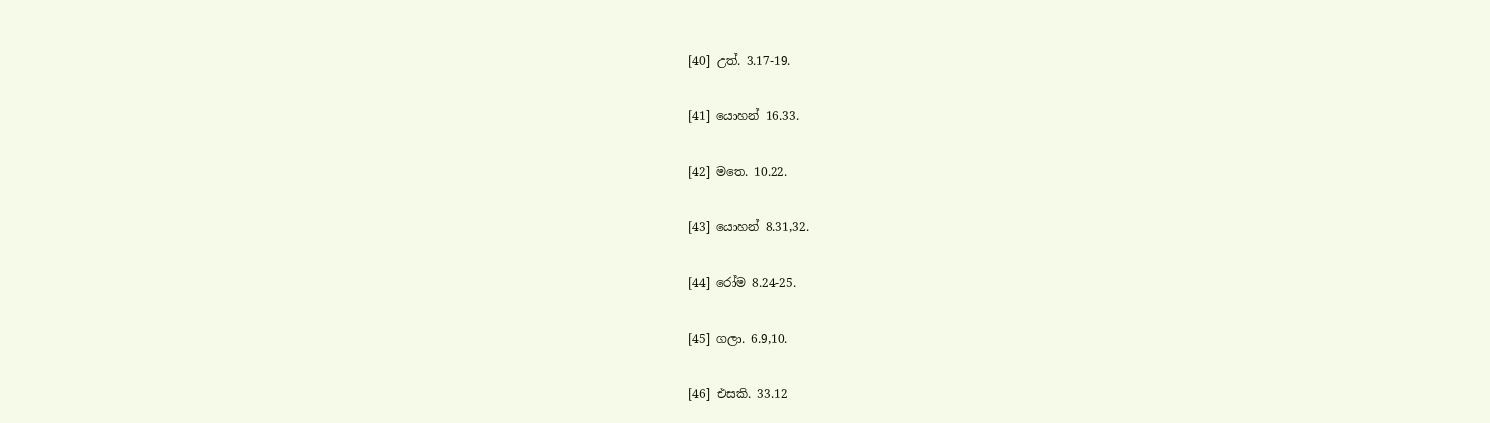[40] උත්. 3.17-19.

[41] යොහන් 16.33.

[42] මතෙ. 10.22.

[43] යොහන් 8.31,32.

[44] රෝම 8.24-25.

[45] ගලා. 6.9,10.

[46] එසකි. 33.12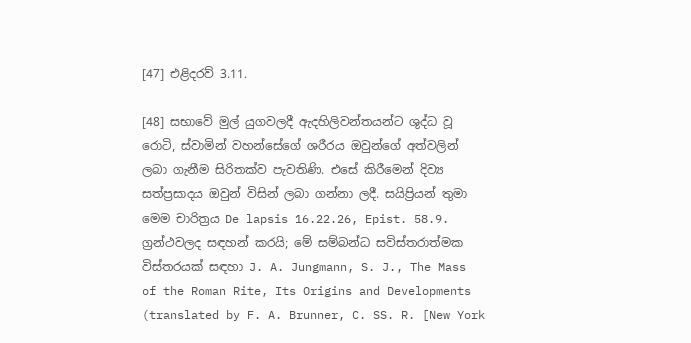[47] එළිදරව් 3.11.

[48] සභාවේ මුල් යුගවලදී ඇදහිලිවන්තයන්ට ශුද්ධ වූ රොටි, ස්වාමින් වහන්සේගේ ශරීරය ඔවුන්ගේ අත්වලින් ලබා ගැනීම සිරිතක්ව පැවතිණි. එසේ කිරීමෙන් දිව්‍ය සත්ප්‍රසාදය ඔවුන් විසින් ලබා ගන්නා ලදී. සයිප්‍රියන් තුමා මෙම චාරිත්‍රය De lapsis 16.22.26, Epist. 58.9. ග්‍රන්ථවලද සඳහන් කරයි; මේ සම්බන්ධ සවිස්තරාත්මක විස්තරයක් සඳහා J. A. Jungmann, S. J., The Mass of the Roman Rite, Its Origins and Developments (translated by F. A. Brunner, C. SS. R. [New York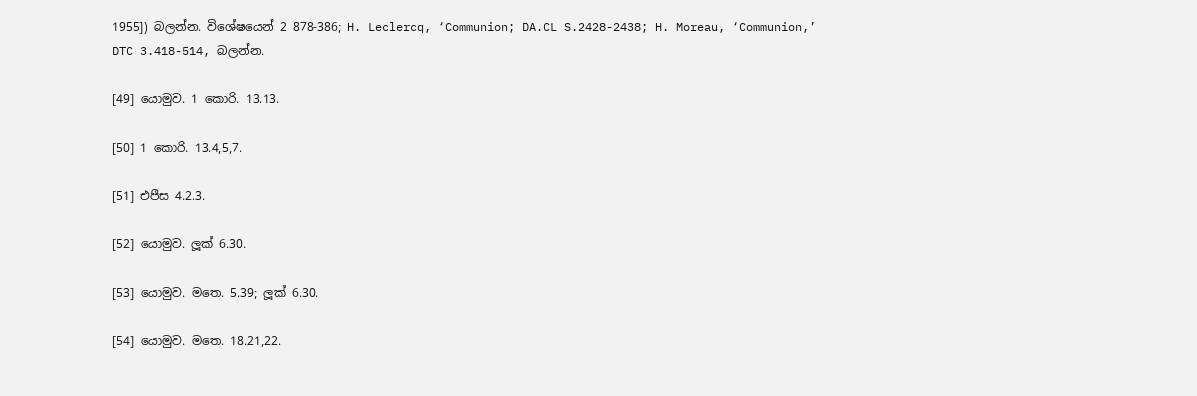1955]) බලන්න. විශේෂයෙන් 2 878-386; H. Leclercq, ‘Communion; DA.CL S.2428-2438; H. Moreau, ‘Communion,’ DTC 3.418-514, බලන්න.

[49] යොමුව. 1 කොරි. 13.13.

[50] 1 කොරි. 13.4,5,7.

[51] එපීස 4.2.3.

[52] යොමුව. ලූක් 6.30.

[53] යොමුව. මතෙ. 5.39; ලූක් 6.30.

[54] යොමුව. මතෙ. 18.21,22.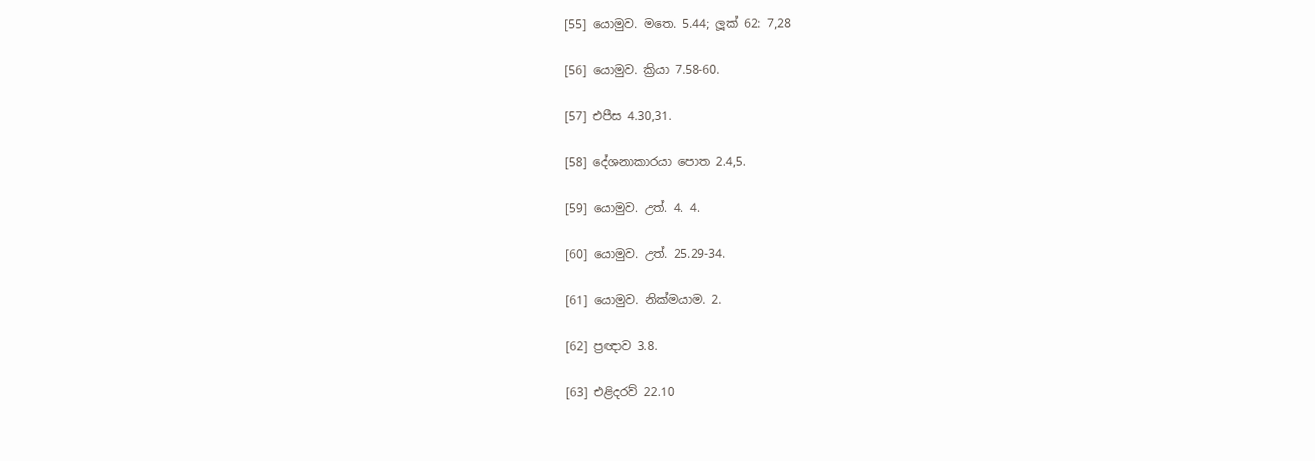[55] යොමුව. මතෙ. 5.44; ලූක් 62: 7,28

[56] යොමුව. ක්‍රියා 7.58-60.

[57] එපීස 4.30,31.

[58] දේශනාකාරයා පොත 2.4,5.

[59] යොමුව. උත්. 4. 4.

[60] යොමුව. උත්. 25.29-34.

[61] යොමුව. නික්මයාම. 2.

[62] ප්‍රඥාව 3.8.

[63] එළිදරව් 22.10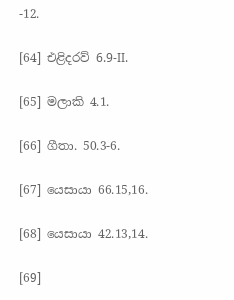-12.

[64] එළිදරව් 6.9-II.

[65] මලාකි 4.1.

[66] ගීතා. 50.3-6.

[67] යෙසායා 66.15,16.

[68] යෙසායා 42.13,14.

[69]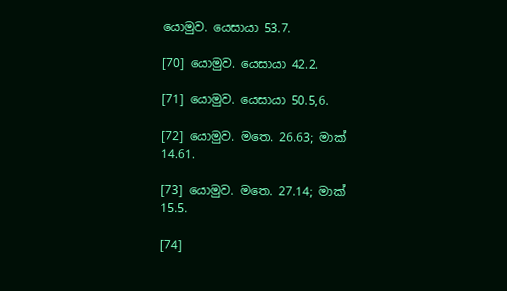යොමුව. යෙසායා 53.7.

[70] යොමුව. යෙසායා 42.2.

[71] යොමුව. යෙසායා 50.5,6.

[72] යොමුව. මතෙ. 26.63; මාක් 14.61.

[73] යොමුව. මතෙ. 27.14; මාක් 15.5.

[74]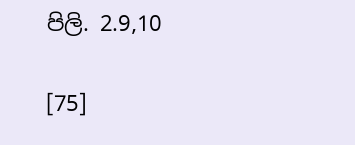පිලි. 2.9,10

[75]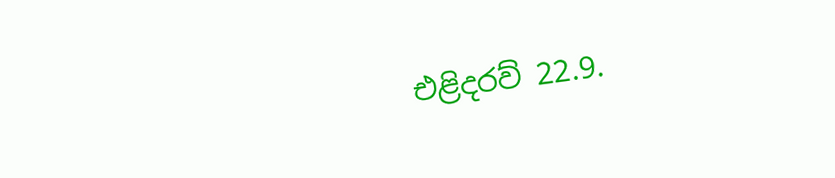එළිදරව් 22.9.